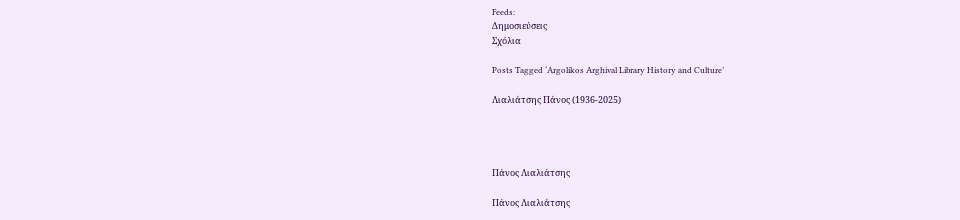Feeds:
Δημοσιεύσεις
Σχόλια

Posts Tagged ‘Argolikos Arghival Library History and Culture’

Λιαλιάτσης Πάνος (1936-2025)




Πάνος Λιαλιάτσης

Πάνος Λιαλιάτσης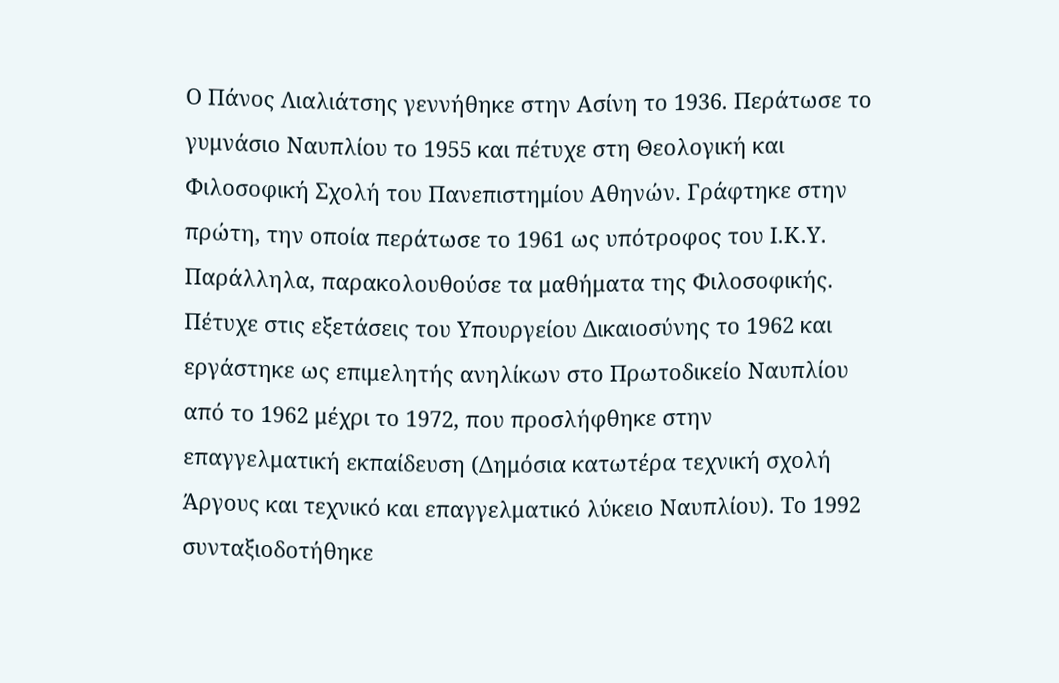Ο Πάνος Λιαλιάτσης γεννήθηκε στην Ασίνη το 1936. Περάτωσε το γυμνάσιο Ναυπλίου το 1955 και πέτυχε στη Θεολογική και Φιλοσοφική Σχολή του Πανεπιστημίου Αθηνών. Γράφτηκε στην πρώτη, την οποία περάτωσε το 1961 ως υπότροφος του Ι.Κ.Υ. Παράλληλα, παρακολουθούσε τα μαθήματα της Φιλοσοφικής. Πέτυχε στις εξετάσεις του Υπουργείου Δικαιοσύνης το 1962 και εργάστηκε ως επιμελητής ανηλίκων στο Πρωτοδικείο Ναυπλίου από το 1962 μέχρι το 1972, που προσλήφθηκε στην επαγγελματική εκπαίδευση (Δημόσια κατωτέρα τεχνική σχολή Άργους και τεχνικό και επαγγελματικό λύκειο Ναυπλίου). Το 1992 συνταξιοδοτήθηκε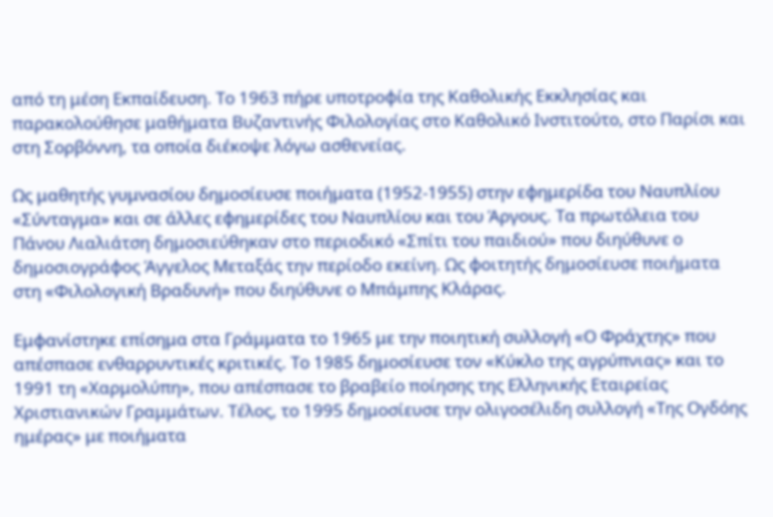από τη μέση Εκπαίδευση. Το 1963 πήρε υποτροφία της Καθολικής Εκκλησίας και παρακολούθησε μαθήματα Βυζαντινής Φιλολογίας στο Καθολικό Ινστιτούτο, στο Παρίσι και στη Σορβόννη, τα οποία διέκοψε λόγω ασθενείας.

Ως μαθητής γυμνασίου δημοσίευσε ποιήματα (1952-1955) στην εφημερίδα του Ναυπλίου «Σύνταγμα» και σε άλλες εφημερίδες του Ναυπλίου και του Άργους. Τα πρωτόλεια του Πάνου Λιαλιάτση δημοσιεύθηκαν στο περιοδικό «Σπίτι του παιδιού» που διηύθυνε ο δημοσιογράφος Άγγελος Μεταξάς την περίοδο εκείνη. Ως φοιτητής δημοσίευσε ποιήματα στη «Φιλολογική Βραδυνή» που διηύθυνε ο Μπάμπης Κλάρας.

Εμφανίστηκε επίσημα στα Γράμματα το 1965 με την ποιητική συλλογή «Ο Φράχτης» που απέσπασε ενθαρρυντικές κριτικές. Το 1985 δημοσίευσε τον «Κύκλο της αγρύπνιας» και το 1991 τη «Χαρμολύπη», που απέσπασε το βραβείο ποίησης της Ελληνικής Εταιρείας Χριστιανικών Γραμμάτων. Τέλος, το 1995 δημοσίευσε την ολιγοσέλιδη συλλογή «Της Ογδόης ημέρας» με ποιήματα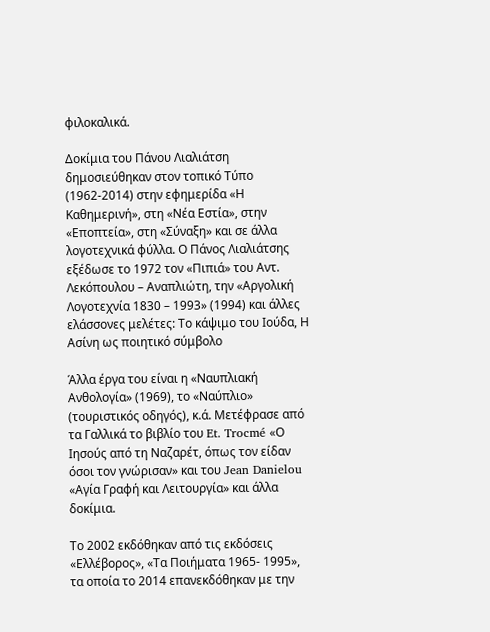φιλοκαλικά.

Δοκίμια του Πάνου Λιαλιάτση δημοσιεύθηκαν στον τοπικό Τύπο (1962-2014) στην εφημερίδα «Η Καθημερινή», στη «Νέα Εστία», στην «Εποπτεία», στη «Σύναξη» και σε άλλα λογοτεχνικά φύλλα. Ο Πάνος Λιαλιάτσης εξέδωσε το 1972 τον «Πιπιά» του Αντ. Λεκόπουλου – Αναπλιώτη, την «Αργολική Λογοτεχνία 1830 – 1993» (1994) και άλλες ελάσσονες μελέτες: Το κάψιμο του Ιούδα, Η Ασίνη ως ποιητικό σύμβολο

Άλλα έργα του είναι η «Ναυπλιακή Ανθολογία» (1969), το «Ναύπλιο» (τουριστικός οδηγός), κ.ά. Μετέφρασε από τα Γαλλικά το βιβλίο του Et. Trocmé «Ο Ιησούς από τη Ναζαρέτ, όπως τον είδαν όσοι τον γνώρισαν» και του Jean Danielou «Αγία Γραφή και Λειτουργία» και άλλα δοκίμια.

Το 2002 εκδόθηκαν από τις εκδόσεις «Ελλέβορος», «Τα Ποιήματα 1965- 1995», τα οποία το 2014 επανεκδόθηκαν με την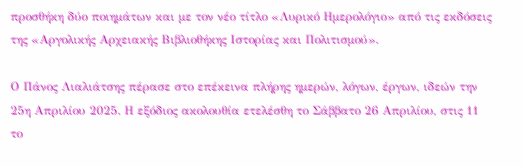προσθήκη δύο ποιημάτων και με τον νέο τίτλο «Λυρικό Ημερολόγιο» από τις εκδόσεις της «Αργολικής Αρχειακής Βιβλιοθήκης Ιστορίας και Πολιτισμού».

Ο Πάνος Λιαλιάτσης πέρασε στο επέκεινα πλήρης ημερών, λόγων, έργων, ιδεών την 25η Απριλίου 2025. Η εξόδιος ακολουθία ετελέσθη το Σάββατο 26 Απριλίου, στις 11 το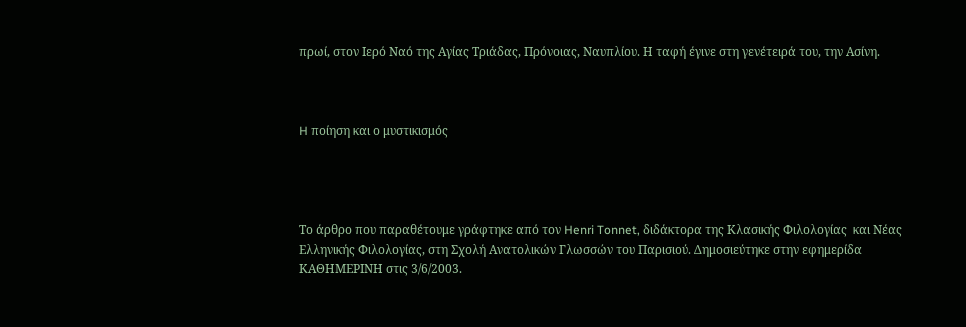πρωί, στον Ιερό Ναό της Αγίας Τριάδας, Πρόνοιας, Ναυπλίου. Η ταφή έγινε στη γενέτειρά του, την Ασίνη.



H ποίηση και ο μυστικισμός




Το άρθρο που παραθέτουμε γράφτηκε από τον Henri Tonnet, διδάκτορα της Κλασικής Φιλολογίας  και Nέας Ελληνικής Φιλολογίας, στη Σχολή Ανατολικών Γλωσσών του Παρισιού. Δημοσιεύτηκε στην εφημερίδα ΚΑΘΗΜΕΡΙΝΗ στις 3/6/2003.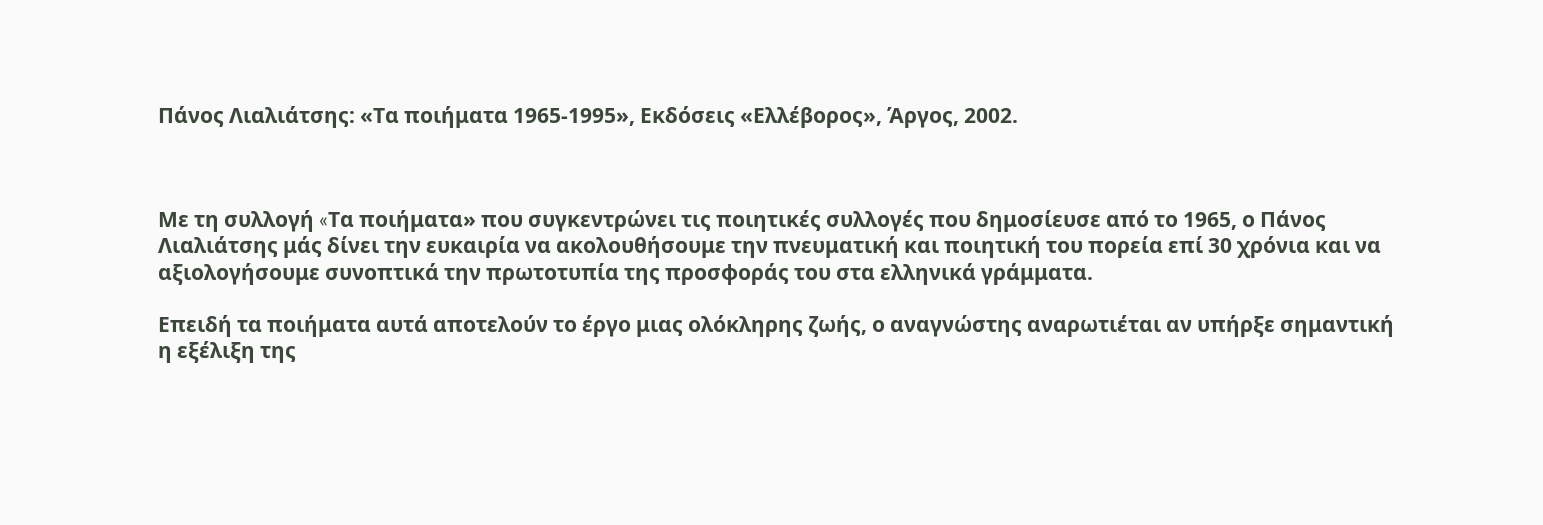Πάνος Λιαλιάτσης: «Τα ποιήματα 1965-1995», Εκδόσεις «Ελλέβορος», Άργος, 2002.



Με τη συλλογή «Tα ποιήματα» που συγκεντρώνει τις ποιητικές συλλογές που δημοσίευσε από το 1965, ο Πάνος Λιαλιάτσης μάς δίνει την ευκαιρία να ακολουθήσουμε την πνευματική και ποιητική του πορεία επί 30 χρόνια και να αξιολογήσουμε συνοπτικά την πρωτοτυπία της προσφοράς του στα ελληνικά γράμματα.

Επειδή τα ποιήματα αυτά αποτελούν το έργο μιας ολόκληρης ζωής, ο αναγνώστης αναρωτιέται αν υπήρξε σημαντική η εξέλιξη της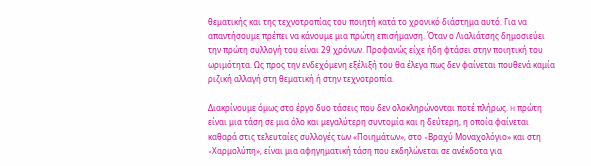θεματικής και της τεχνοτροπίας του ποιητή κατά το χρονικό διάστημα αυτό. Για να απαντήσουμε πρέπει να κάνουμε μια πρώτη επισήμανση. Όταν ο Λιαλιάτσης δημοσιεύει την πρώτη συλλογή του είναι 29 χρόνων. Προφανώς είχε ήδη φτάσει στην ποιητική του ωριμότητα. Ως προς την ενδεχόμενη εξέλιξή του θα έλεγα πως δεν φαίνεται πουθενά καμία ριζική αλλαγή στη θεματική ή στην τεχνοτροπία.

Διακρίνουμε όμως στο έργο δυο τάσεις που δεν ολοκληρώνονται ποτέ πλήρως. H πρώτη είναι μια τάση σε μια όλο και μεγαλύτερη συντομία και η δεύτερη, η οποία φαίνεται καθαρά στις τελευταίες συλλογές των «Ποιημάτων», στο «Bραχύ Mοναχολόγιο» και στη «Xαρμολύπη», είναι μια αφηγηματική τάση που εκδηλώνεται σε ανέκδοτα για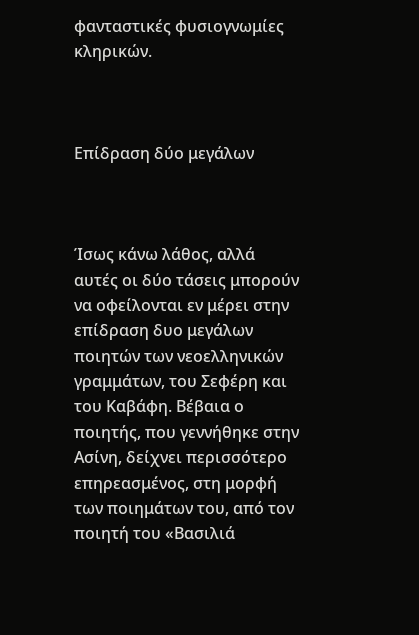φανταστικές φυσιογνωμίες κληρικών.



Επίδραση δύο μεγάλων



Ίσως κάνω λάθος, αλλά αυτές οι δύο τάσεις μπορούν να οφείλονται εν μέρει στην επίδραση δυο μεγάλων ποιητών των νεοελληνικών γραμμάτων, του Σεφέρη και του Καβάφη. Βέβαια ο ποιητής, που γεννήθηκε στην Ασίνη, δείχνει περισσότερο επηρεασμένος, στη μορφή των ποιημάτων του, από τον ποιητή του «Βασιλιά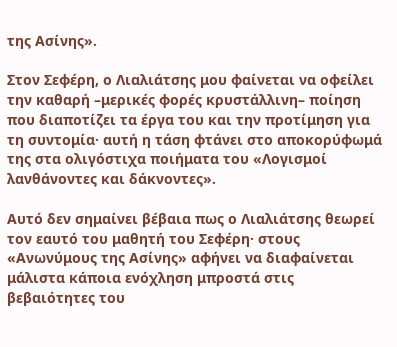της Ασίνης».

Στον Σεφέρη, ο Λιαλιάτσης μου φαίνεται να οφείλει την καθαρή –μερικές φορές κρυστάλλινη– ποίηση που διαποτίζει τα έργα του και την προτίμηση για τη συντομία· αυτή η τάση φτάνει στο αποκορύφωμά της στα ολιγόστιχα ποιήματα του «Λογισμοί λανθάνοντες και δάκνοντες».

Aυτό δεν σημαίνει βέβαια πως ο Λιαλιάτσης θεωρεί τον εαυτό του μαθητή του Σεφέρη· στους «Ανωνύμους της Ασίνης» αφήνει να διαφαίνεται μάλιστα κάποια ενόχληση μπροστά στις βεβαιότητες του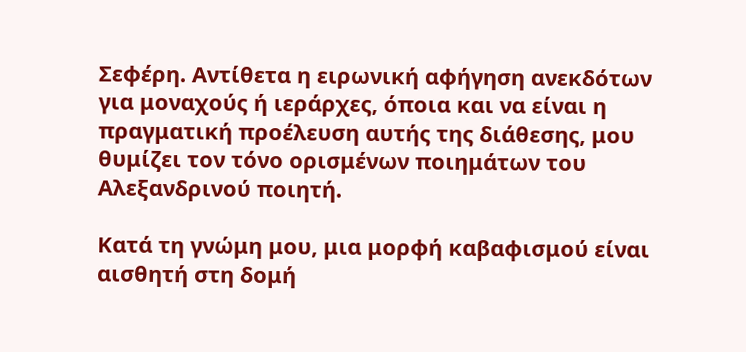Σεφέρη. Αντίθετα η ειρωνική αφήγηση ανεκδότων για μοναχούς ή ιεράρχες, όποια και να είναι η πραγματική προέλευση αυτής της διάθεσης, μου θυμίζει τον τόνο ορισμένων ποιημάτων του Αλεξανδρινού ποιητή.

Kατά τη γνώμη μου, μια μορφή καβαφισμού είναι αισθητή στη δομή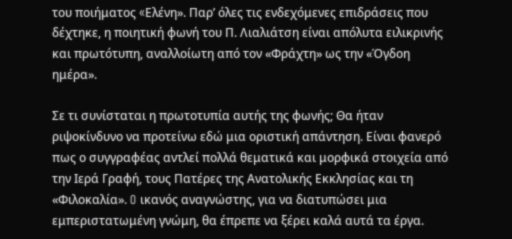του ποιήματος «Eλένη». Παρ’ όλες τις ενδεχόμενες επιδράσεις που δέχτηκε, η ποιητική φωνή του Π. Λιαλιάτση είναι απόλυτα ειλικρινής και πρωτότυπη, αναλλοίωτη από τον «Φράχτη» ως την «Όγδοη ημέρα».

Σε τι συνίσταται η πρωτοτυπία αυτής της φωνής; Θα ήταν ριψοκίνδυνο να προτείνω εδώ μια οριστική απάντηση. Είναι φανερό πως ο συγγραφέας αντλεί πολλά θεματικά και μορφικά στοιχεία από την Iερά Γραφή, τους Πατέρες της Ανατολικής Εκκλησίας και τη «Φιλοκαλία». O ικανός αναγνώστης, για να διατυπώσει μια εμπεριστατωμένη γνώμη, θα έπρεπε να ξέρει καλά αυτά τα έργα.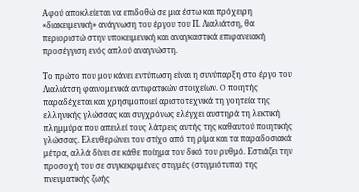Αφού αποκλείεται να επιδοθώ σε μια έστω και πρόχειρη «διακειμενική» ανάγνωση του έργου του Π. Λιαλιάτση, θα περιοριστώ στην υποκειμενική και αναγκαστικά επιφανειακή προσέγγιση ενός απλού αναγνώστη.

Tο πρώτο που μου κάνει εντύπωση είναι η συνύπαρξη στο έργο του Λιαλιάτση φαινομενικά αντιφατικών στοιχείων. O ποιητής παραδέχεται και χρησιμοποιεί αριστοτεχνικά τη γοητεία της ελληνικής γλώσσας και συγχρόνως ελέγχει αυστηρά τη λεκτική πλημμύρα που απειλεί τους λάτρεις αυτής της καθαυτού ποιητικής γλώσσας. Eλευθερώνει τον στίχο από τη ρίμα και τα παραδοσιακά μέτρα, αλλά δίνει σε κάθε ποίημα τον δικό του ρυθμό. Εστιάζει την προσοχή του σε συγκεκριμένες στιγμές (στιγμιότυπα) της πνευματικής ζωής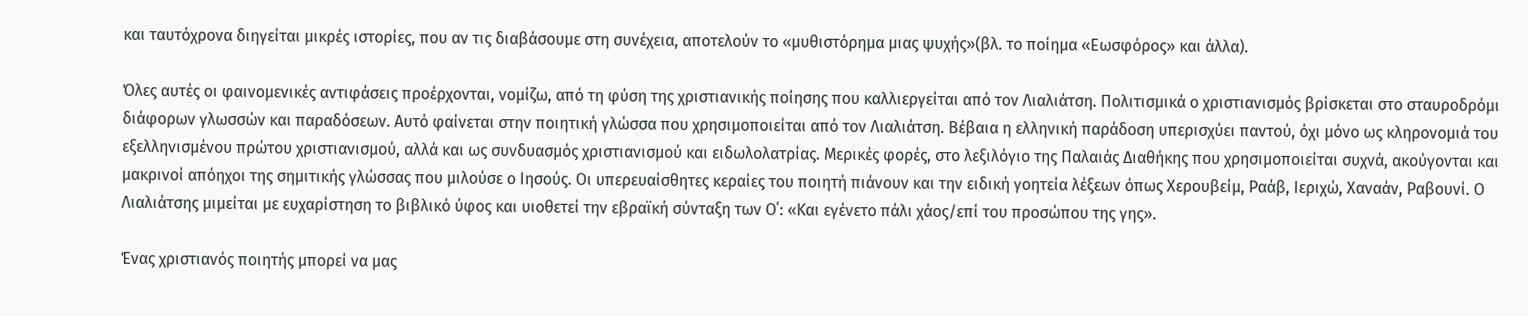και ταυτόχρονα διηγείται μικρές ιστορίες, που αν τις διαβάσουμε στη συνέχεια, αποτελούν το «μυθιστόρημα μιας ψυχής»(βλ. το ποίημα «Εωσφόρος» και άλλα).

Όλες αυτές οι φαινομενικές αντιφάσεις προέρχονται, νομίζω, από τη φύση της χριστιανικής ποίησης που καλλιεργείται από τον Λιαλιάτση. Πολιτισμικά ο χριστιανισμός βρίσκεται στο σταυροδρόμι διάφορων γλωσσών και παραδόσεων. Αυτό φαίνεται στην ποιητική γλώσσα που χρησιμοποιείται από τον Λιαλιάτση. Βέβαια η ελληνική παράδοση υπερισχύει παντού, όχι μόνο ως κληρονομιά του εξελληνισμένου πρώτου χριστιανισμού, αλλά και ως συνδυασμός χριστιανισμού και ειδωλολατρίας. Mερικές φορές, στο λεξιλόγιο της Παλαιάς Διαθήκης που χρησιμοποιείται συχνά, ακούγονται και μακρινοί απόηχοι της σημιτικής γλώσσας που μιλούσε ο Iησούς. Oι υπερευαίσθητες κεραίες του ποιητή πιάνουν και την ειδική γοητεία λέξεων όπως Xερουβείμ, Pαάβ, Iεριχώ, Xαναάν, Ραβουνί. O Λιαλιάτσης μιμείται με ευχαρίστηση το βιβλικό ύφος και υιοθετεί την εβραϊκή σύνταξη των O΄: «Kαι εγένετο πάλι χάος/επί του προσώπου της γης».

Ένας χριστιανός ποιητής μπορεί να μας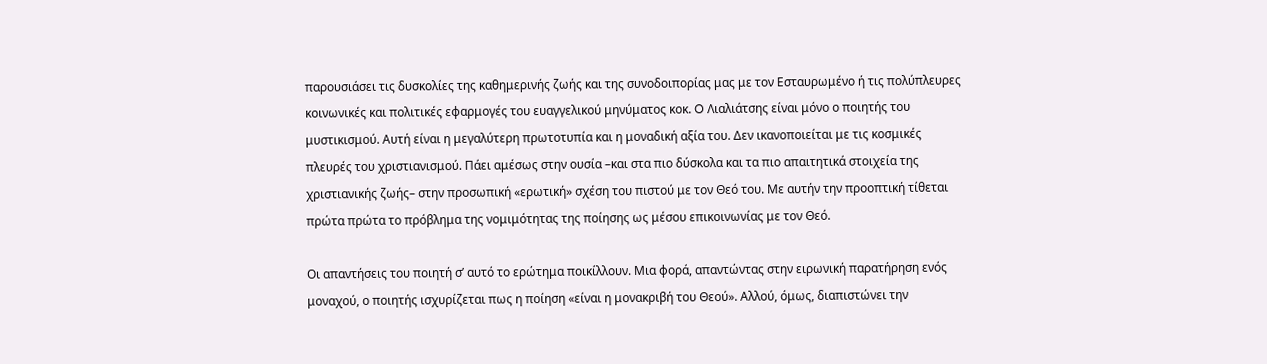παρουσιάσει τις δυσκολίες της καθημερινής ζωής και της συνοδοιπορίας μας με τον Εσταυρωμένο ή τις πολύπλευρες κοινωνικές και πολιτικές εφαρμογές του ευαγγελικού μηνύματος κοκ. O Λιαλιάτσης είναι μόνο ο ποιητής του μυστικισμού. Aυτή είναι η μεγαλύτερη πρωτοτυπία και η μοναδική αξία του. Δεν ικανοποιείται με τις κοσμικές πλευρές του χριστιανισμού. Πάει αμέσως στην ουσία –και στα πιο δύσκολα και τα πιο απαιτητικά στοιχεία της χριστιανικής ζωής– στην προσωπική «ερωτική» σχέση του πιστού με τον Θεό του. Με αυτήν την προοπτική τίθεται πρώτα πρώτα το πρόβλημα της νομιμότητας της ποίησης ως μέσου επικοινωνίας με τον Θεό.

Oι απαντήσεις του ποιητή σ’ αυτό το ερώτημα ποικίλλουν. Mια φορά, απαντώντας στην ειρωνική παρατήρηση ενός μοναχού, ο ποιητής ισχυρίζεται πως η ποίηση «είναι η μονακριβή του Θεού». Aλλού, όμως, διαπιστώνει την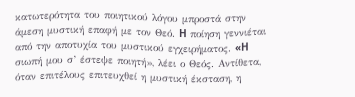κατωτερότητα του ποιητικού λόγου μπροστά στην άμεση μυστική επαφή με τον Θεό. H ποίηση γεννιέται από την αποτυχία του μυστικού εγχειρήματος. «H σιωπή μου σ’ έστεψε ποιητή», λέει ο Θεός. Αντίθετα, όταν επιτέλους επιτευχθεί η μυστική έκσταση, η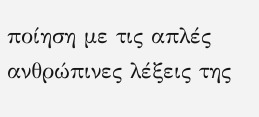ποίηση με τις απλές ανθρώπινες λέξεις της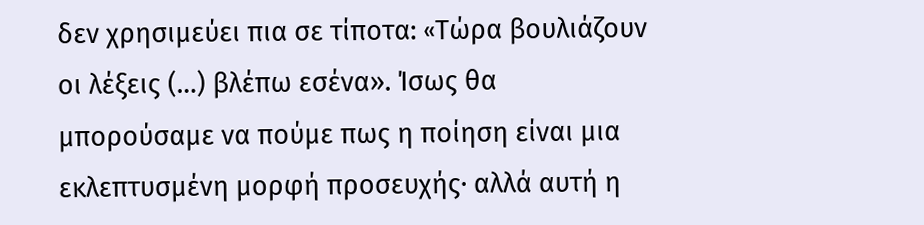δεν χρησιμεύει πια σε τίποτα: «Tώρα βουλιάζουν οι λέξεις (…) βλέπω εσένα». Ίσως θα μπορούσαμε να πούμε πως η ποίηση είναι μια εκλεπτυσμένη μορφή προσευχής· αλλά αυτή η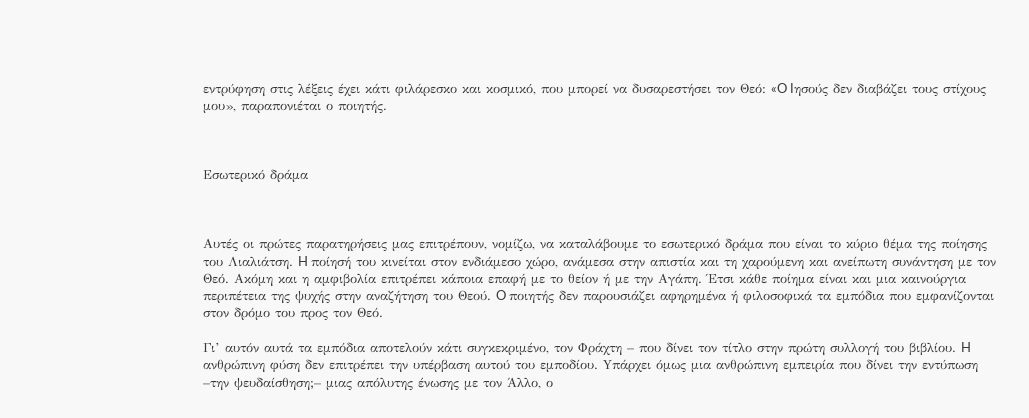εντρύφηση στις λέξεις έχει κάτι φιλάρεσκο και κοσμικό, που μπορεί να δυσαρεστήσει τον Θεό: «O Iησούς δεν διαβάζει τους στίχους μου», παραπονιέται ο ποιητής.



Eσωτερικό δράμα



Aυτές οι πρώτες παρατηρήσεις μας επιτρέπουν, νομίζω, να καταλάβουμε το εσωτερικό δράμα που είναι το κύριο θέμα της ποίησης του Λιαλιάτση. H ποίησή του κινείται στον ενδιάμεσο χώρο, ανάμεσα στην απιστία και τη χαρούμενη και ανείπωτη συνάντηση με τον Θεό. Aκόμη και η αμφιβολία επιτρέπει κάποια επαφή με το θείον ή με την Aγάπη. Έτσι κάθε ποίημα είναι και μια καινούργια περιπέτεια της ψυχής στην αναζήτηση του Θεού. O ποιητής δεν παρουσιάζει αφηρημένα ή φιλοσοφικά τα εμπόδια που εμφανίζονται στον δρόμο του προς τον Θεό.

Γι’ αυτόν αυτά τα εμπόδια αποτελούν κάτι συγκεκριμένο, τον Φράχτη – που δίνει τον τίτλο στην πρώτη συλλογή του βιβλίου. H ανθρώπινη φύση δεν επιτρέπει την υπέρβαση αυτού του εμποδίου. Yπάρχει όμως μια ανθρώπινη εμπειρία που δίνει την εντύπωση –την ψευδαίσθηση;– μιας απόλυτης ένωσης με τον Άλλο, ο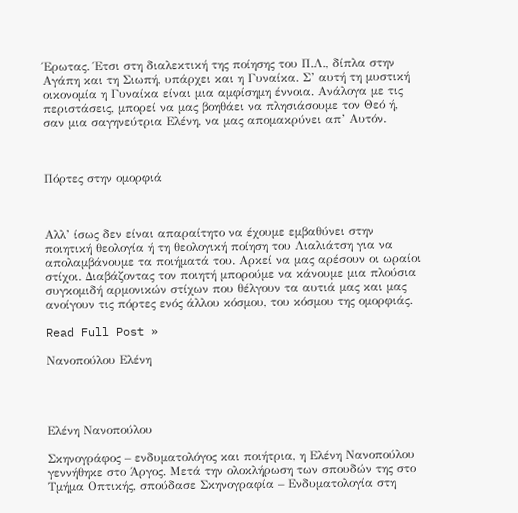Έρωτας. Έτσι στη διαλεκτική της ποίησης του Π.Λ., δίπλα στην Aγάπη και τη Σιωπή, υπάρχει και η Γυναίκα. Σ’ αυτή τη μυστική οικονομία η Γυναίκα είναι μια αμφίσημη έννοια. Aνάλογα με τις περιστάσεις, μπορεί να μας βοηθάει να πλησιάσουμε τον Θεό ή, σαν μια σαγηνεύτρια Eλένη, να μας απομακρύνει απ’ Aυτόν.



Πόρτες στην ομορφιά



Aλλ’ ίσως δεν είναι απαραίτητο να έχουμε εμβαθύνει στην ποιητική θεολογία ή τη θεολογική ποίηση του Λιαλιάτση για να απολαμβάνουμε τα ποιήματά του. Aρκεί να μας αρέσουν οι ωραίοι στίχοι. Διαβάζοντας τον ποιητή μπορούμε να κάνουμε μια πλούσια συγκομιδή αρμονικών στίχων που θέλγουν τα αυτιά μας και μας ανοίγουν τις πόρτες ενός άλλου κόσμου, του κόσμου της ομορφιάς.

Read Full Post »

Νανοπούλου Ελένη




Ελένη Νανοπούλου

Σκηνογράφος – ενδυματολόγος και ποιήτρια, η Ελένη Νανοπούλου γεννήθηκε στο Άργος. Μετά την ολοκλήρωση των σπουδών της στο Τμήμα Οπτικής, σπούδασε Σκηνογραφία – Ενδυματολογία στη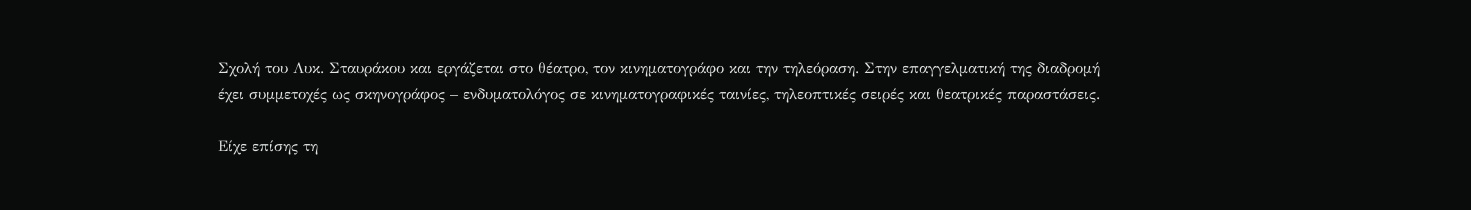Σχολή του Λυκ. Σταυράκου και εργάζεται στο θέατρο, τον κινηματογράφο και την τηλεόραση. Στην επαγγελματική της διαδρομή έχει συμμετοχές ως σκηνογράφος – ενδυματολόγος σε κινηματογραφικές ταινίες, τηλεοπτικές σειρές και θεατρικές παραστάσεις.

Είχε επίσης τη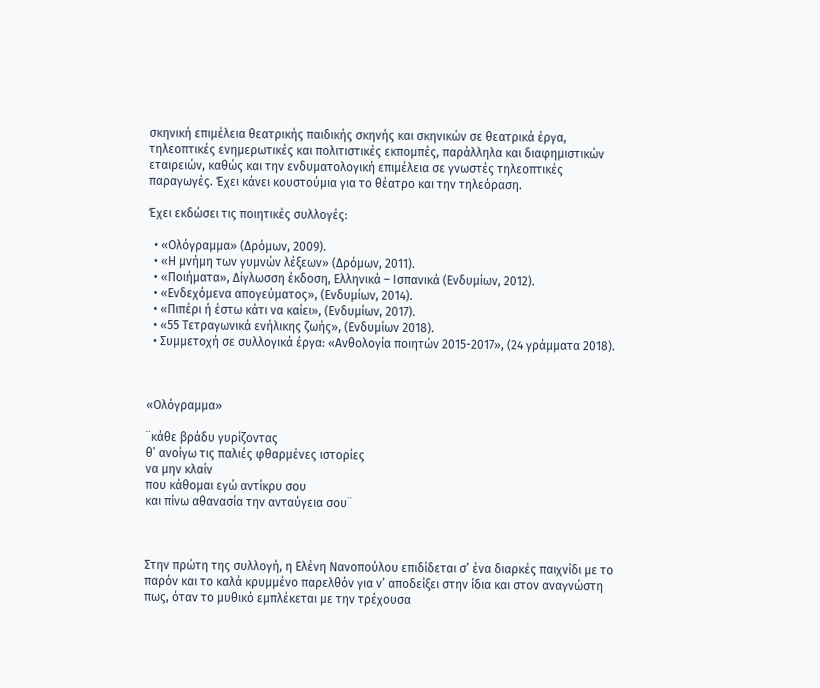σκηνική επιμέλεια θεατρικής παιδικής σκηνής και σκηνικών σε θεατρικά έργα, τηλεοπτικές ενημερωτικές και πολιτιστικές εκπομπές, παράλληλα και διαφημιστικών εταιρειών, καθώς και την ενδυματολογική επιμέλεια σε γνωστές τηλεοπτικές παραγωγές. Έχει κάνει κουστούμια για το θέατρο και την τηλεόραση.

Έχει εκδώσει τις ποιητικές συλλογές:

  • «Ολόγραμμα» (Δρόμων, 2009).
  • «Η μνήμη των γυμνών λέξεων» (Δρόμων, 2011).
  • «Ποιήματα», Δίγλωσση έκδοση, Ελληνικά – Ισπανικά (Ενδυμίων, 2012).
  • «Ενδεχόμενα απογεύματος», (Ενδυμίων, 2014).
  • «Πιπέρι ή έστω κάτι να καίει», (Ενδυμίων, 2017).
  • «55 Τετραγωνικά ενήλικης ζωής», (Ενδυμίων 2018).
  • Συμμετοχή σε συλλογικά έργα: «Ανθολογία ποιητών 2015-2017», (24 γράμματα 2018).



«Ολόγραμμα»

¨κάθε βράδυ γυρίζοντας
θ’ ανοίγω τις παλιές φθαρμένες ιστορίες
να μην κλαίν
που κάθομαι εγώ αντίκρυ σου
και πίνω αθανασία την ανταύγεια σου¨



Στην πρώτη της συλλογή, η Ελένη Νανοπούλου επιδίδεται σ’ ένα διαρκές παιχνίδι με το παρόν και το καλά κρυμμένο παρελθόν για ν’ αποδείξει στην ίδια και στον αναγνώστη πως, όταν το μυθικό εμπλέκεται με την τρέχουσα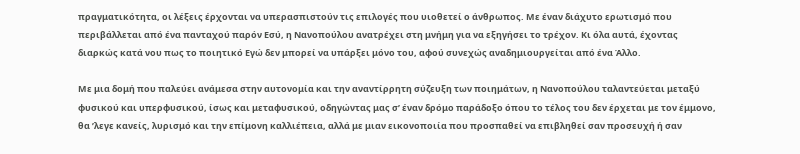πραγματικότητα, οι λέξεις έρχονται να υπερασπιστούν τις επιλογές που υιοθετεί ο άνθρωπος. Με έναν διάχυτο ερωτισμό που περιβάλλεται από ένα πανταχού παρόν Εσύ, η Νανοπούλου ανατρέχει στη μνήμη για να εξηγήσει το τρέχον. Κι όλα αυτά, έχοντας διαρκώς κατά νου πως το ποιητικό Εγώ δεν μπορεί να υπάρξει μόνο του, αφού συνεχώς αναδημιουργείται από ένα Άλλο.

Με μια δομή που παλεύει ανάμεσα στην αυτονομία και την αναντίρρητη σύζευξη των ποιημάτων, η Νανοπούλου ταλαντεύεται μεταξύ φυσικού και υπερφυσικού, ίσως και μεταφυσικού, οδηγώντας μας σ’ έναν δρόμο παράδοξο όπου το τέλος του δεν έρχεται με τον έμμονο, θα ’λεγε κανείς, λυρισμό και την επίμονη καλλιέπεια, αλλά με μιαν εικονοποιία που προσπαθεί να επιβληθεί σαν προσευχή ή σαν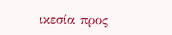ικεσία προς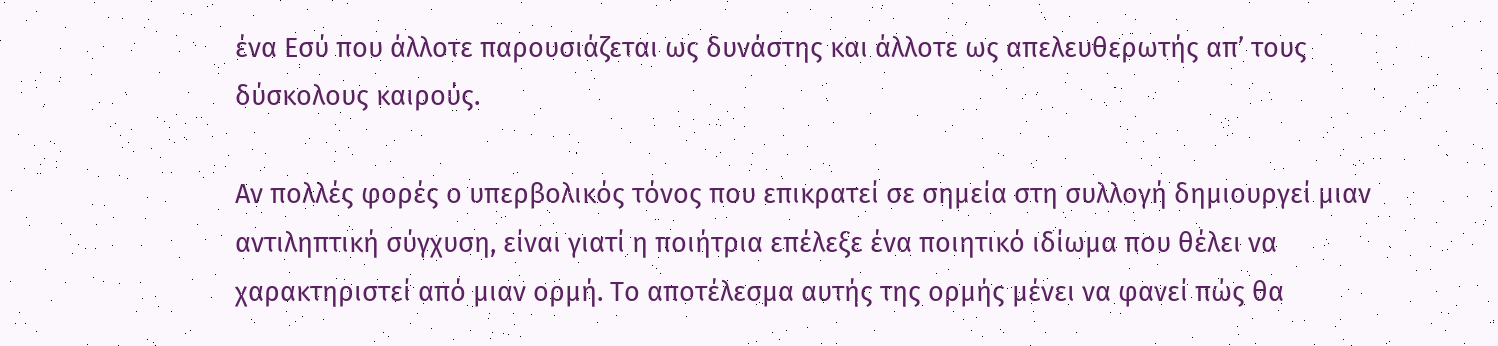ένα Εσύ που άλλοτε παρουσιάζεται ως δυνάστης και άλλοτε ως απελευθερωτής απ’ τους δύσκολους καιρούς.

Αν πολλές φορές ο υπερβολικός τόνος που επικρατεί σε σημεία στη συλλογή δημιουργεί μιαν αντιληπτική σύγχυση, είναι γιατί η ποιήτρια επέλεξε ένα ποιητικό ιδίωμα που θέλει να χαρακτηριστεί από μιαν ορμή. Το αποτέλεσμα αυτής της ορμής μένει να φανεί πώς θα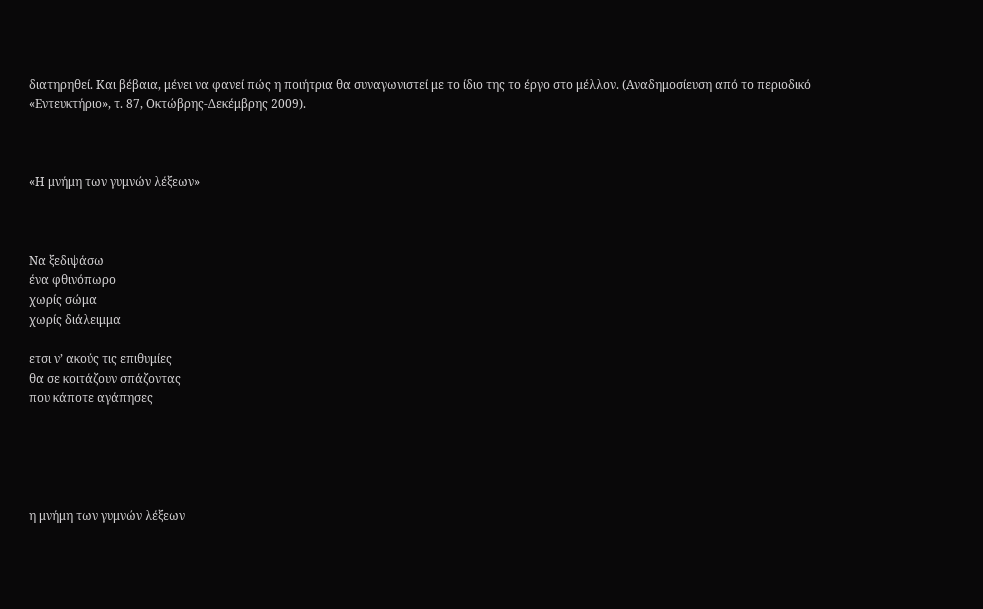διατηρηθεί. Και βέβαια, μένει να φανεί πώς η ποιήτρια θα συναγωνιστεί με το ίδιο της το έργο στο μέλλον. (Αναδημοσίευση από το περιοδικό «Εντευκτήριο», τ. 87, Οκτώβρης-Δεκέμβρης 2009).



«Η μνήμη των γυμνών λέξεων»



Να ξεδιψάσω
ένα φθινόπωρο
χωρίς σώμα
χωρίς διάλειμμα

ετσι ν’ ακούς τις επιθυμίες
θα σε κοιτάζουν σπάζοντας
που κάποτε αγάπησες





η μνήμη των γυμνών λέξεων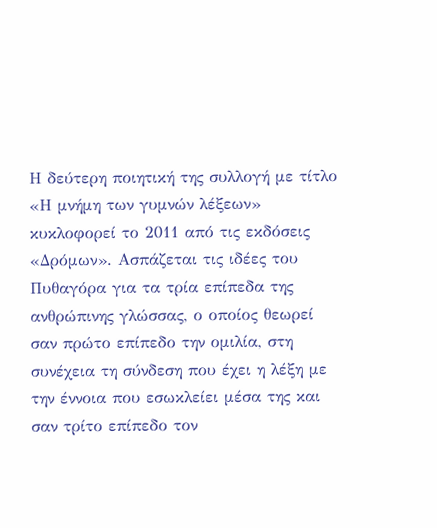Η δεύτερη ποιητική της συλλογή με τίτλο «Η μνήμη των γυμνών λέξεων» κυκλοφορεί το 2011 από τις εκδόσεις «Δρόμων». Ασπάζεται τις ιδέες του Πυθαγόρα για τα τρία επίπεδα της ανθρώπινης γλώσσας, ο οποίος θεωρεί σαν πρώτο επίπεδο την ομιλία, στη συνέχεια τη σύνδεση που έχει η λέξη με την έννοια που εσωκλείει μέσα της και σαν τρίτο επίπεδο τον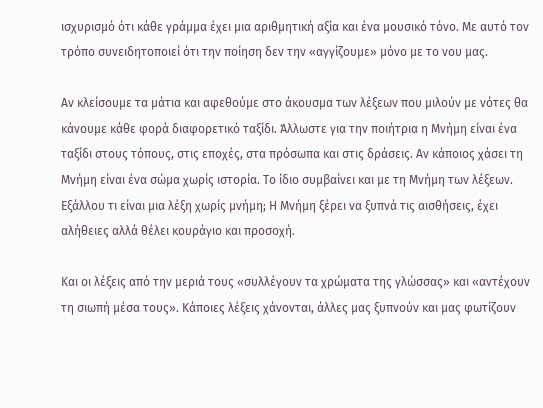ισχυρισμό ότι κάθε γράμμα έχει μια αριθμητική αξία και ένα μουσικό τόνο. Με αυτό τον τρόπο συνειδητοποιεί ότι την ποίηση δεν την «αγγίζουμε» μόνο με το νου μας.

Αν κλείσουμε τα μάτια και αφεθούμε στο άκουσμα των λέξεων που μιλούν με νότες θα κάνουμε κάθε φορά διαφορετικό ταξίδι. Άλλωστε για την ποιήτρια η Μνήμη είναι ένα ταξίδι στους τόπους, στις εποχές, στα πρόσωπα και στις δράσεις. Αν κάποιος χάσει τη Μνήμη είναι ένα σώμα χωρίς ιστορία. Το ίδιο συμβαίνει και με τη Μνήμη των λέξεων. Εξάλλου τι είναι μια λέξη χωρίς μνήμη; Η Μνήμη ξέρει να ξυπνά τις αισθήσεις, έχει αλήθειες αλλά θέλει κουράγιο και προσοχή.

Και οι λέξεις από την μεριά τους «συλλέγουν τα χρώματα της γλώσσας» και «αντέχουν τη σιωπή μέσα τους». Κάποιες λέξεις χάνονται, άλλες μας ξυπνούν και μας φωτίζουν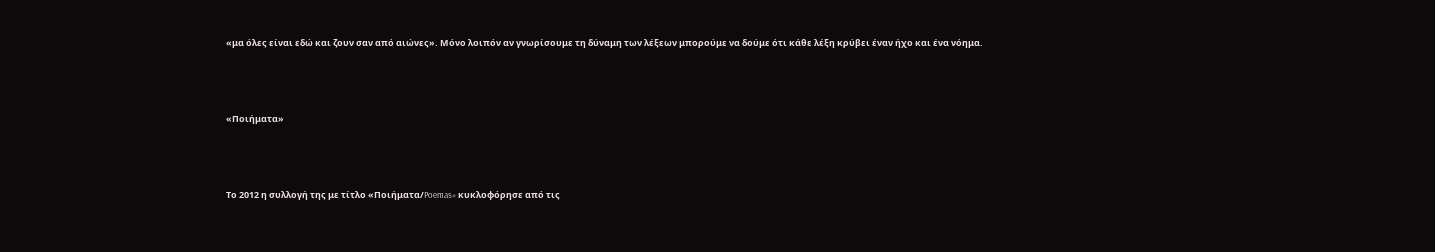«μα όλες είναι εδώ και ζουν σαν από αιώνες». Μόνο λοιπόν αν γνωρίσουμε τη δύναμη των λέξεων μπορούμε να δούμε ότι κάθε λέξη κρύβει έναν ήχο και ένα νόημα.



«Ποιήματα»



Το 2012 η συλλογή της με τίτλο «Ποιήματα/Poemas» κυκλοφόρησε από τις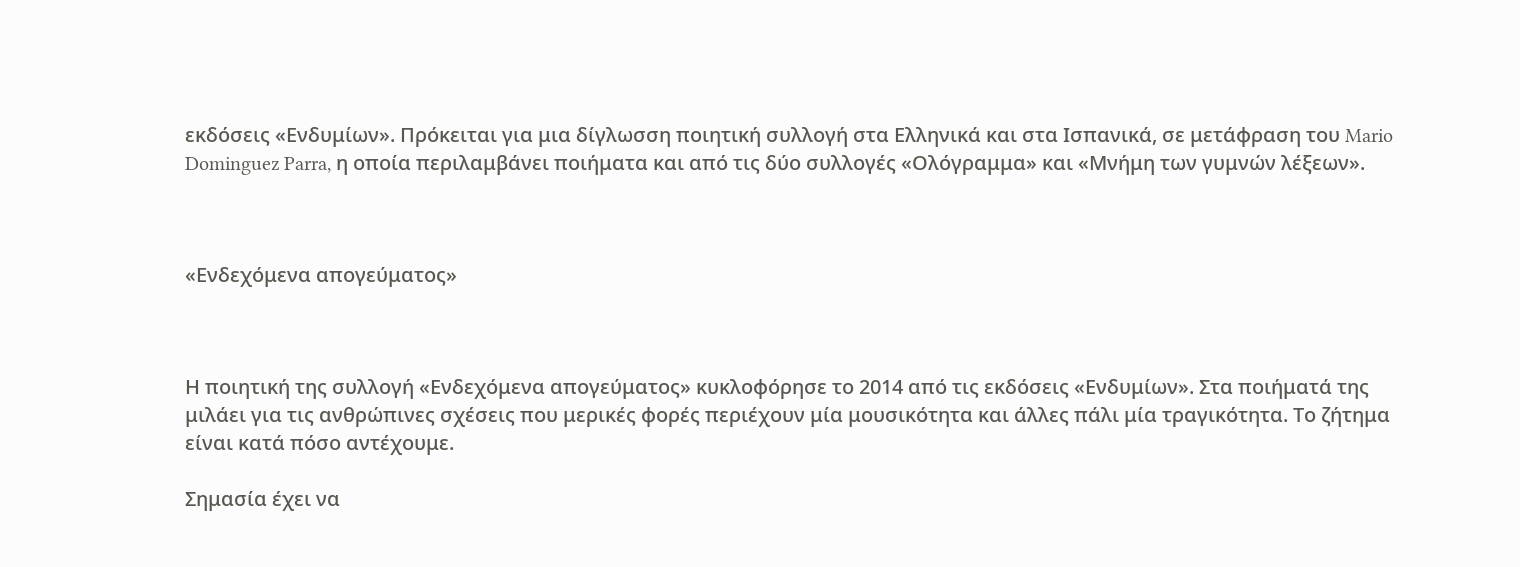εκδόσεις «Ενδυμίων». Πρόκειται για μια δίγλωσση ποιητική συλλογή στα Ελληνικά και στα Ισπανικά, σε μετάφραση του Mario Dominguez Parra, η οποία περιλαμβάνει ποιήματα και από τις δύο συλλογές «Ολόγραμμα» και «Μνήμη των γυμνών λέξεων».



«Ενδεχόμενα απογεύματος»



Η ποιητική της συλλογή «Ενδεχόμενα απογεύματος» κυκλοφόρησε το 2014 από τις εκδόσεις «Ενδυμίων». Στα ποιήματά της μιλάει για τις ανθρώπινες σχέσεις που μερικές φορές περιέχουν μία μουσικότητα και άλλες πάλι μία τραγικότητα. Το ζήτημα είναι κατά πόσο αντέχουμε.

Σημασία έχει να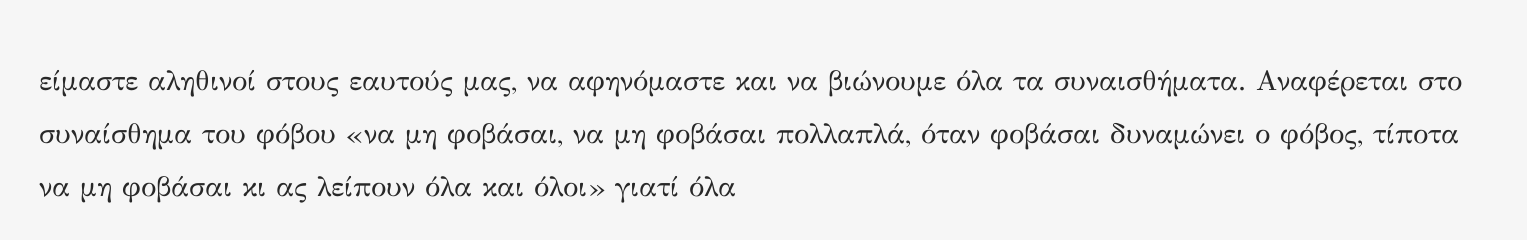είμαστε αληθινοί στους εαυτούς μας, να αφηνόμαστε και να βιώνουμε όλα τα συναισθήματα. Αναφέρεται στο συναίσθημα του φόβου «να μη φοβάσαι, να μη φοβάσαι πολλαπλά, όταν φοβάσαι δυναμώνει ο φόβος, τίποτα να μη φοβάσαι κι ας λείπουν όλα και όλοι» γιατί όλα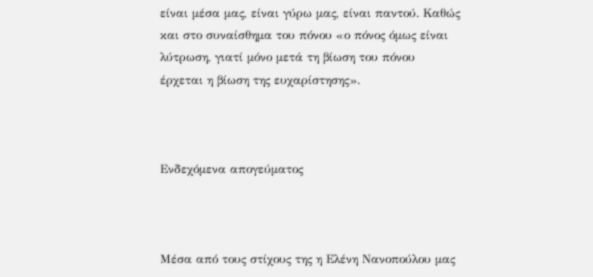είναι μέσα μας, είναι γύρω μας, είναι παντού. Καθώς και στο συναίσθημα του πόνου «ο πόνος όμως είναι λύτρωση, γιατί μόνο μετά τη βίωση του πόνου έρχεται η βίωση της ευχαρίστησης».



Ενδεχόμενα απογεύματος



Μέσα από τους στίχους της η Ελένη Νανοπούλου μας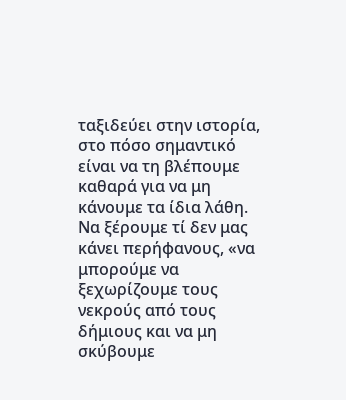ταξιδεύει στην ιστορία, στο πόσο σημαντικό είναι να τη βλέπουμε καθαρά για να μη κάνουμε τα ίδια λάθη. Να ξέρουμε τί δεν μας κάνει περήφανους, «να μπορούμε να ξεχωρίζουμε τους νεκρούς από τους δήμιους και να μη σκύβουμε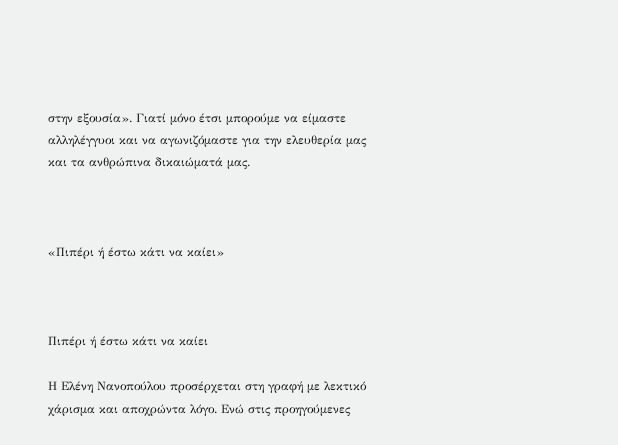στην εξουσία». Γιατί μόνο έτσι μπορούμε να είμαστε αλληλέγγυοι και να αγωνιζόμαστε για την ελευθερία μας και τα ανθρώπινα δικαιώματά μας.



«Πιπέρι ή έστω κάτι να καίει»



Πιπέρι ή έστω κάτι να καίει

Η Ελένη Νανοπούλου προσέρχεται στη γραφή με λεκτικό χάρισμα και αποχρώντα λόγο. Ενώ στις προηγούμενες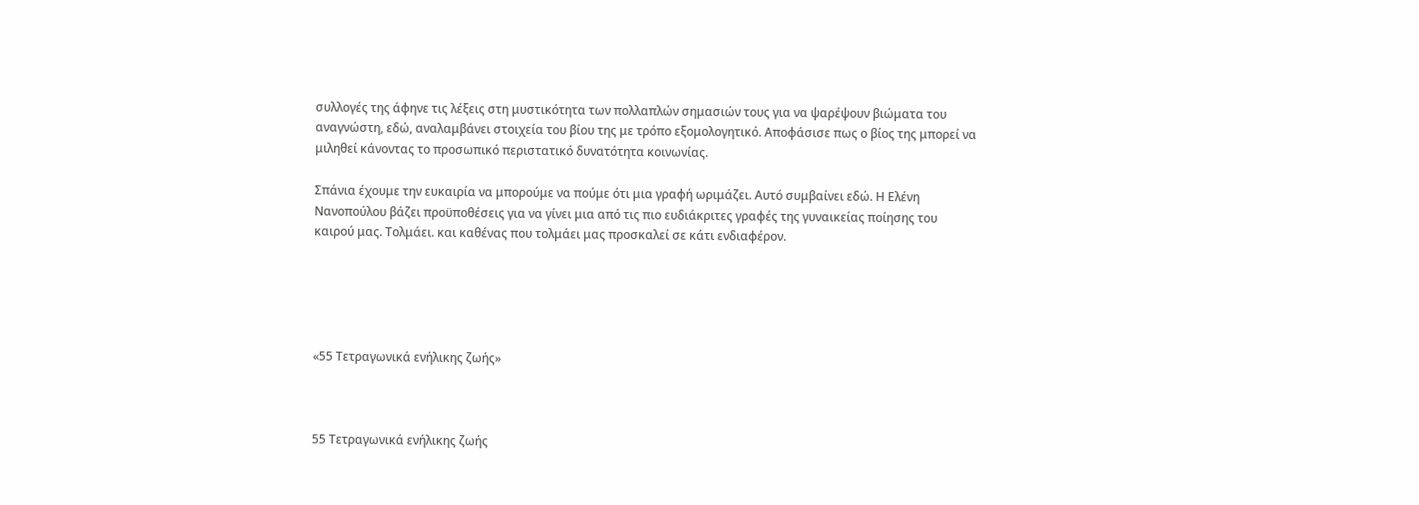συλλογές της άφηνε τις λέξεις στη μυστικότητα των πολλαπλών σημασιών τους για να ψαρέψουν βιώματα του αναγνώστη, εδώ, αναλαμβάνει στοιχεία του βίου της με τρόπο εξομολογητικό. Αποφάσισε πως ο βίος της μπορεί να μιληθεί κάνοντας το προσωπικό περιστατικό δυνατότητα κοινωνίας.

Σπάνια έχουμε την ευκαιρία να μπορούμε να πούμε ότι μια γραφή ωριμάζει. Αυτό συμβαίνει εδώ. Η Ελένη Νανοπούλου βάζει προϋποθέσεις για να γίνει μια από τις πιο ευδιάκριτες γραφές της γυναικείας ποίησης του καιρού μας. Τολμάει. και καθένας που τολμάει μας προσκαλεί σε κάτι ενδιαφέρον.





«55 Τετραγωνικά ενήλικης ζωής»



55 Τετραγωνικά ενήλικης ζωής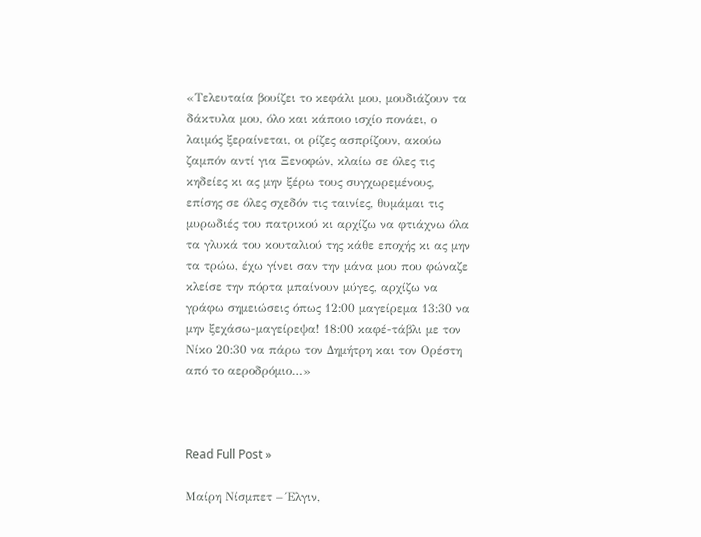«Τελευταία βουίζει το κεφάλι μου, μουδιάζουν τα δάκτυλα μου, όλο και κάποιο ισχίο πονάει, ο λαιμός ξεραίνεται, οι ρίζες ασπρίζουν, ακούω ζαμπόν αντί για Ξενοφών, κλαίω σε όλες τις κηδείες κι ας μην ξέρω τους συγχωρεμένους, επίσης σε όλες σχεδόν τις ταινίες, θυμάμαι τις μυρωδιές του πατρικού κι αρχίζω να φτιάχνω όλα τα γλυκά του κουταλιού της κάθε εποχής κι ας μην τα τρώω, έχω γίνει σαν την μάνα μου που φώναζε κλείσε την πόρτα μπαίνουν μύγες, αρχίζω να γράφω σημειώσεις όπως 12:00 μαγείρεμα 13:30 να μην ξεχάσω-μαγείρεψα! 18:00 καφέ-τάβλι με τον Νίκο 20:30 να πάρω τον Δημήτρη και τον Ορέστη από το αεροδρόμιο…»



Read Full Post »

Μαίρη Νίσμπετ – Έλγιν,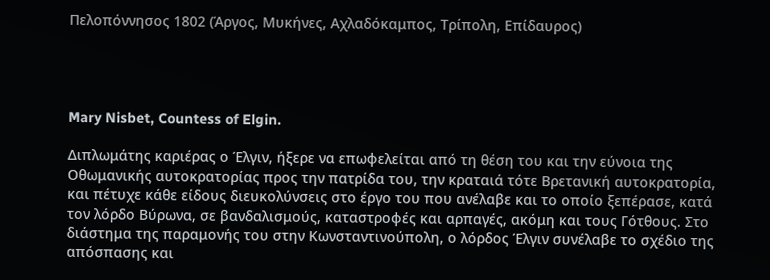Πελοπόννησος 1802 (Άργος, Μυκήνες, Αχλαδόκαμπος, Τρίπολη, Επίδαυρος)




Mary Nisbet, Countess of Elgin.

Διπλωμάτης καριέρας ο Έλγιν, ήξερε να επωφελείται από τη θέση του και την εύνοια της Οθωμανικής αυτοκρατορίας προς την πατρίδα του, την κραταιά τότε Βρετανική αυτοκρατορία, και πέτυχε κάθε είδους διευκολύνσεις στο έργο του που ανέλαβε και το οποίο ξεπέρασε, κατά τον λόρδο Βύρωνα, σε βανδαλισμούς, καταστροφές και αρπαγές, ακόμη και τους Γότθους. Στο διάστημα της παραμονής του στην Κωνσταντινούπολη, ο λόρδος Έλγιν συνέλαβε το σχέδιο της απόσπασης και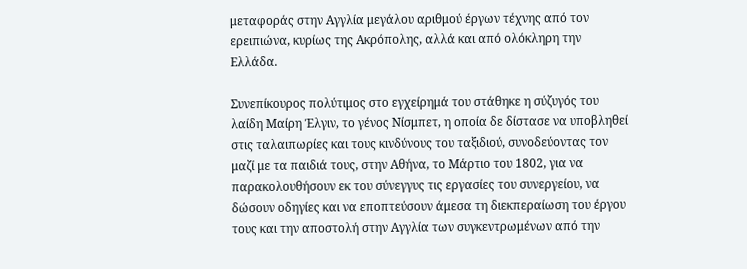μεταφοράς στην Αγγλία μεγάλου αριθμού έργων τέχνης από τον ερειπιώνα, κυρίως της Ακρόπολης, αλλά και από ολόκληρη την Ελλάδα.

Συνεπίκουρος πολύτιμος στο εγχείρημά του στάθηκε η σύζυγός του λαίδη Μαίρη Έλγιν, το γένος Νίσμπετ, η οποία δε δίστασε να υποβληθεί στις ταλαιπωρίες και τους κινδύνους του ταξιδιού, συνοδεύοντας τον μαζί με τα παιδιά τους, στην Αθήνα, το Μάρτιο του 1802, για να παρακολουθήσουν εκ του σύνεγγυς τις εργασίες του συνεργείου, να δώσουν οδηγίες και να εποπτεύσουν άμεσα τη διεκπεραίωση του έργου τους και την αποστολή στην Αγγλία των συγκεντρωμένων από την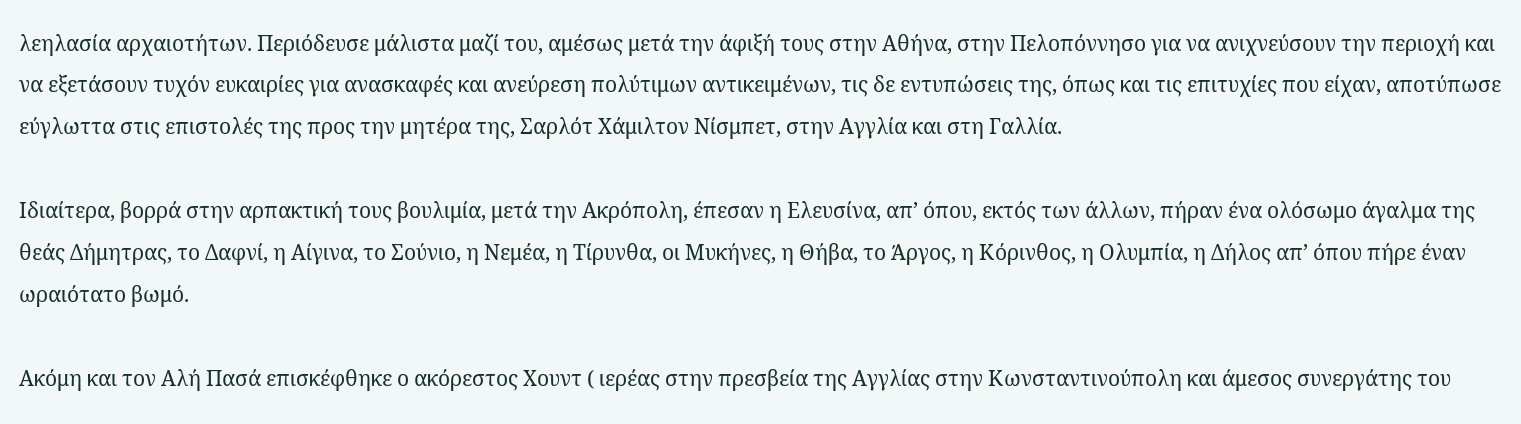λεηλασία αρχαιοτήτων. Περιόδευσε μάλιστα μαζί του, αμέσως μετά την άφιξή τους στην Αθήνα, στην Πελοπόννησο για να ανιχνεύσουν την περιοχή και να εξετάσουν τυχόν ευκαιρίες για ανασκαφές και ανεύρεση πολύτιμων αντικειμένων, τις δε εντυπώσεις της, όπως και τις επιτυχίες που είχαν, αποτύπωσε εύγλωττα στις επιστολές της προς την μητέρα της, Σαρλότ Χάμιλτον Νίσμπετ, στην Αγγλία και στη Γαλλία.

Ιδιαίτερα, βορρά στην αρπακτική τους βουλιμία, μετά την Ακρόπολη, έπεσαν η Ελευσίνα, απ’ όπου, εκτός των άλλων, πήραν ένα ολόσωμο άγαλμα της θεάς Δήμητρας, το Δαφνί, η Αίγινα, το Σούνιο, η Νεμέα, η Τίρυνθα, οι Μυκήνες, η Θήβα, το Άργος, η Κόρινθος, η Ολυμπία, η Δήλος απ’ όπου πήρε έναν ωραιότατο βωμό.

Ακόμη και τον Αλή Πασά επισκέφθηκε ο ακόρεστος Χουντ ( ιερέας στην πρεσβεία της Αγγλίας στην Κωνσταντινούπολη και άμεσος συνεργάτης του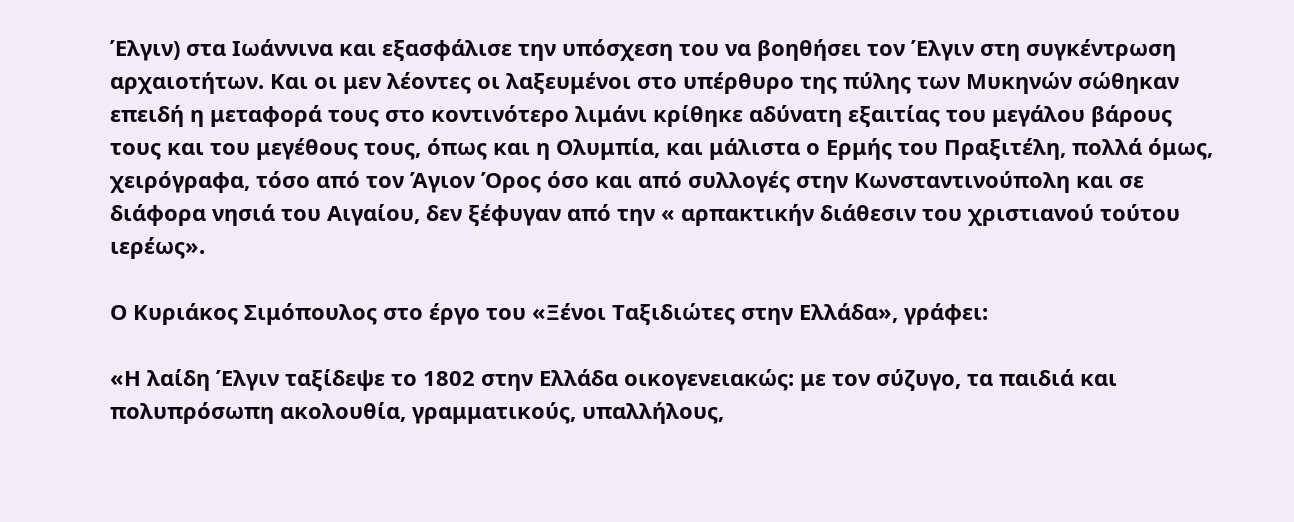Έλγιν) στα Ιωάννινα και εξασφάλισε την υπόσχεση του να βοηθήσει τον Έλγιν στη συγκέντρωση αρχαιοτήτων. Και οι μεν λέοντες οι λαξευμένοι στο υπέρθυρο της πύλης των Μυκηνών σώθηκαν επειδή η μεταφορά τους στο κοντινότερο λιμάνι κρίθηκε αδύνατη εξαιτίας του μεγάλου βάρους τους και του μεγέθους τους, όπως και η Ολυμπία, και μάλιστα ο Ερμής του Πραξιτέλη, πολλά όμως, χειρόγραφα, τόσο από τον Άγιον Όρος όσο και από συλλογές στην Κωνσταντινούπολη και σε διάφορα νησιά του Αιγαίου, δεν ξέφυγαν από την « αρπακτικήν διάθεσιν του χριστιανού τούτου ιερέως».

Ο Κυριάκος Σιμόπουλος στο έργο του «Ξένοι Ταξιδιώτες στην Ελλάδα», γράφει:

«Η λαίδη Έλγιν ταξίδεψε το 1802 στην Ελλάδα οικογενειακώς: με τον σύζυγο, τα παιδιά και πολυπρόσωπη ακολουθία, γραμματικούς, υπαλλήλους,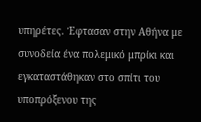υπηρέτες. Έφτασαν στην Αθήνα με συνοδεία ένα πολεμικό μπρίκι και εγκαταστάθηκαν στο σπίτι του υποπρόξενου της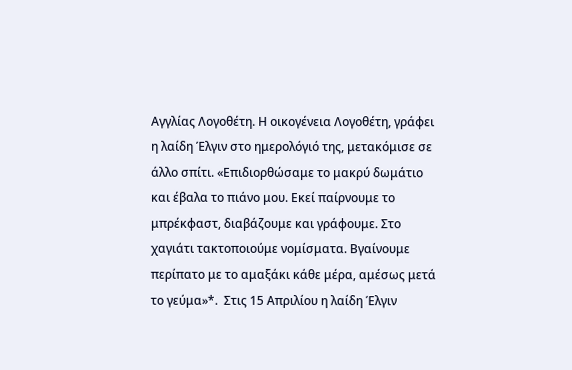Αγγλίας Λογοθέτη. Η οικογένεια Λογοθέτη, γράφει η λαίδη Έλγιν στο ημερολόγιό της, μετακόμισε σε άλλο σπίτι. «Επιδιορθώσαμε το μακρύ δωμάτιο και έβαλα το πιάνο μου. Εκεί παίρνουμε το μπρέκφαστ, διαβάζουμε και γράφουμε. Στο χαγιάτι τακτοποιούμε νομίσματα. Βγαίνουμε περίπατο με το αμαξάκι κάθε μέρα, αμέσως μετά το γεύμα»*.  Στις 15 Απριλίου η λαίδη Έλγιν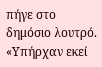πήγε στο δημόσιο λουτρό. «Υπήρχαν εκεί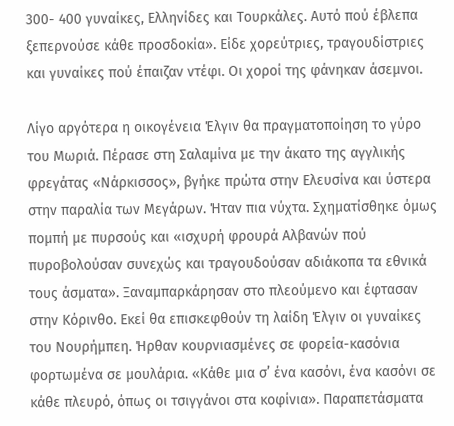300- 400 γυναίκες, Ελληνίδες και Τουρκάλες. Αυτό πού έβλεπα ξεπερνούσε κάθε προσδοκία». Είδε χορεύτριες, τραγουδίστριες και γυναίκες πού έπαιζαν ντέφι. Οι χοροί της φάνηκαν άσεμνοι.

Λίγο αργότερα η οικογένεια Έλγιν θα πραγματοποίηση το γύρο του Μωριά. Πέρασε στη Σαλαμίνα με την άκατο της αγγλικής φρεγάτας «Νάρκισσος», βγήκε πρώτα στην Ελευσίνα και ύστερα στην παραλία των Μεγάρων. Ήταν πια νύχτα. Σχηματίσθηκε όμως πομπή με πυρσούς και «ισχυρή φρουρά Αλβανών πού πυροβολούσαν συνεχώς και τραγουδούσαν αδιάκοπα τα εθνικά τους άσματα». Ξαναμπαρκάρησαν στο πλεούμενο και έφτασαν στην Κόρινθο. Εκεί θα επισκεφθούν τη λαίδη Έλγιν οι γυναίκες του Νουρήμπεη. Ήρθαν κουρνιασμένες σε φορεία-κασόνια φορτωμένα σε μουλάρια. «Κάθε μια σ’ ένα κασόνι, ένα κασόνι σε κάθε πλευρό, όπως οι τσιγγάνοι στα κοφίνια». Παραπετάσματα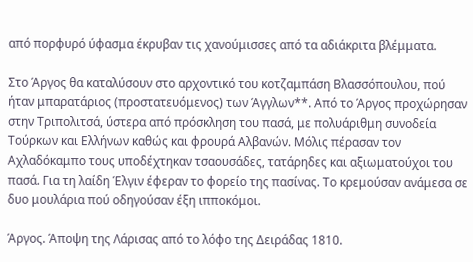από πορφυρό ύφασμα έκρυβαν τις χανούμισσες από τα αδιάκριτα βλέμματα.

Στο Άργος θα καταλύσουν στο αρχοντικό του κοτζαμπάση Βλασσόπουλου, πού ήταν μπαρατάριος (προστατευόμενος) των Άγγλων**. Από το Άργος προχώρησαν στην Τριπολιτσά, ύστερα από πρόσκληση του πασά, με πολυάριθμη συνοδεία Τούρκων και Ελλήνων καθώς και φρουρά Αλβανών. Μόλις πέρασαν τον Αχλαδόκαμπο τους υποδέχτηκαν τσαουσάδες, τατάρηδες και αξιωματούχοι του πασά. Για τη λαίδη Έλγιν έφεραν το φορείο της πασίνας. Το κρεμούσαν ανάμεσα σε δυο μουλάρια πού οδηγούσαν έξη ιπποκόμοι.

Άργος. Άποψη της Λάρισας από το λόφο της Δειράδας 1810.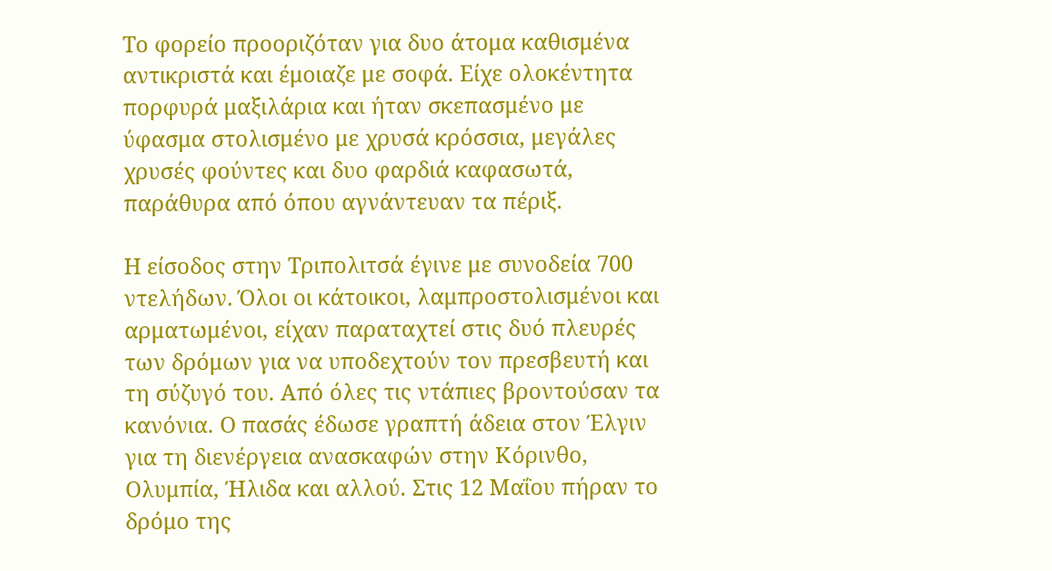Το φορείο προοριζόταν για δυο άτομα καθισμένα αντικριστά και έμοιαζε με σοφά. Είχε ολοκέντητα πορφυρά μαξιλάρια και ήταν σκεπασμένο με ύφασμα στολισμένο με χρυσά κρόσσια, μεγάλες χρυσές φούντες και δυο φαρδιά καφασωτά, παράθυρα από όπου αγνάντευαν τα πέριξ.

Η είσοδος στην Τριπολιτσά έγινε με συνοδεία 700 ντελήδων. Όλοι οι κάτοικοι, λαμπροστολισμένοι και αρματωμένοι, είχαν παραταχτεί στις δυό πλευρές των δρόμων για να υποδεχτούν τον πρεσβευτή και τη σύζυγό του. Από όλες τις ντάπιες βροντούσαν τα κανόνια. Ο πασάς έδωσε γραπτή άδεια στον Έλγιν για τη διενέργεια ανασκαφών στην Κόρινθο, Ολυμπία, Ήλιδα και αλλού. Στις 12 Μαΐου πήραν το δρόμο της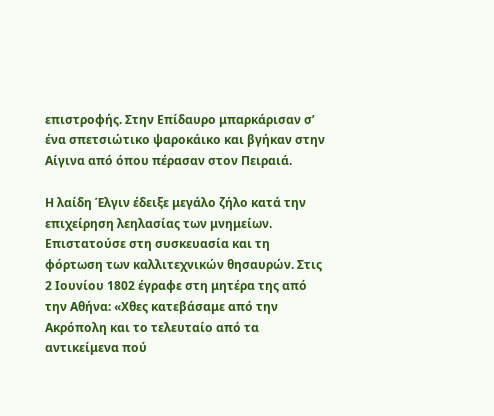επιστροφής. Στην Επίδαυρο μπαρκάρισαν σ’ ένα σπετσιώτικο ψαροκάικο και βγήκαν στην Αίγινα από όπου πέρασαν στον Πειραιά.

Η λαίδη Έλγιν έδειξε μεγάλο ζήλο κατά την επιχείρηση λεηλασίας των μνημείων. Επιστατούσε στη συσκευασία και τη φόρτωση των καλλιτεχνικών θησαυρών. Στις 2 Ιουνίου 1802 έγραφε στη μητέρα της από την Αθήνα: «Χθες κατεβάσαμε από την Ακρόπολη και το τελευταίο από τα αντικείμενα πού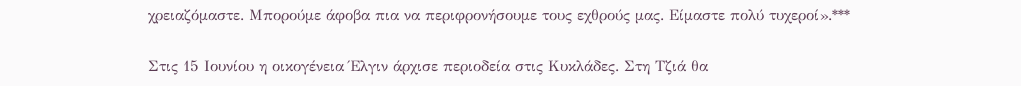χρειαζόμαστε. Μπορούμε άφοβα πια να περιφρονήσουμε τους εχθρούς μας. Είμαστε πολύ τυχεροί».***

Στις 15 Ιουνίου η οικογένεια Έλγιν άρχισε περιοδεία στις Κυκλάδες. Στη Τζιά θα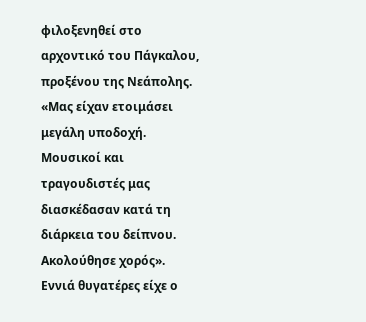φιλοξενηθεί στο αρχοντικό του Πάγκαλου, προξένου της Νεάπολης. «Μας είχαν ετοιμάσει μεγάλη υποδοχή. Μουσικοί και τραγουδιστές μας διασκέδασαν κατά τη διάρκεια του δείπνου. Ακολούθησε χορός». Εννιά θυγατέρες είχε ο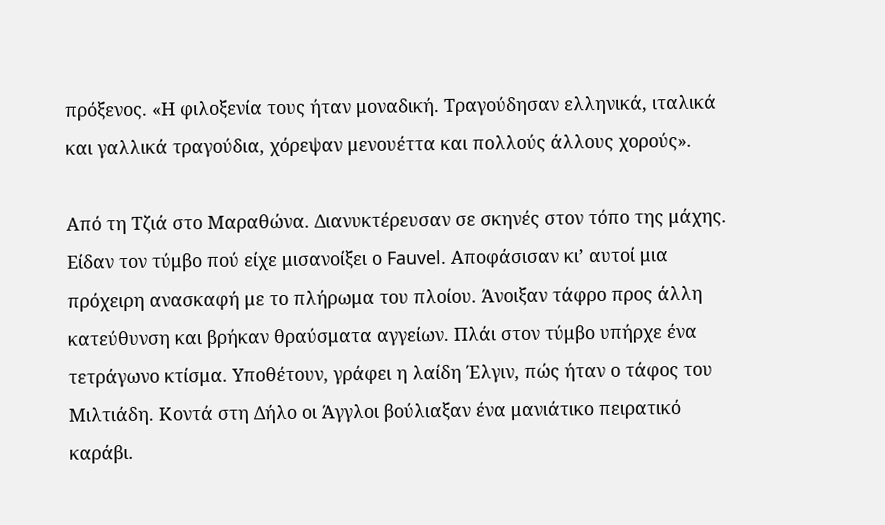πρόξενος. «Η φιλοξενία τους ήταν μοναδική. Τραγούδησαν ελληνικά, ιταλικά και γαλλικά τραγούδια, χόρεψαν μενουέττα και πολλούς άλλους χορούς».

Από τη Τζιά στο Μαραθώνα. Διανυκτέρευσαν σε σκηνές στον τόπο της μάχης. Είδαν τον τύμβο πού είχε μισανοίξει ο Fauvel. Αποφάσισαν κι’ αυτοί μια πρόχειρη ανασκαφή με το πλήρωμα του πλοίου. Άνοιξαν τάφρο προς άλλη κατεύθυνση και βρήκαν θραύσματα αγγείων. Πλάι στον τύμβο υπήρχε ένα τετράγωνο κτίσμα. Υποθέτουν, γράφει η λαίδη Έλγιν, πώς ήταν ο τάφος του Μιλτιάδη. Κοντά στη Δήλο οι Άγγλοι βούλιαξαν ένα μανιάτικο πειρατικό καράβι.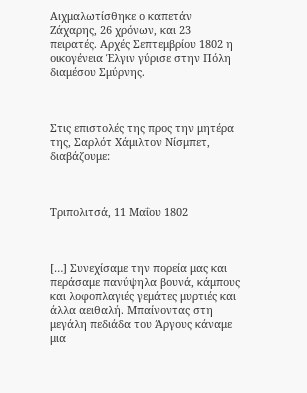Αιχμαλωτίσθηκε ο καπετάν Ζάχαρης, 26 χρόνων, και 23 πειρατές. Αρχές Σεπτεμβρίου 1802 η οικογένεια Έλγιν γύρισε στην Πόλη διαμέσου Σμύρνης.



Στις επιστολές της προς την μητέρα της, Σαρλότ Χάμιλτον Νίσμπετ, διαβάζουμε:



Τριπολιτσά, 11 Μαΐου 1802



[…] Συνεχίσαμε την πορεία μας και περάσαμε πανύψηλα βουνά, κάμπους και λοφοπλαγιές γεμάτες μυρτιές και άλλα αειθαλή. Μπαίνοντας στη μεγάλη πεδιάδα του Άργους κάναμε μια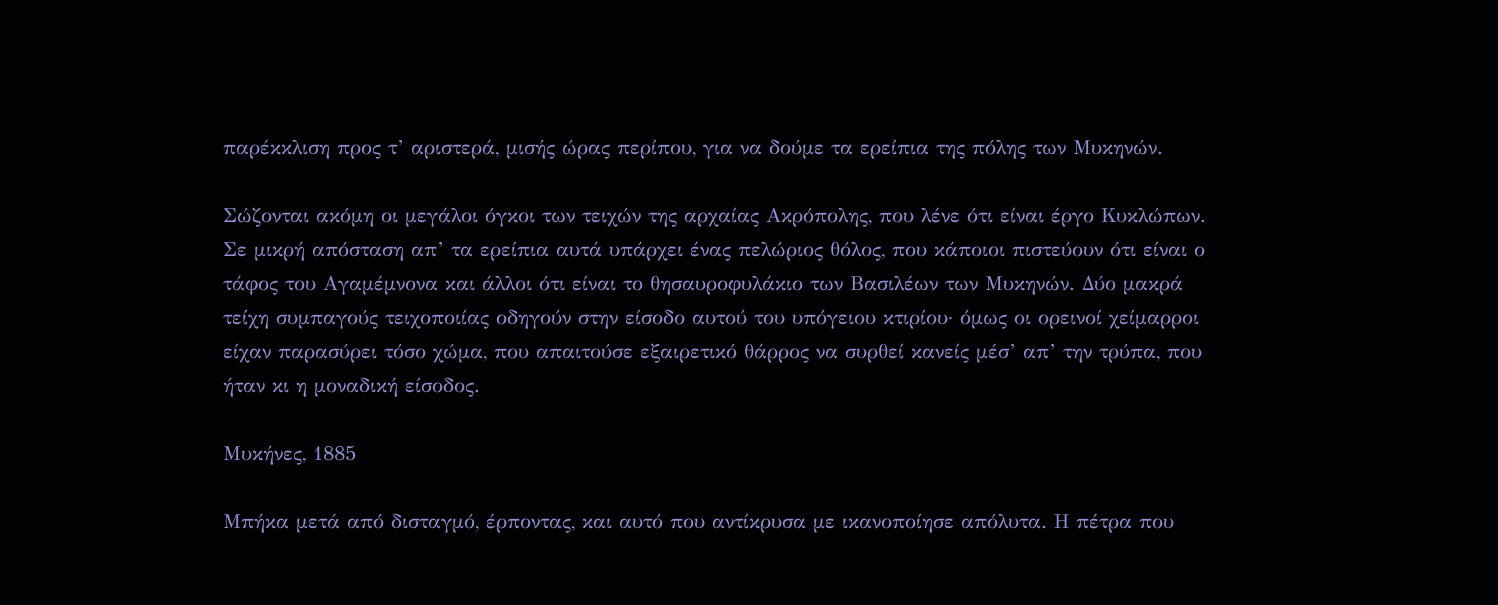παρέκκλιση προς τ’ αριστερά, μισής ώρας περίπου, για να δούμε τα ερείπια της πόλης των Μυκηνών.

Σώζονται ακόμη οι μεγάλοι όγκοι των τειχών της αρχαίας Ακρόπολης, που λένε ότι είναι έργο Κυκλώπων. Σε μικρή απόσταση απ’ τα ερείπια αυτά υπάρχει ένας πελώριος θόλος, που κάποιοι πιστεύουν ότι είναι ο τάφος του Αγαμέμνονα και άλλοι ότι είναι το θησαυροφυλάκιο των Βασιλέων των Μυκηνών. Δύο μακρά τείχη συμπαγούς τειχοποιίας οδηγούν στην είσοδο αυτού του υπόγειου κτιρίου· όμως οι ορεινοί χείμαρροι είχαν παρασύρει τόσο χώμα, που απαιτούσε εξαιρετικό θάρρος να συρθεί κανείς μέσ’ απ’ την τρύπα, που ήταν κι η μοναδική είσοδος.

Μυκήνες, 1885

Μπήκα μετά από δισταγμό, έρποντας, και αυτό που αντίκρυσα με ικανοποίησε απόλυτα. Η πέτρα που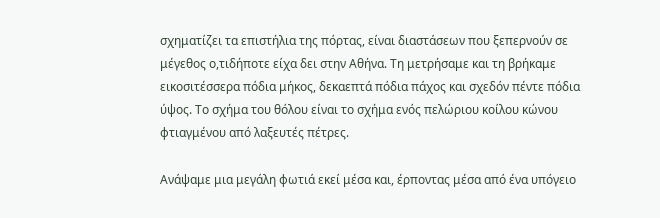σχηματίζει τα επιστήλια της πόρτας, είναι διαστάσεων που ξεπερνούν σε μέγεθος ο,τιδήποτε είχα δει στην Αθήνα. Τη μετρήσαμε και τη βρήκαμε εικοσιτέσσερα πόδια μήκος, δεκαεπτά πόδια πάχος και σχεδόν πέντε πόδια ύψος. Το σχήμα του θόλου είναι το σχήμα ενός πελώριου κοίλου κώνου φτιαγμένου από λαξευτές πέτρες.

Ανάψαμε μια μεγάλη φωτιά εκεί μέσα και, έρποντας μέσα από ένα υπόγειο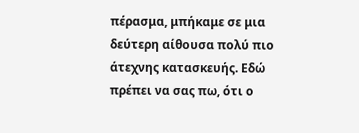πέρασμα, μπήκαμε σε μια δεύτερη αίθουσα πολύ πιο άτεχνης κατασκευής. Εδώ πρέπει να σας πω, ότι ο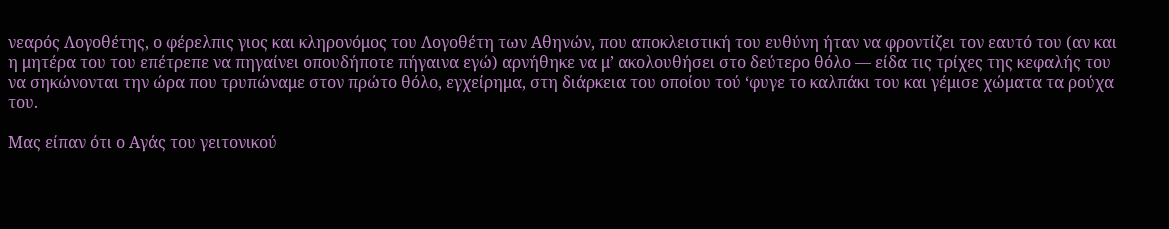νεαρός Λογοθέτης, ο φέρελπις γιος και κληρονόμος του Λογοθέτη των Αθηνών, που αποκλειστική του ευθύνη ήταν να φροντίζει τον εαυτό του (αν και η μητέρα του του επέτρεπε να πηγαίνει οπουδήποτε πήγαινα εγώ) αρνήθηκε να μ’ ακολουθήσει στο δεύτερο θόλο — είδα τις τρίχες της κεφαλής του να σηκώνονται την ώρα που τρυπώναμε στον πρώτο θόλο, εγχείρημα, στη διάρκεια του οποίου τού ‘φυγε το καλπάκι του και γέμισε χώματα τα ρούχα του.

Μας είπαν ότι ο Αγάς του γειτονικού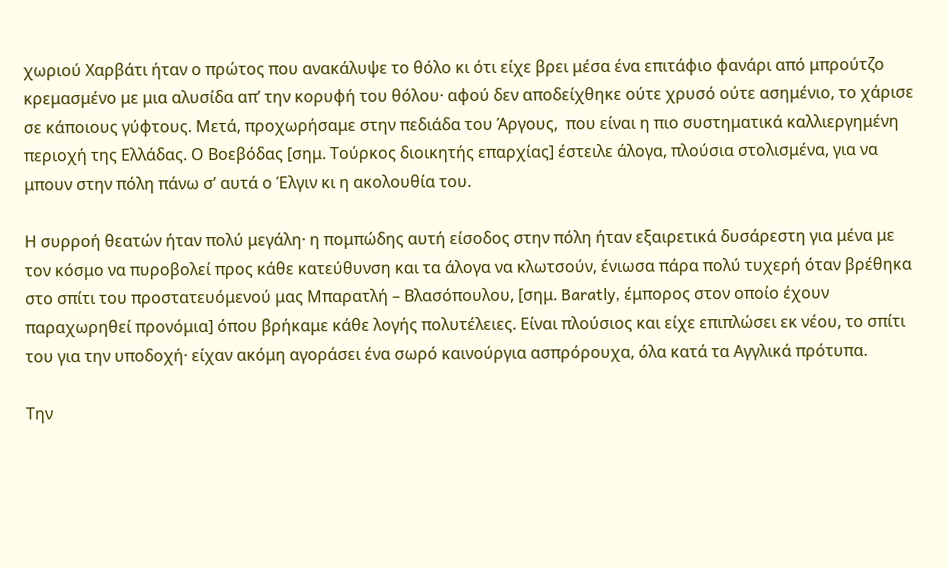χωριού Χαρβάτι ήταν ο πρώτος που ανακάλυψε το θόλο κι ότι είχε βρει μέσα ένα επιτάφιο φανάρι από μπρούτζο κρεμασμένο με μια αλυσίδα απ’ την κορυφή του θόλου· αφού δεν αποδείχθηκε ούτε χρυσό ούτε ασημένιο, το χάρισε σε κάποιους γύφτους. Μετά, προχωρήσαμε στην πεδιάδα του Άργους,  που είναι η πιο συστηματικά καλλιεργημένη περιοχή της Ελλάδας. Ο Βοεβόδας [σημ. Τούρκος διοικητής επαρχίας] έστειλε άλογα, πλούσια στολισμένα, για να μπουν στην πόλη πάνω σ’ αυτά ο Έλγιν κι η ακολουθία του.

Η συρροή θεατών ήταν πολύ μεγάλη· η πομπώδης αυτή είσοδος στην πόλη ήταν εξαιρετικά δυσάρεστη για μένα με τον κόσμο να πυροβολεί προς κάθε κατεύθυνση και τα άλογα να κλωτσούν, ένιωσα πάρα πολύ τυχερή όταν βρέθηκα στο σπίτι του προστατευόμενού μας Μπαρατλή – Βλασόπουλου, [σημ. Baratly, έμπορος στον οποίο έχουν παραχωρηθεί προνόμια] όπου βρήκαμε κάθε λογής πολυτέλειες. Είναι πλούσιος και είχε επιπλώσει εκ νέου, το σπίτι του για την υποδοχή· είχαν ακόμη αγοράσει ένα σωρό καινούργια ασπρόρουχα, όλα κατά τα Αγγλικά πρότυπα.

Την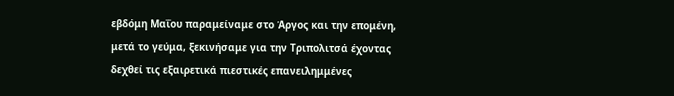εβδόμη Μαΐου παραμείναμε στο Άργος και την επομένη, μετά το γεύμα, ξεκινήσαμε για την Τριπολιτσά έχοντας δεχθεί τις εξαιρετικά πιεστικές επανειλημμένες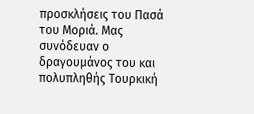προσκλήσεις του Πασά του Μοριά. Μας συνόδευαν ο δραγουμάνος του και πολυπληθής Τουρκική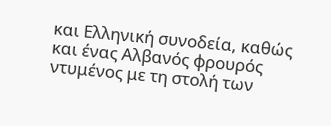και Ελληνική συνοδεία, καθώς και ένας Αλβανός φρουρός ντυμένος με τη στολή των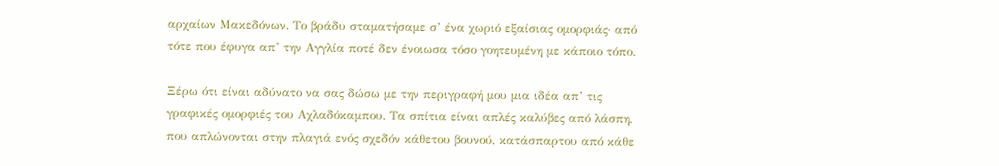αρχαίων Μακεδόνων. Το βράδυ σταματήσαμε σ’ ένα χωριό εξαίσιας ομορφιάς· από τότε που έφυγα απ’ την Αγγλία ποτέ δεν ένοιωσα τόσο γοητευμένη με κάποιο τόπο.

Ξέρω ότι είναι αδύνατο να σας δώσω με την περιγραφή μου μια ιδέα απ’ τις γραφικές ομορφιές του Αχλαδόκαμπου. Τα σπίτια είναι απλές καλύβες από λάσπη, που απλώνονται στην πλαγιά ενός σχεδόν κάθετου βουνού, κατάσπαρτου από κάθε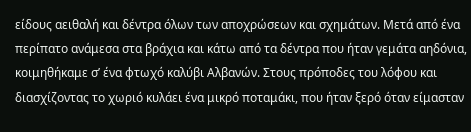είδους αειθαλή και δέντρα όλων των αποχρώσεων και σχημάτων. Μετά από ένα περίπατο ανάμεσα στα βράχια και κάτω από τα δέντρα που ήταν γεμάτα αηδόνια, κοιμηθήκαμε σ’ ένα φτωχό καλύβι Αλβανών. Στους πρόποδες του λόφου και διασχίζοντας το χωριό κυλάει ένα μικρό ποταμάκι, που ήταν ξερό όταν είμασταν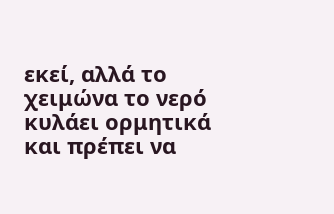εκεί, αλλά το χειμώνα το νερό κυλάει ορμητικά και πρέπει να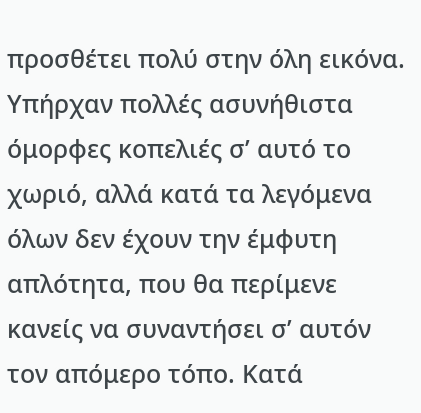προσθέτει πολύ στην όλη εικόνα. Υπήρχαν πολλές ασυνήθιστα όμορφες κοπελιές σ’ αυτό το χωριό, αλλά κατά τα λεγόμενα όλων δεν έχουν την έμφυτη απλότητα, που θα περίμενε κανείς να συναντήσει σ’ αυτόν τον απόμερο τόπο. Κατά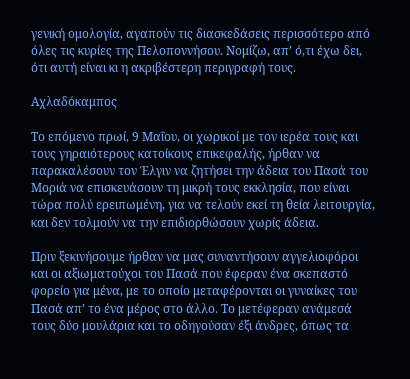γενική ομολογία, αγαπούν τις διασκεδάσεις περισσότερο από όλες τις κυρίες της Πελοποννήσου. Νομίζω, απ’ ό,τι έχω δει, ότι αυτή είναι κι η ακριβέστερη περιγραφή τους.

Αχλαδόκαμπος

Το επόμενο πρωί, 9 Μαΐου, οι χωρικοί με τον ιερέα τους και τους γηραιότερους κατοίκους επικεφαλής, ήρθαν να παρακαλέσουν τον Έλγιν να ζητήσει την άδεια του Πασά του Μοριά να επισκευάσουν τη μικρή τους εκκλησία, που είναι τώρα πολύ ερειπωμένη, για να τελούν εκεί τη θεία λειτουργία, και δεν τολμούν να την επιδιορθώσουν χωρίς άδεια.

Πριν ξεκινήσουμε ήρθαν να μας συναντήσουν αγγελιοφόροι και οι αξιωματούχοι του Πασά που έφεραν ένα σκεπαστό φορείο για μένα, με το οποίο μεταφέρονται οι γυναίκες του Πασά απ’ το ένα μέρος στο άλλο. Το μετέφεραν ανάμεσά τους δύο μουλάρια και το οδηγούσαν έξι άνδρες, όπως τα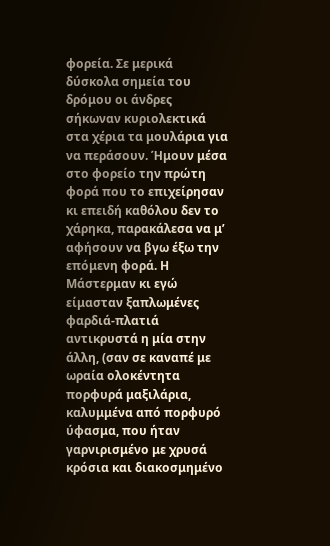φορεία. Σε μερικά δύσκολα σημεία του δρόμου οι άνδρες σήκωναν κυριολεκτικά στα χέρια τα μουλάρια για να περάσουν. Ήμουν μέσα στο φορείο την πρώτη φορά που το επιχείρησαν κι επειδή καθόλου δεν το χάρηκα, παρακάλεσα να μ’ αφήσουν να βγω έξω την επόμενη φορά. Η Μάστερμαν κι εγώ είμασταν ξαπλωμένες φαρδιά-πλατιά αντικρυστά η μία στην άλλη, (σαν σε καναπέ με ωραία ολοκέντητα πορφυρά μαξιλάρια, καλυμμένα από πορφυρό ύφασμα, που ήταν γαρνιρισμένο με χρυσά κρόσια και διακοσμημένο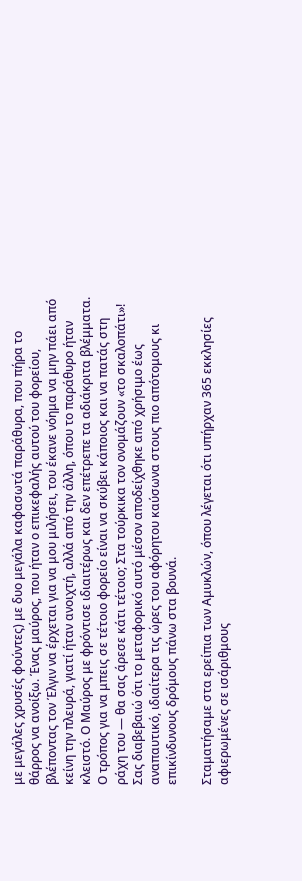με μεγάλες χρυσές φούντες) με δυο μεγάλα καφασωτά παράθυρα, που πήρα το θάρρος να ανοίξω. Ένας μαύρος, που ήταν ο επικεφαλής αυτού του φορείου, βλέποντας τον Έλγιν να έρχεται για να μου μιλήσει, του έκανε νόημα να μην πάει από κείνη την πλευρά, γιατί ήταν ανοιχτή, αλλά από την άλλη, όπου το παράθυρο ήταν κλειστό. Ο Μαύρος με φρόντισε ιδιαιτέρως και δεν επέτρεπε τα αδιάκριτα βλέμματα. Ο τρόπος για να μπεις σε τέτοιο φορείο είναι να σκύβει κάποιος και να πατάς στη ράχη του — θα σας άρεσε κάτι τέτοιο; Στα τούρκικα τον ονομάζουν «το σκαλοπάτι»! Σας διαβεβαιώ ότι το μεταφορικό αυτό μέσον αποδείχθηκε από χρήσιμο έως αναπαυτικό, ιδιαίτερα τις ώρες του αφόρητου καύσωνα στους πιο απότομους κι επικίνδυνους δρόμους πάνω στα βουνά.

Σταματήσαμε στα ερείπια των Αμυκλών, όπου λέγεται ότι υπήρχαν 365 εκκλησίες αφιερωμένες σε ισάριθμους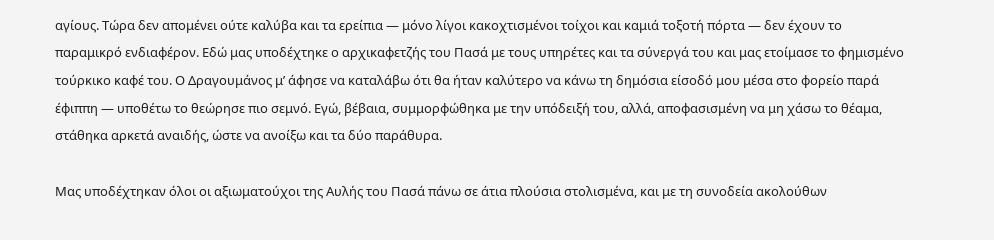αγίους. Τώρα δεν απομένει ούτε καλύβα και τα ερείπια — μόνο λίγοι κακοχτισμένοι τοίχοι και καμιά τοξοτή πόρτα — δεν έχουν το παραμικρό ενδιαφέρον. Εδώ μας υποδέχτηκε ο αρχικαφετζής του Πασά με τους υπηρέτες και τα σύνεργά του και μας ετοίμασε το φημισμένο τούρκικο καφέ του. Ο Δραγουμάνος μ’ άφησε να καταλάβω ότι θα ήταν καλύτερο να κάνω τη δημόσια είσοδό μου μέσα στο φορείο παρά έφιππη — υποθέτω το θεώρησε πιο σεμνό. Εγώ, βέβαια, συμμορφώθηκα με την υπόδειξή του, αλλά, αποφασισμένη να μη χάσω το θέαμα, στάθηκα αρκετά αναιδής, ώστε να ανοίξω και τα δύο παράθυρα.

Μας υποδέχτηκαν όλοι οι αξιωματούχοι της Αυλής του Πασά πάνω σε άτια πλούσια στολισμένα, και με τη συνοδεία ακολούθων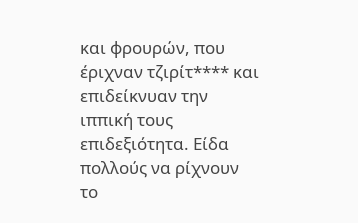και φρουρών, που έριχναν τζιρίτ**** και επιδείκνυαν την ιππική τους επιδεξιότητα. Είδα πολλούς να ρίχνουν το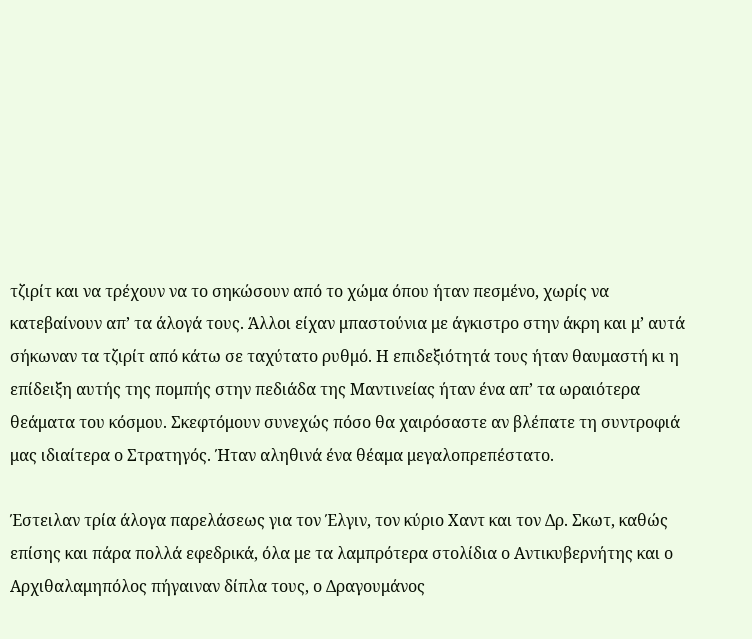τζιρίτ και να τρέχουν να το σηκώσουν από το χώμα όπου ήταν πεσμένο, χωρίς να κατεβαίνουν απ’ τα άλογά τους. Άλλοι είχαν μπαστούνια με άγκιστρο στην άκρη και μ’ αυτά σήκωναν τα τζιρίτ από κάτω σε ταχύτατο ρυθμό. Η επιδεξιότητά τους ήταν θαυμαστή κι η επίδειξη αυτής της πομπής στην πεδιάδα της Μαντινείας ήταν ένα απ’ τα ωραιότερα θεάματα του κόσμου. Σκεφτόμουν συνεχώς πόσο θα χαιρόσαστε αν βλέπατε τη συντροφιά μας ιδιαίτερα ο Στρατηγός. Ήταν αληθινά ένα θέαμα μεγαλοπρεπέστατο.

Έστειλαν τρία άλογα παρελάσεως για τον Έλγιν, τον κύριο Χαντ και τον Δρ. Σκωτ, καθώς επίσης και πάρα πολλά εφεδρικά, όλα με τα λαμπρότερα στολίδια ο Αντικυβερνήτης και ο Αρχιθαλαμηπόλος πήγαιναν δίπλα τους, ο Δραγουμάνος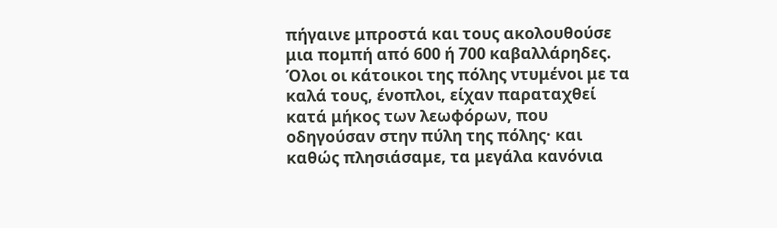πήγαινε μπροστά και τους ακολουθούσε μια πομπή από 600 ή 700 καβαλλάρηδες. Όλοι οι κάτοικοι της πόλης ντυμένοι με τα καλά τους, ένοπλοι, είχαν παραταχθεί κατά μήκος των λεωφόρων, που οδηγούσαν στην πύλη της πόλης· και καθώς πλησιάσαμε, τα μεγάλα κανόνια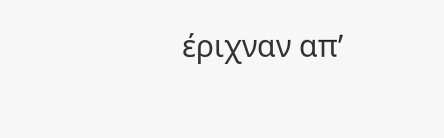έριχναν απ’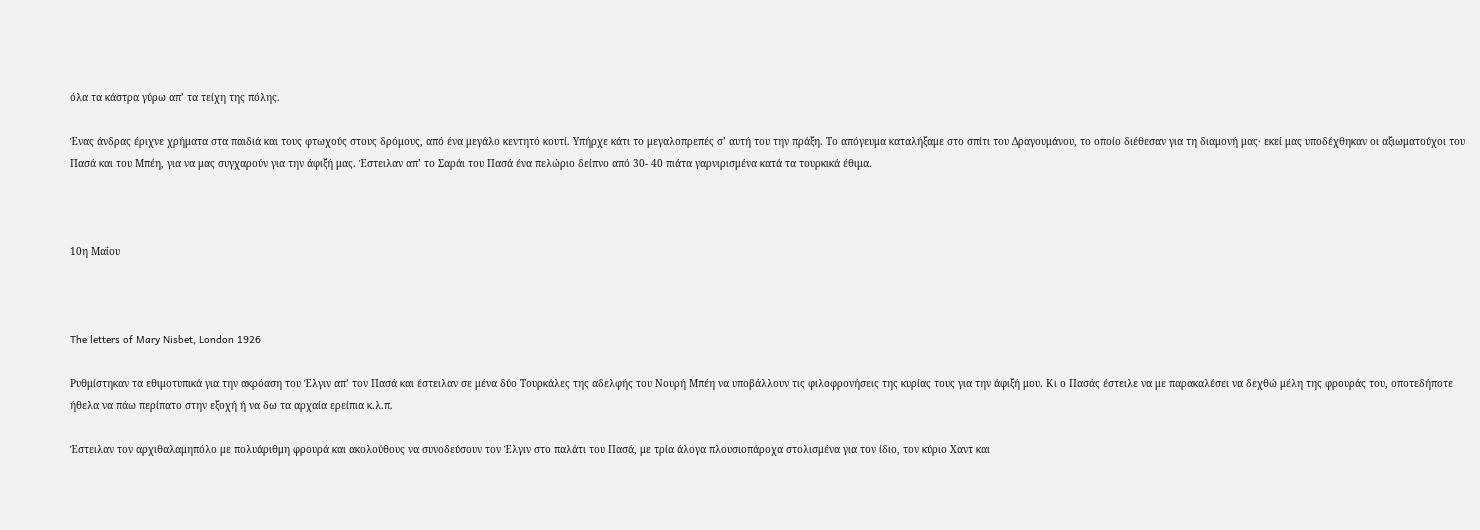όλα τα κάστρα γύρω απ’ τα τείχη της πόλης.

Ένας άνδρας έριχνε χρήματα στα παιδιά και τους φτωχούς στους δρόμους, από ένα μεγάλο κεντητό κουτί. Υπήρχε κάτι το μεγαλοπρεπές σ’ αυτή του την πράξη. Το απόγευμα καταλήξαμε στο σπίτι του Δραγουμάνου, το οποίο διέθεσαν για τη διαμονή μας· εκεί μας υποδέχθηκαν οι αξιωματούχοι του Πασά και του Μπέη, για να μας συγχαρούν για την άφιξή μας. Έστειλαν απ’ το Σαράι του Πασά ένα πελώριο δείπνο από 30- 40 πιάτα γαρνιρισμένα κατά τα τουρκικά έθιμα.



10η Μαΐου



The letters of Mary Nisbet, London 1926

Ρυθμίστηκαν τα εθιμοτυπικά για την ακρόαση του Έλγιν απ’ τον Πασά και έστειλαν σε μένα δύο Τουρκάλες της αδελφής του Νουρή Μπέη να υποβάλλουν τις φιλοφρονήσεις της κυρίας τους για την άφιξή μου. Κι ο Πασάς έστειλε να με παρακαλέσει να δεχθώ μέλη της φρουράς του, οποτεδήποτε ήθελα να πάω περίπατο στην εξοχή ή να δω τα αρχαία ερείπια κ.λ.π.

Έστειλαν τον αρχιθαλαμηπόλο με πολυάριθμη φρουρά και ακολούθους να συνοδεύσουν τον Έλγιν στο παλάτι του Πασά, με τρία άλογα πλουσιοπάροχα στολισμένα για τον ίδιο, τον κύριο Χαντ και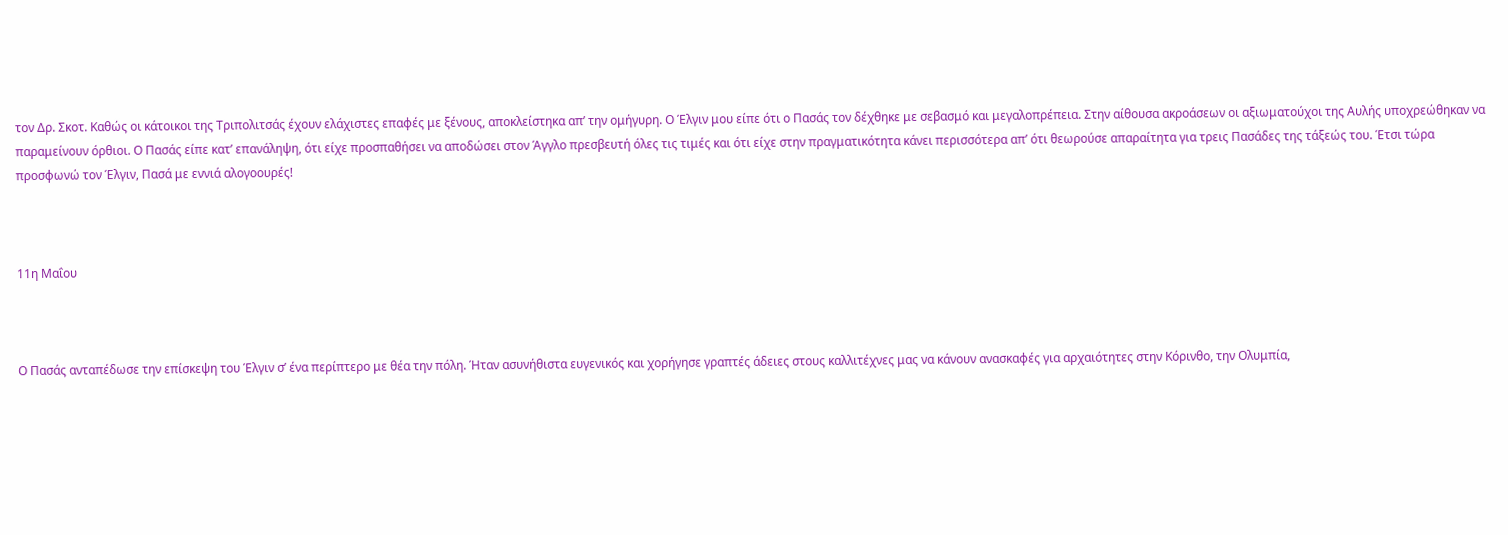τον Δρ. Σκοτ. Καθώς οι κάτοικοι της Τριπολιτσάς έχουν ελάχιστες επαφές με ξένους, αποκλείστηκα απ’ την ομήγυρη. Ο Έλγιν μου είπε ότι ο Πασάς τον δέχθηκε με σεβασμό και μεγαλοπρέπεια. Στην αίθουσα ακροάσεων οι αξιωματούχοι της Αυλής υποχρεώθηκαν να παραμείνουν όρθιοι. Ο Πασάς είπε κατ’ επανάληψη, ότι είχε προσπαθήσει να αποδώσει στον Άγγλο πρεσβευτή όλες τις τιμές και ότι είχε στην πραγματικότητα κάνει περισσότερα απ’ ότι θεωρούσε απαραίτητα για τρεις Πασάδες της τάξεώς του. Έτσι τώρα προσφωνώ τον Έλγιν, Πασά με εννιά αλογοουρές!



11η Μαΐου



Ο Πασάς ανταπέδωσε την επίσκεψη του Έλγιν σ’ ένα περίπτερο με θέα την πόλη. Ήταν ασυνήθιστα ευγενικός και χορήγησε γραπτές άδειες στους καλλιτέχνες μας να κάνουν ανασκαφές για αρχαιότητες στην Κόρινθο, την Ολυμπία,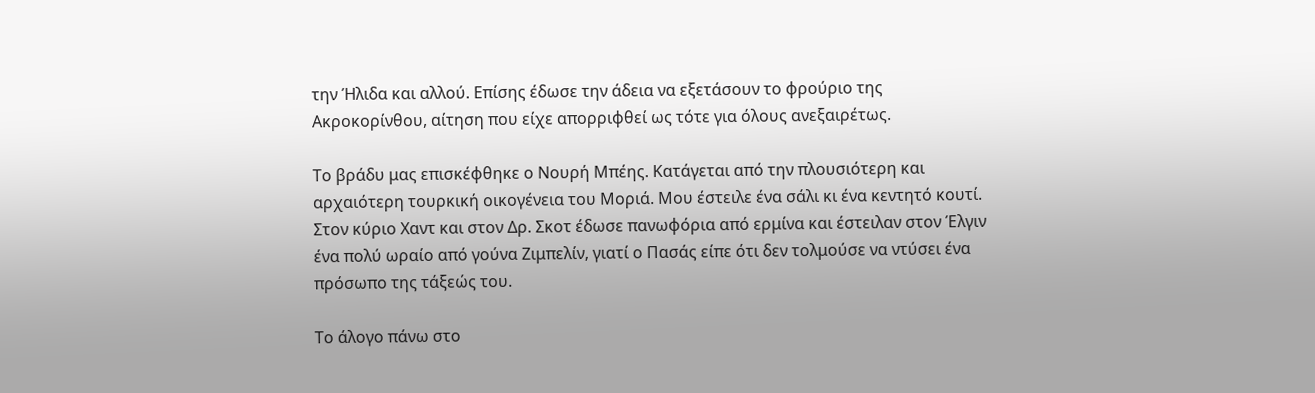την Ήλιδα και αλλού. Επίσης έδωσε την άδεια να εξετάσουν το φρούριο της Ακροκορίνθου, αίτηση που είχε απορριφθεί ως τότε για όλους ανεξαιρέτως.

Το βράδυ μας επισκέφθηκε ο Νουρή Μπέης. Κατάγεται από την πλουσιότερη και αρχαιότερη τουρκική οικογένεια του Μοριά. Μου έστειλε ένα σάλι κι ένα κεντητό κουτί. Στον κύριο Χαντ και στον Δρ. Σκοτ έδωσε πανωφόρια από ερμίνα και έστειλαν στον Έλγιν ένα πολύ ωραίο από γούνα Ζιμπελίν, γιατί ο Πασάς είπε ότι δεν τολμούσε να ντύσει ένα πρόσωπο της τάξεώς του.

Το άλογο πάνω στο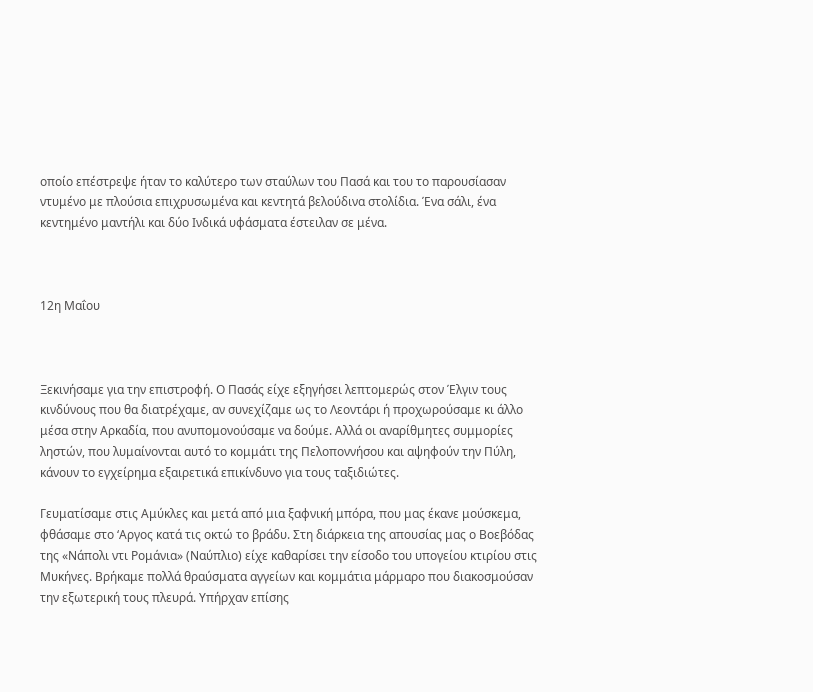οποίο επέστρεψε ήταν το καλύτερο των σταύλων του Πασά και του το παρουσίασαν ντυμένο με πλούσια επιχρυσωμένα και κεντητά βελούδινα στολίδια. Ένα σάλι, ένα κεντημένο μαντήλι και δύο Ινδικά υφάσματα έστειλαν σε μένα.



12η Μαΐου



Ξεκινήσαμε για την επιστροφή. Ο Πασάς είχε εξηγήσει λεπτομερώς στον Έλγιν τους κινδύνους που θα διατρέχαμε, αν συνεχίζαμε ως το Λεοντάρι ή προχωρούσαμε κι άλλο μέσα στην Αρκαδία, που ανυπομονούσαμε να δούμε. Αλλά οι αναρίθμητες συμμορίες ληστών, που λυμαίνονται αυτό το κομμάτι της Πελοποννήσου και αψηφούν την Πύλη, κάνουν το εγχείρημα εξαιρετικά επικίνδυνο για τους ταξιδιώτες.

Γευματίσαμε στις Αμύκλες και μετά από μια ξαφνική μπόρα, που μας έκανε μούσκεμα, φθάσαμε στο ‘Αργος κατά τις οκτώ το βράδυ. Στη διάρκεια της απουσίας μας ο Βοεβόδας της «Νάπολι ντι Ρομάνια» (Ναύπλιο) είχε καθαρίσει την είσοδο του υπογείου κτιρίου στις Μυκήνες. Βρήκαμε πολλά θραύσματα αγγείων και κομμάτια μάρμαρο που διακοσμούσαν την εξωτερική τους πλευρά. Υπήρχαν επίσης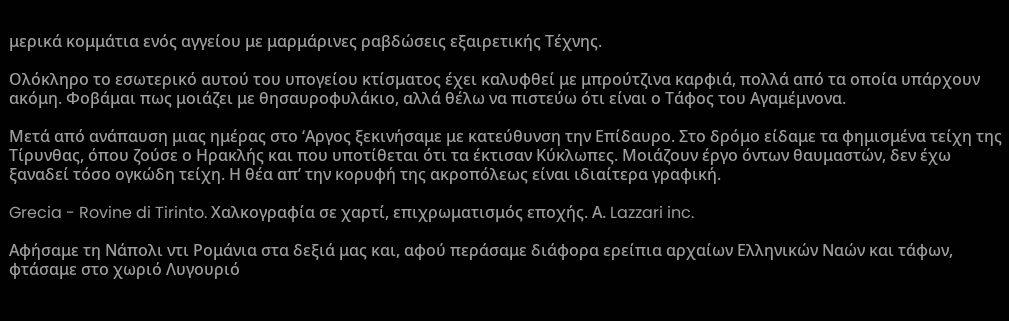μερικά κομμάτια ενός αγγείου με μαρμάρινες ραβδώσεις εξαιρετικής Τέχνης.

Ολόκληρο το εσωτερικό αυτού του υπογείου κτίσματος έχει καλυφθεί με μπρούτζινα καρφιά, πολλά από τα οποία υπάρχουν ακόμη. Φοβάμαι πως μοιάζει με θησαυροφυλάκιο, αλλά θέλω να πιστεύω ότι είναι ο Τάφος του Αγαμέμνονα.

Μετά από ανάπαυση μιας ημέρας στο ‘Αργος ξεκινήσαμε με κατεύθυνση την Επίδαυρο. Στο δρόμο είδαμε τα φημισμένα τείχη της Τίρυνθας, όπου ζούσε ο Ηρακλής και που υποτίθεται ότι τα έκτισαν Κύκλωπες. Μοιάζουν έργο όντων θαυμαστών, δεν έχω ξαναδεί τόσο ογκώδη τείχη. Η θέα απ’ την κορυφή της ακροπόλεως είναι ιδιαίτερα γραφική.

Grecia - Rovine di Tirinto. Χαλκογραφία σε χαρτί, επιχρωματισμός εποχής. Α. Lazzari inc.

Αφήσαμε τη Νάπολι ντι Ρομάνια στα δεξιά μας και, αφού περάσαμε διάφορα ερείπια αρχαίων Ελληνικών Ναών και τάφων, φτάσαμε στο χωριό Λυγουριό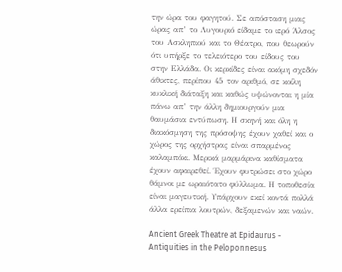την ώρα του φαγητού. Σε απόσταση μιας ώρας απ’ το Λυγουριό είδαμε το ιερό Άλσος του Ασκληπιού και το Θέατρο, που θεωρούν ότι υπήρξε το τελειότερο του είδους του στην Ελλάδα. Οι κερκίδες είναι ακόμη σχεδόν άθικτες, περίπου 45 τον αριθμό, σε κοίλη κυκλική διάταξη και καθώς υψώνονται η μία πάνω απ’ την άλλη δημιουργούν μια θαυμάσια εντύπωση. Η σκηνή και όλη η διακόσμηση της πρόσοψης έχουν χαθεί και ο χώρος της ορχήστρας είναι σπαρμένος καλαμπόκι. Μερικά μαρμάρινα καθίσματα έχουν αφαιρεθεί. Έχουν φυτρώσει στο χώρο θάμνοι με ωραιότατο φύλλωμα. Η τοποθεσία είναι μαγευτική. Υπάρχουν εκεί κοντά πολλά άλλα ερείπια λουτρών, δεξαμενών και ναών.

Ancient Greek Theatre at Epidaurus - Antiquities in the Peloponnesus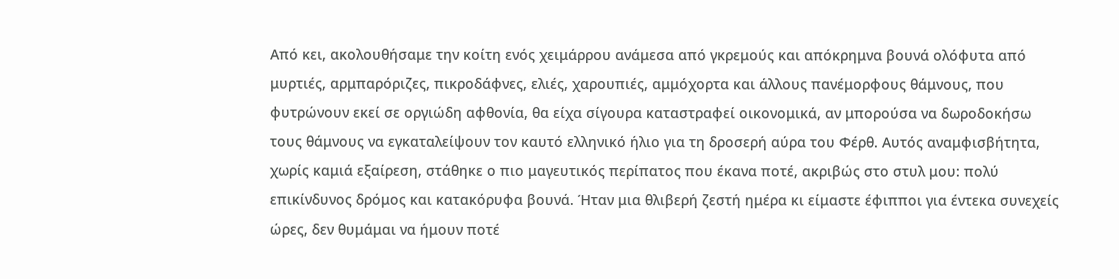Από κει, ακολουθήσαμε την κοίτη ενός χειμάρρου ανάμεσα από γκρεμούς και απόκρημνα βουνά ολόφυτα από μυρτιές, αρμπαρόριζες, πικροδάφνες, ελιές, χαρουπιές, αμμόχορτα και άλλους πανέμορφους θάμνους, που φυτρώνουν εκεί σε οργιώδη αφθονία, θα είχα σίγουρα καταστραφεί οικονομικά, αν μπορούσα να δωροδοκήσω τους θάμνους να εγκαταλείψουν τον καυτό ελληνικό ήλιο για τη δροσερή αύρα του Φέρθ. Αυτός αναμφισβήτητα, χωρίς καμιά εξαίρεση, στάθηκε ο πιο μαγευτικός περίπατος που έκανα ποτέ, ακριβώς στο στυλ μου: πολύ επικίνδυνος δρόμος και κατακόρυφα βουνά. Ήταν μια θλιβερή ζεστή ημέρα κι είμαστε έφιπποι για έντεκα συνεχείς ώρες, δεν θυμάμαι να ήμουν ποτέ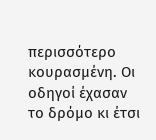περισσότερο κουρασμένη. Οι οδηγοί έχασαν το δρόμο κι έτσι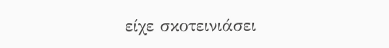είχε σκοτεινιάσει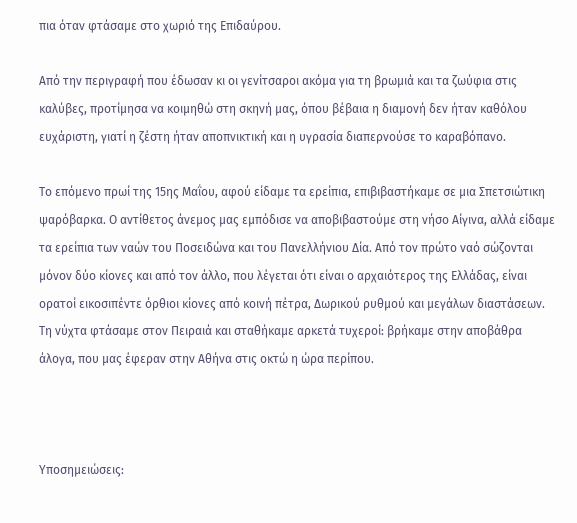πια όταν φτάσαμε στο χωριό της Επιδαύρου.

Από την περιγραφή που έδωσαν κι οι γενίτσαροι ακόμα για τη βρωμιά και τα ζωύφια στις καλύβες, προτίμησα να κοιμηθώ στη σκηνή μας, όπου βέβαια η διαμονή δεν ήταν καθόλου ευχάριστη, γιατί η ζέστη ήταν αποπνικτική και η υγρασία διαπερνούσε το καραβόπανο.

Το επόμενο πρωί της 15ης Μαΐου, αφού είδαμε τα ερείπια, επιβιβαστήκαμε σε μια Σπετσιώτικη ψαρόβαρκα. Ο αντίθετος άνεμος μας εμπόδισε να αποβιβαστούμε στη νήσο Αίγινα, αλλά είδαμε τα ερείπια των ναών του Ποσειδώνα και του Πανελλήνιου Δία. Από τον πρώτο ναό σώζονται μόνον δύο κίονες και από τον άλλο, που λέγεται ότι είναι ο αρχαιότερος της Ελλάδας, είναι ορατοί εικοσιπέντε όρθιοι κίονες από κοινή πέτρα, Δωρικού ρυθμού και μεγάλων διαστάσεων. Τη νύχτα φτάσαμε στον Πειραιά και σταθήκαμε αρκετά τυχεροί: βρήκαμε στην αποβάθρα άλογα, που μας έφεραν στην Αθήνα στις οκτώ η ώρα περίπου.



Υποσημειώσεις: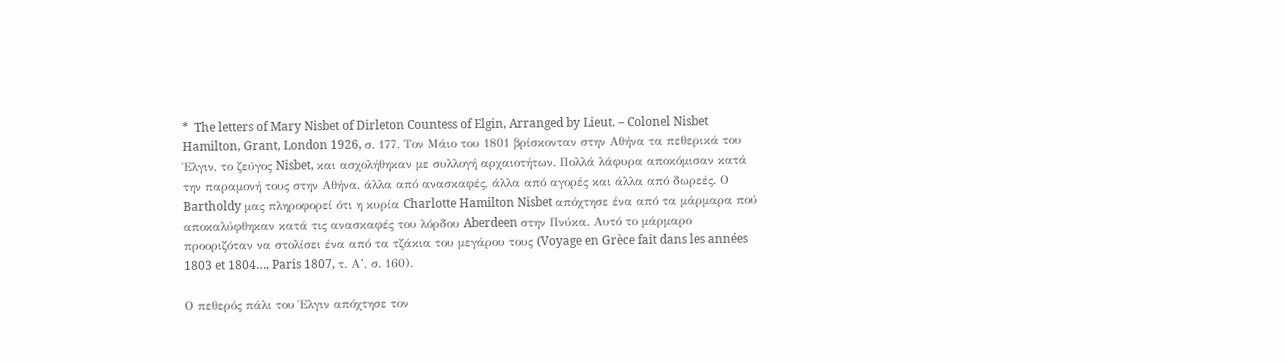*  The letters of Mary Nisbet of Dirleton Countess of Elgin, Arranged by Lieut. – Colonel Nisbet Hamilton, Grant, London 1926, σ. 177. Τον Μάιο του 1801 βρίσκονταν στην Αθήνα τα πεθερικά του Έλγιν, το ζεύγος Nisbet, και ασχολήθηκαν με συλλογή αρχαιοτήτων. Πολλά λάφυρα αποκόμισαν κατά την παραμονή τους στην Αθήνα, άλλα από ανασκαφές, άλλα από αγορές και άλλα από δωρεές. Ο Bartholdy μας πληροφορεί ότι η κυρία Charlotte Hamilton Nisbet απόχτησε ένα από τα μάρμαρα πού αποκαλύφθηκαν κατά τις ανασκαφές του λόρδου Aberdeen στην Πνύκα. Αυτό το μάρμαρο προοριζόταν να στολίσει ένα από τα τζάκια του μεγάρου τους (Voyage en Grèce fait dans les années 1803 et 1804…, Paris 1807, τ. Α’, σ. 160).

Ο πεθερός πάλι του Έλγιν απόχτησε τον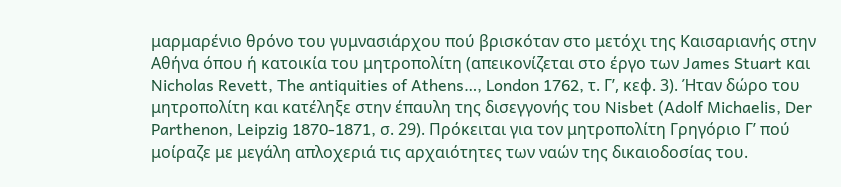μαρμαρένιο θρόνο του γυμνασιάρχου πού βρισκόταν στο μετόχι της Καισαριανής στην Αθήνα όπου ή κατοικία του μητροπολίτη (απεικονίζεται στο έργο των James Stuart και Nicholas Revett, The antiquities of Athens…, London 1762, τ. Γ’, κεφ. 3). Ήταν δώρο του μητροπολίτη και κατέληξε στην έπαυλη της δισεγγονής του Nisbet (Adolf Michaelis, Der Parthenon, Leipzig 1870-1871, σ. 29). Πρόκειται για τον μητροπολίτη Γρηγόριο Γ’ πού μοίραζε με μεγάλη απλοχεριά τις αρχαιότητες των ναών της δικαιοδοσίας του.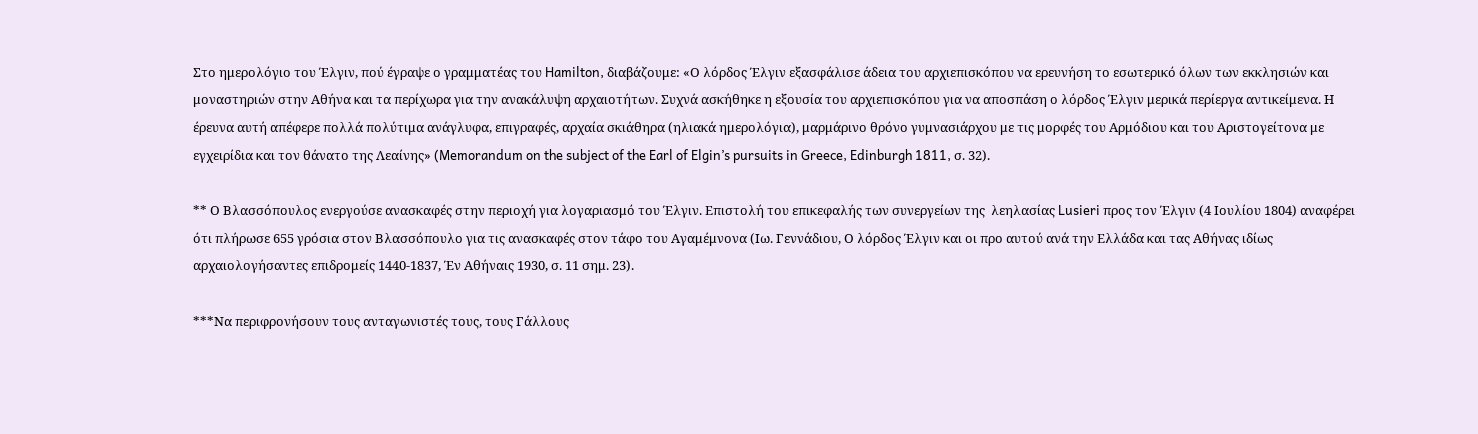Στο ημερολόγιο του Έλγιν, πού έγραψε ο γραμματέας του Hamilton, διαβάζουμε: «Ο λόρδος Έλγιν εξασφάλισε άδεια του αρχιεπισκόπου να ερευνήση το εσωτερικό όλων των εκκλησιών και μοναστηριών στην Αθήνα και τα περίχωρα για την ανακάλυψη αρχαιοτήτων. Συχνά ασκήθηκε η εξουσία του αρχιεπισκόπου για να αποσπάση ο λόρδος Έλγιν μερικά περίεργα αντικείμενα. Η έρευνα αυτή απέφερε πολλά πολύτιμα ανάγλυφα, επιγραφές, αρχαία σκιάθηρα (ηλιακά ημερολόγια), μαρμάρινο θρόνο γυμνασιάρχου με τις μορφές του Αρμόδιου και του Αριστογείτονα με εγχειρίδια και τον θάνατο της Λεαίνης» (Memorandum on the subject of the Earl of Elgin’s pursuits in Greece, Edinburgh 1811, σ. 32).

** Ο Βλασσόπουλος ενεργούσε ανασκαφές στην περιοχή για λογαριασμό του Έλγιν. Επιστολή του επικεφαλής των συνεργείων της  λεηλασίας Lusieri προς τον Έλγιν (4 Ιουλίου 1804) αναφέρει ότι πλήρωσε 655 γρόσια στον Βλασσόπουλο για τις ανασκαφές στον τάφο του Αγαμέμνονα (Ιω. Γεννάδιου, Ο λόρδος Έλγιν και οι προ αυτού ανά την Ελλάδα και τας Αθήνας ιδίως αρχαιολογήσαντες επιδρομείς 1440-1837, Έν Αθήναις 1930, σ. 11 σημ. 23).

***Να περιφρονήσουν τους ανταγωνιστές τους, τους Γάλλους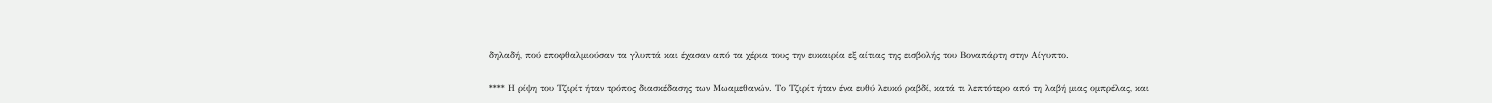δηλαδή, πού εποφθαλμιούσαν τα γλυπτά και έχασαν από τα χέρια τους την ευκαιρία εξ αίτιας της εισβολής του Βοναπάρτη στην Αίγυπτο.

**** Η ρίψη του Τζιρίτ ήταν τρόπος διασκέδασης των Μωαμεθανών. Το Τζιρίτ ήταν ένα ευθύ λευκό ραβδί, κατά τι λεπτότερο από τη λαβή μιας ομπρέλας, και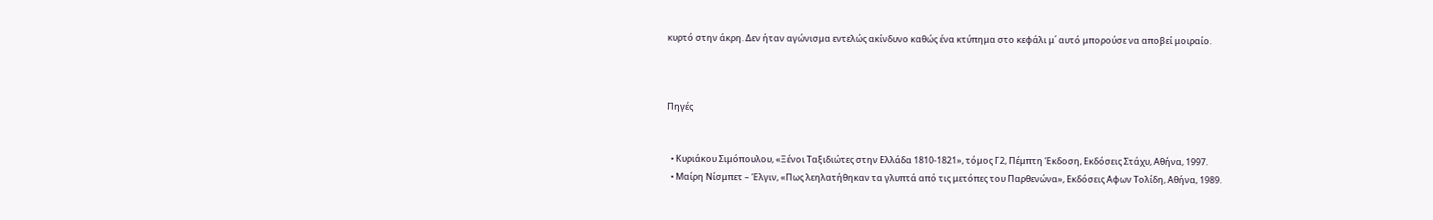κυρτό στην άκρη. Δεν ήταν αγώνισμα εντελώς ακίνδυνο καθώς ένα κτύπημα στο κεφάλι μ΄ αυτό μπορούσε να αποβεί μοιραίο.



Πηγές


  • Κυριάκου Σιμόπουλου, «Ξένοι Ταξιδιώτες στην Ελλάδα 1810-1821», τόμος Γ2, Πέμπτη Έκδοση, Εκδόσεις Στάχυ, Αθήνα, 1997.
  • Μαίρη Νίσμπετ – Έλγιν, «Πως λεηλατήθηκαν τα γλυπτά από τις μετόπες του Παρθενώνα», Εκδόσεις Αφων Τολίδη, Αθήνα, 1989.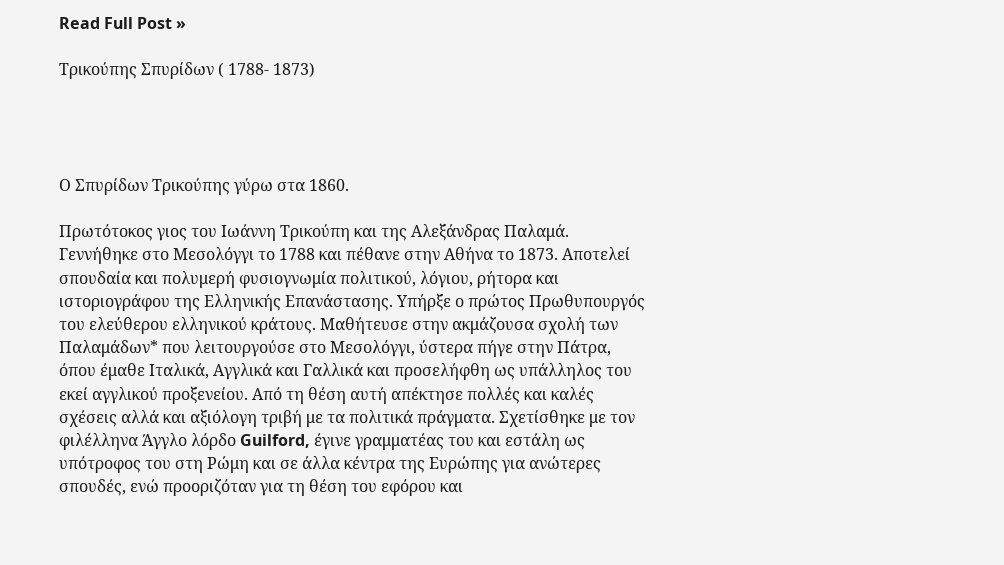Read Full Post »

Τρικούπης Σπυρίδων ( 1788- 1873)




Ο Σπυρίδων Τρικούπης γύρω στα 1860.

Πρωτότοκος γιος του Ιωάννη Τρικούπη και της Αλεξάνδρας Παλαμά. Γεννήθηκε στο Μεσολόγγι το 1788 και πέθανε στην Αθήνα το 1873. Αποτελεί σπουδαία και πολυμερή φυσιογνωμία πολιτικού, λόγιου, ρήτορα και ιστοριογράφου της Ελληνικής Επανάστασης. Υπήρξε ο πρώτος Πρωθυπουργός του ελεύθερου ελληνικού κράτους. Μαθήτευσε στην ακμάζουσα σχολή των Παλαμάδων* που λειτουργούσε στο Μεσολόγγι, ύστερα πήγε στην Πάτρα, όπου έμαθε Ιταλικά, Αγγλικά και Γαλλικά και προσελήφθη ως υπάλληλος του εκεί αγγλικού προξενείου. Από τη θέση αυτή απέκτησε πολλές και καλές σχέσεις αλλά και αξιόλογη τριβή με τα πολιτικά πράγματα. Σχετίσθηκε με τον φιλέλληνα Άγγλο λόρδο Guilford, έγινε γραμματέας του και εστάλη ως υπότροφος του στη Ρώμη και σε άλλα κέντρα της Ευρώπης για ανώτερες σπουδές, ενώ προοριζόταν για τη θέση του εφόρου και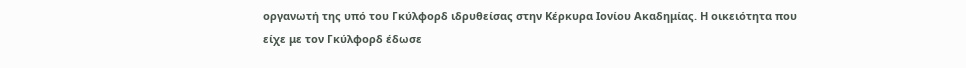οργανωτή της υπό του Γκύλφορδ ιδρυθείσας στην Κέρκυρα Ιονίου Ακαδημίας. Η οικειότητα που είχε με τον Γκύλφορδ έδωσε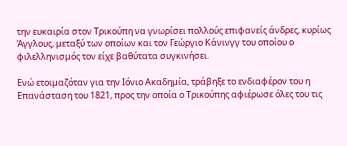την ευκαιρία στον Τρικούπη να γνωρίσει πολλούς επιφανείς άνδρες, κυρίως Άγγλους, μεταξύ των οποίων και τον Γεώργιο Κάνινγγ του οποίου ο φιλελληνισμός τον είχε βαθύτατα συγκινήσει.

Ενώ ετοιμαζόταν για την Ιόνιο Ακαδημία, τράβηξε το ενδιαφέρον του η Επανάσταση του 1821, προς την οποία ο Τρικούπης αφιέρωσε όλες του τις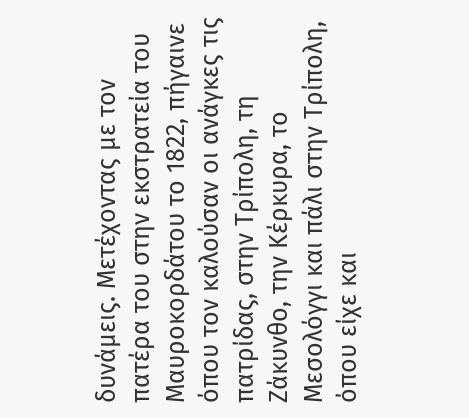δυνάμεις. Μετέχοντας με τον πατέρα του στην εκστρατεία του Μαυροκορδάτου το 1822, πήγαινε όπου τον καλούσαν οι ανάγκες τις πατρίδας, στην Τρίπολη, τη Ζάκυνθο, την Κέρκυρα, το Μεσολόγγι και πάλι στην Τρίπολη, όπου είχε και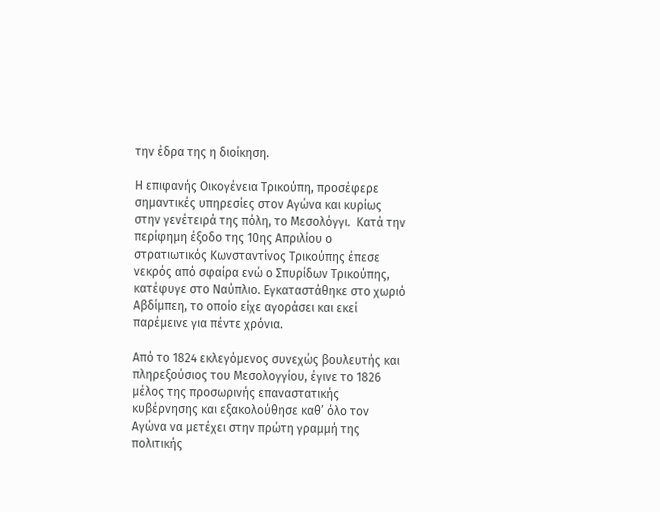την έδρα της η διοίκηση.

Η επιφανής Οικογένεια Τρικούπη, προσέφερε σημαντικές υπηρεσίες στον Αγώνα και κυρίως στην γενέτειρά της πόλη, το Μεσολόγγι.  Κατά την περίφημη έξοδο της 10ης Απριλίου ο στρατιωτικός Κωνσταντίνος Τρικούπης έπεσε νεκρός από σφαίρα ενώ ο Σπυρίδων Τρικούπης, κατέφυγε στο Ναύπλιο. Εγκαταστάθηκε στο χωριό Αβδίμπεη, το οποίο είχε αγοράσει και εκεί παρέμεινε για πέντε χρόνια.

Από το 1824 εκλεγόμενος συνεχώς βουλευτής και πληρεξούσιος του Μεσολογγίου, έγινε το 1826 μέλος της προσωρινής επαναστατικής κυβέρνησης και εξακολούθησε καθ’ όλο τον Αγώνα να μετέχει στην πρώτη γραμμή της πολιτικής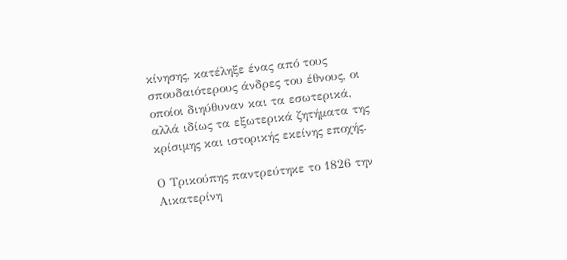κίνησης, κατέληξε ένας από τους σπουδαιότερους άνδρες του έθνους, οι οποίοι διηύθυναν και τα εσωτερικά, αλλά ιδίως τα εξωτερικά ζητήματα της κρίσιμης και ιστορικής εκείνης εποχής.

Ο Τρικούπης παντρεύτηκε το 1826 την Αικατερίνη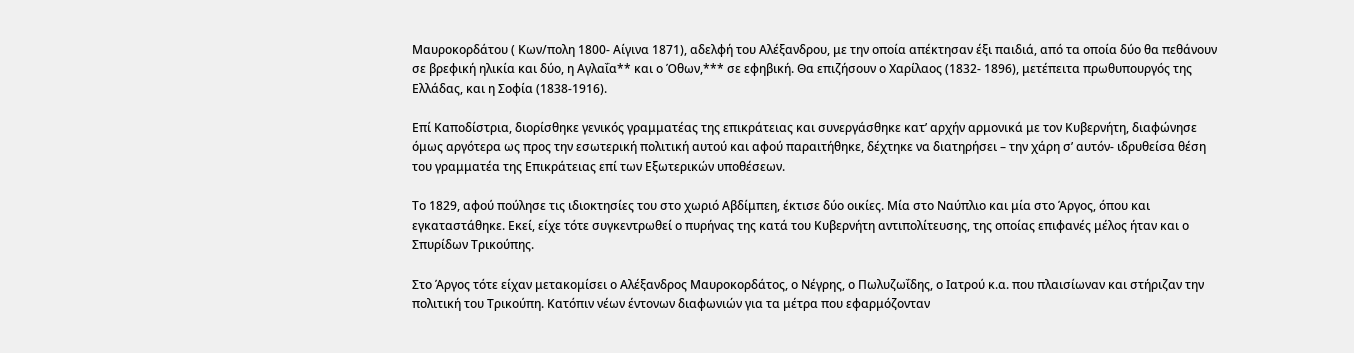Μαυροκορδάτου ( Κων/πολη 1800- Αίγινα 1871), αδελφή του Αλέξανδρου, με την οποία απέκτησαν έξι παιδιά, από τα οποία δύο θα πεθάνουν σε βρεφική ηλικία και δύο, η Αγλαΐα** και ο Όθων,*** σε εφηβική. Θα επιζήσουν ο Χαρίλαος (1832- 1896), μετέπειτα πρωθυπουργός της Ελλάδας, και η Σοφία (1838-1916).

Επί Καποδίστρια, διορίσθηκε γενικός γραμματέας της επικράτειας και συνεργάσθηκε κατ’ αρχήν αρμονικά με τον Κυβερνήτη, διαφώνησε όμως αργότερα ως προς την εσωτερική πολιτική αυτού και αφού παραιτήθηκε, δέχτηκε να διατηρήσει – την χάρη σ’ αυτόν- ιδρυθείσα θέση του γραμματέα της Επικράτειας επί των Εξωτερικών υποθέσεων.

Το 1829, αφού πούλησε τις ιδιοκτησίες του στο χωριό Αβδίμπεη, έκτισε δύο οικίες. Μία στο Ναύπλιο και μία στο Άργος, όπου και εγκαταστάθηκε. Εκεί, είχε τότε συγκεντρωθεί ο πυρήνας της κατά του Κυβερνήτη αντιπολίτευσης, της οποίας επιφανές μέλος ήταν και ο Σπυρίδων Τρικούπης.

Στο Άργος τότε είχαν μετακομίσει ο Αλέξανδρος Μαυροκορδάτος, ο Νέγρης, ο Πωλυζωΐδης, ο Ιατρού κ.α. που πλαισίωναν και στήριζαν την πολιτική του Τρικούπη. Κατόπιν νέων έντονων διαφωνιών για τα μέτρα που εφαρμόζονταν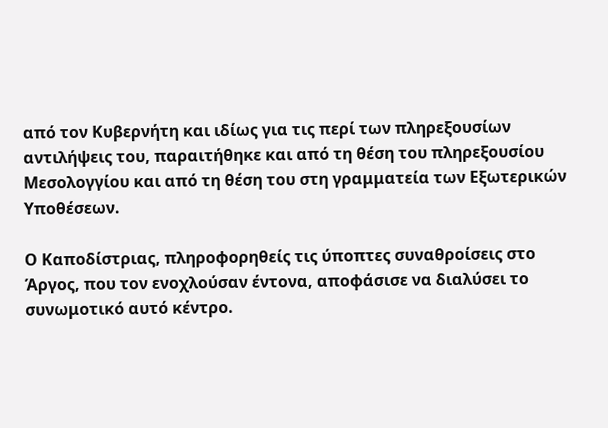από τον Κυβερνήτη και ιδίως για τις περί των πληρεξουσίων αντιλήψεις του, παραιτήθηκε και από τη θέση του πληρεξουσίου Μεσολογγίου και από τη θέση του στη γραμματεία των Εξωτερικών Υποθέσεων.

Ο Καποδίστριας, πληροφορηθείς τις ύποπτες συναθροίσεις στο Άργος, που τον ενοχλούσαν έντονα, αποφάσισε να διαλύσει το συνωμοτικό αυτό κέντρο.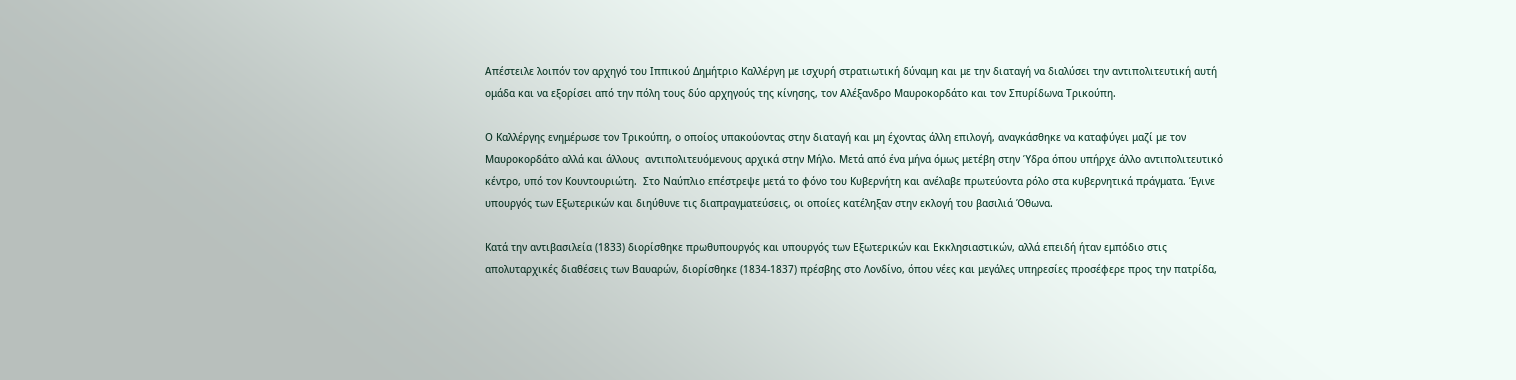Απέστειλε λοιπόν τον αρχηγό του Ιππικού Δημήτριο Καλλέργη με ισχυρή στρατιωτική δύναμη και με την διαταγή να διαλύσει την αντιπολιτευτική αυτή ομάδα και να εξορίσει από την πόλη τους δύο αρχηγούς της κίνησης, τον Αλέξανδρο Μαυροκορδάτο και τον Σπυρίδωνα Τρικούπη.

Ο Καλλέργης ενημέρωσε τον Τρικούπη, ο οποίος υπακούοντας στην διαταγή και μη έχοντας άλλη επιλογή, αναγκάσθηκε να καταφύγει μαζί με τον Μαυροκορδάτο αλλά και άλλους  αντιπολιτευόμενους αρχικά στην Μήλο. Μετά από ένα μήνα όμως μετέβη στην Ύδρα όπου υπήρχε άλλο αντιπολιτευτικό κέντρο, υπό τον Κουντουριώτη.  Στο Ναύπλιο επέστρεψε μετά το φόνο του Κυβερνήτη και ανέλαβε πρωτεύοντα ρόλο στα κυβερνητικά πράγματα. Έγινε υπουργός των Εξωτερικών και διηύθυνε τις διαπραγματεύσεις, οι οποίες κατέληξαν στην εκλογή του βασιλιά Όθωνα.

Κατά την αντιβασιλεία (1833) διορίσθηκε πρωθυπουργός και υπουργός των Εξωτερικών και Εκκλησιαστικών, αλλά επειδή ήταν εμπόδιο στις απολυταρχικές διαθέσεις των Βαυαρών, διορίσθηκε (1834-1837) πρέσβης στο Λονδίνο, όπου νέες και μεγάλες υπηρεσίες προσέφερε προς την πατρίδα,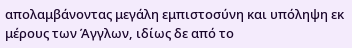απολαμβάνοντας μεγάλη εμπιστοσύνη και υπόληψη εκ μέρους των Άγγλων, ιδίως δε από το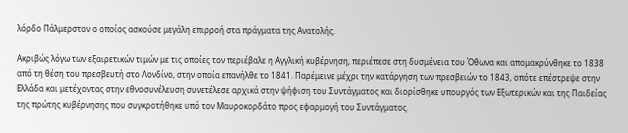λόρδο Πάλμερστον ο οποίος ασκούσε μεγάλη επιρροή στα πράγματα της Ανατολής.

Ακριβώς λόγω των εξαιρετικών τιμών με τις οποίες τον περιέβαλε η Αγγλική κυβέρνηση, περιέπεσε στη δυσμένεια του Όθωνα και απομακρύνθηκε το 1838 από τη θέση του πρεσβευτή στο Λονδίνο, στην οποία επανήλθε το 1841. Παρέμεινε μέχρι την κατάργηση των πρεσβειών το 1843, οπότε επέστρεψε στην Ελλάδα και μετέχοντας στην εθνοσυνέλευση συνετέλεσε αρχικά στην ψήφιση του Συντάγματος και διορίσθηκε υπουργός των Εξωτερικών και της Παιδείας της πρώτης κυβέρνησης που συγκροτήθηκε υπό τον Μαυροκορδάτο προς εφαρμογή του Συντάγματος.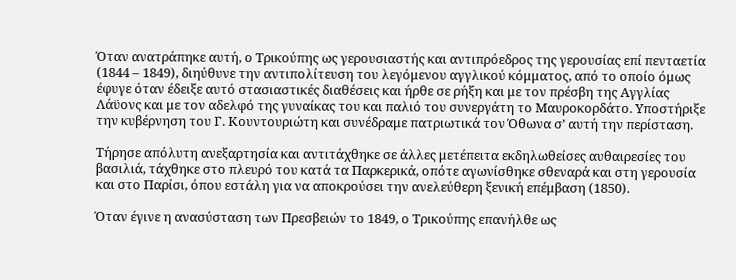Όταν ανατράπηκε αυτή, ο Τρικούπης ως γερουσιαστής και αντιπρόεδρος της γερουσίας επί πενταετία (1844 – 1849), διηύθυνε την αντιπολίτευση του λεγόμενου αγγλικού κόμματος, από το οποίο όμως έφυγε όταν έδειξε αυτό στασιαστικές διαθέσεις και ήρθε σε ρήξη και με τον πρέσβη της Αγγλίας Λάϋονς και με τον αδελφό της γυναίκας του και παλιό του συνεργάτη το Μαυροκορδάτο. Υποστήριξε την κυβέρνηση του Γ. Κουντουριώτη και συνέδραμε πατριωτικά τον Όθωνα σ’ αυτή την περίσταση.

Τήρησε απόλυτη ανεξαρτησία και αντιτάχθηκε σε άλλες μετέπειτα εκδηλωθείσες αυθαιρεσίες του βασιλιά, τάχθηκε στο πλευρό του κατά τα Παρκερικά, οπότε αγωνίσθηκε σθεναρά και στη γερουσία και στο Παρίσι, όπου εστάλη για να αποκρούσει την ανελεύθερη ξενική επέμβαση (1850).

Όταν έγινε η ανασύσταση των Πρεσβειών το 1849, ο Τρικούπης επανήλθε ως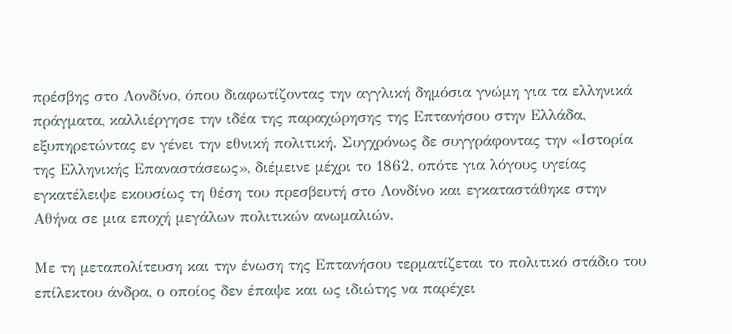πρέσβης στο Λονδίνο, όπου διαφωτίζοντας την αγγλική δημόσια γνώμη για τα ελληνικά πράγματα, καλλιέργησε την ιδέα της παραχώρησης της Επτανήσου στην Ελλάδα, εξυπηρετώντας εν γένει την εθνική πολιτική. Συγχρόνως δε συγγράφοντας την «Ιστορία της Ελληνικής Επαναστάσεως», διέμεινε μέχρι το 1862, οπότε για λόγους υγείας εγκατέλειψε εκουσίως τη θέση του πρεσβευτή στο Λονδίνο και εγκαταστάθηκε στην Αθήνα σε μια εποχή μεγάλων πολιτικών ανωμαλιών.

Με τη μεταπολίτευση και την ένωση της Επτανήσου τερματίζεται το πολιτικό στάδιο του επίλεκτου άνδρα, ο οποίος δεν έπαψε και ως ιδιώτης να παρέχει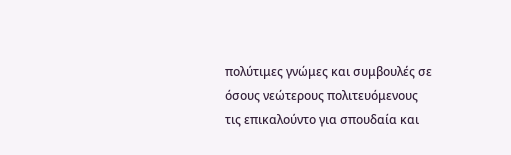πολύτιμες γνώμες και συμβουλές σε όσους νεώτερους πολιτευόμενους τις επικαλούντο για σπουδαία και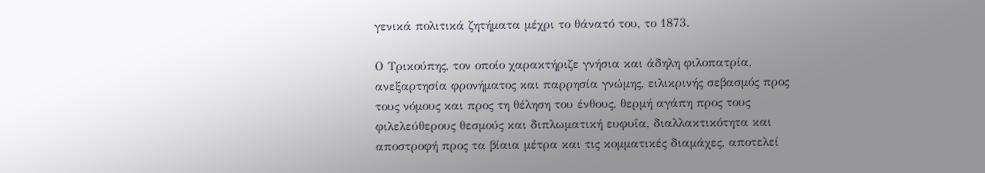γενικά πολιτικά ζητήματα μέχρι το θάνατό του, το 1873.

Ο Τρικούπης, τον οποίο χαρακτήριζε γνήσια και άδηλη φιλοπατρία, ανεξαρτησία φρονήματος και παρρησία γνώμης, ειλικρινής σεβασμός προς τους νόμους και προς τη θέληση του ένθους, θερμή αγάπη προς τους φιλελεύθερους θεσμούς και διπλωματική ευφυΐα, διαλλακτικότητα και αποστροφή προς τα βίαια μέτρα και τις κομματικές διαμάχες, αποτελεί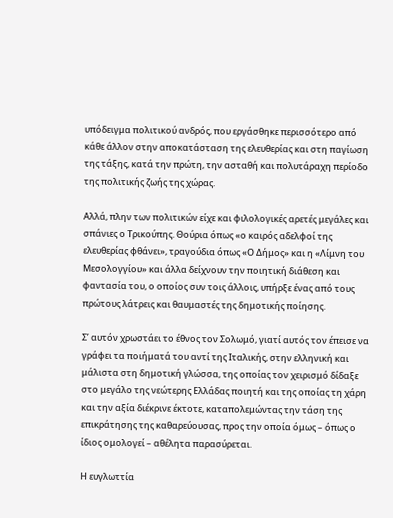υπόδειγμα πολιτικού ανδρός, που εργάσθηκε περισσότερο από κάθε άλλον στην αποκατάσταση της ελευθερίας και στη παγίωση της τάξης, κατά την πρώτη, την ασταθή και πολυτάραχη περίοδο της πολιτικής ζωής της χώρας.

Αλλά, πλην των πολιτικών είχε και φιλολογικές αρετές μεγάλες και σπάνιες ο Τρικούπης. Θούρια όπως «ο καιρός αδελφοί της ελευθερίας φθάνει», τραγούδια όπως «Ο Δήμος» και η «Λίμνη του Μεσολογγίου» και άλλα δείχνουν την ποιητική διάθεση και φαντασία του, ο οποίος συν τοις άλλοις, υπήρξε ένας από τους πρώτους λάτρεις και θαυμαστές της δημοτικής ποίησης.

Σ’ αυτόν χρωστάει το έθνος τον Σολωμό, γιατί αυτός τον έπεισε να γράφει τα ποιήματά του αντί της Ιταλικής, στην ελληνική και μάλιστα στη δημοτική γλώσσα, της οποίας τον χειρισμό δίδαξε στο μεγάλο της νεώτερης Ελλάδας ποιητή και της οποίας τη χάρη και την αξία διέκρινε έκτοτε, καταπολεμώντας την τάση της επικράτησης της καθαρεύουσας, προς την οποία όμως – όπως ο ίδιος ομολογεί – αθέλητα παρασύρεται.

Η ευγλωττία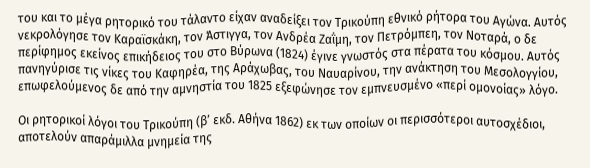του και το μέγα ρητορικό του τάλαντο είχαν αναδείξει τον Τρικούπη εθνικό ρήτορα του Αγώνα. Αυτός νεκρολόγησε τον Καραϊσκάκη, τον Άστιγγα, τον Ανδρέα Ζαΐμη, τον Πετρόμπεη, τον Νοταρά, ο δε περίφημος εκείνος επικήδειος του στο Βύρωνα (1824) έγινε γνωστός στα πέρατα του κόσμου. Αυτός πανηγύρισε τις νίκες του Καφηρέα, της Αράχωβας, του Ναυαρίνου, την ανάκτηση του Μεσολογγίου, επωφελούμενος δε από την αμνηστία του 1825 εξεφώνησε τον εμπνευσμένο «περί ομονοίας» λόγο.

Οι ρητορικοί λόγοι του Τρικούπη (β’ εκδ. Αθήνα 1862) εκ των οποίων οι περισσότεροι αυτοσχέδιοι, αποτελούν απαράμιλλα μνημεία της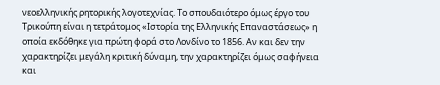νεοελληνικής ρητορικής λογοτεχνίας. Το σπουδαιότερο όμως έργο του Τρικούπη είναι η τετράτομος «Ιστορία της Ελληνικής Επαναστάσεως» η οποία εκδόθηκε για πρώτη φορά στο Λονδίνο το 1856. Αν και δεν την χαρακτηρίζει μεγάλη κριτική δύναμη, την χαρακτηρίζει όμως σαφήνεια και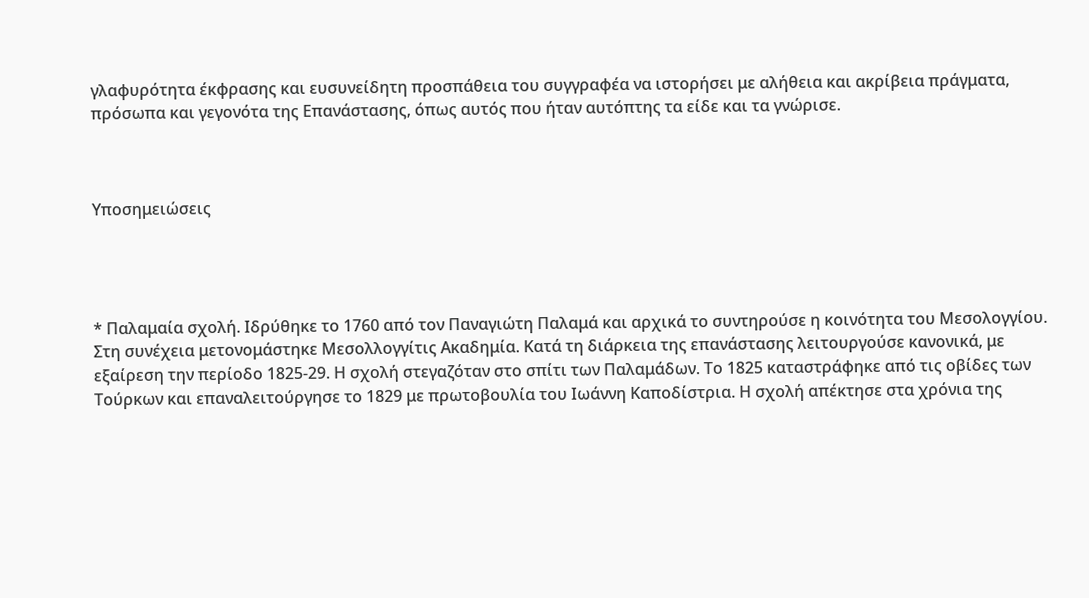γλαφυρότητα έκφρασης και ευσυνείδητη προσπάθεια του συγγραφέα να ιστορήσει με αλήθεια και ακρίβεια πράγματα, πρόσωπα και γεγονότα της Επανάστασης, όπως αυτός που ήταν αυτόπτης τα είδε και τα γνώρισε.



Υποσημειώσεις




* Παλαμαία σχολή. Ιδρύθηκε το 1760 από τον Παναγιώτη Παλαμά και αρχικά το συντηρούσε η κοινότητα του Μεσολογγίου. Στη συνέχεια μετονομάστηκε Μεσολλογγίτις Ακαδημία. Κατά τη διάρκεια της επανάστασης λειτουργούσε κανονικά, με εξαίρεση την περίοδο 1825-29. Η σχολή στεγαζόταν στο σπίτι των Παλαμάδων. Το 1825 καταστράφηκε από τις οβίδες των Τούρκων και επαναλειτούργησε το 1829 με πρωτοβουλία του Ιωάννη Καποδίστρια. Η σχολή απέκτησε στα χρόνια της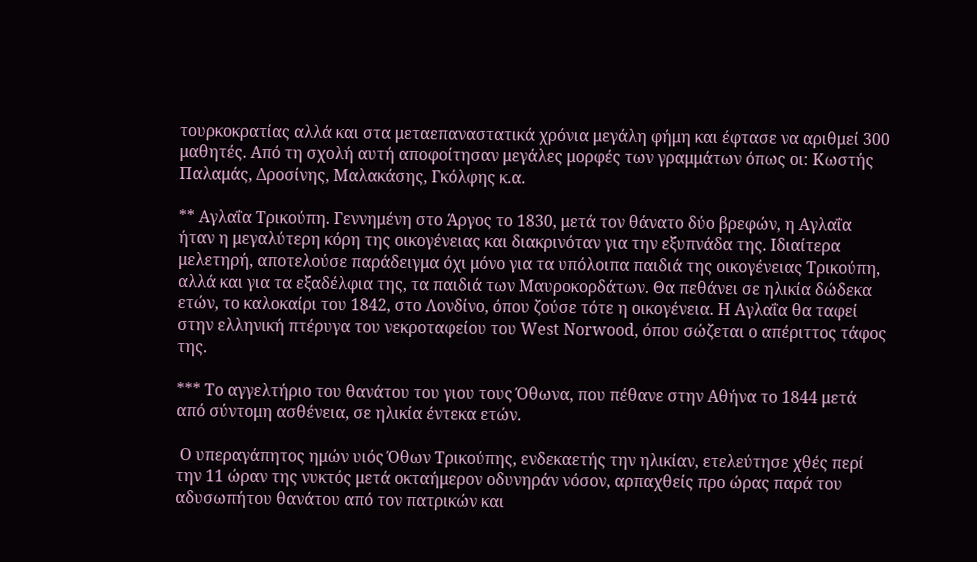τουρκοκρατίας αλλά και στα μεταεπαναστατικά χρόνια μεγάλη φήμη και έφτασε να αριθμεί 300 μαθητές. Από τη σχολή αυτή αποφοίτησαν μεγάλες μορφές των γραμμάτων όπως οι: Κωστής Παλαμάς, Δροσίνης, Μαλακάσης, Γκόλφης κ.α.

** Αγλαΐα Τρικούπη. Γεννημένη στο Άργος το 1830, μετά τον θάνατο δύο βρεφών, η Αγλαΐα ήταν η μεγαλύτερη κόρη της οικογένειας και διακρινόταν για την εξυπνάδα της. Ιδιαίτερα μελετηρή, αποτελούσε παράδειγμα όχι μόνο για τα υπόλοιπα παιδιά της οικογένειας Τρικούπη, αλλά και για τα εξαδέλφια της, τα παιδιά των Μαυροκορδάτων. Θα πεθάνει σε ηλικία δώδεκα ετών, το καλοκαίρι του 1842, στο Λονδίνο, όπου ζούσε τότε η οικογένεια. Η Αγλαΐα θα ταφεί στην ελληνική πτέρυγα του νεκροταφείου του West Norwood, όπου σώζεται ο απέριττος τάφος της.

*** Το αγγελτήριο του θανάτου του γιου τους Όθωνα, που πέθανε στην Αθήνα το 1844 μετά από σύντομη ασθένεια, σε ηλικία έντεκα ετών.

 Ο υπεραγάπητος ημών υιός Όθων Τρικούπης, ενδεκαετής την ηλικίαν, ετελεύτησε χθές περί την 11 ώραν της νυκτός μετά οκταήμερον οδυνηράν νόσον, αρπαχθείς προ ώρας παρά του αδυσωπήτου θανάτου από τον πατρικών και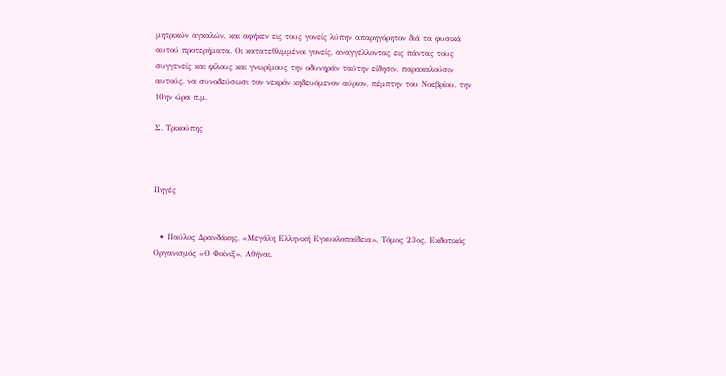μητρικών αγκαλών, και αφήκεν εις τους γονείς λύπην απαρηγόρητον διά τα φυσικά αυτού προτερήματα. Οι κατατεθλιμμένοι γονείς, αναγγέλλοντας εις πάντας τους συγγενείς και φίλους και γνωρίμους την οδυνηράν ταύτην είδησιν, παρακαλούσιν αυτούς, να συνοδεύσωσι τον νεκρόν κηδευόμενον αύριον, πέμπτην του Νοεβρίου, την 10ην ώρα π.μ.

Σ. Τρικούπης



Πηγές


  • Παύλος Δρανδάκης, «Μεγάλη Ελληνική Εγκυκλοπαίδεια», Τόμος 23ος, Εκδοτικός Οργανισμός «Ο Φοίνιξ», Αθήναι,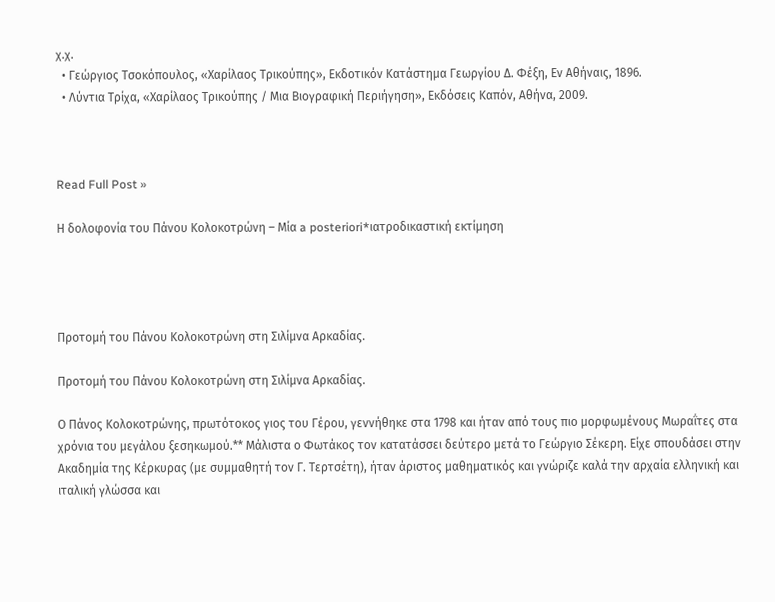χ.χ.
  • Γεώργιος Τσοκόπουλος, «Χαρίλαος Τρικούπης», Εκδοτικόν Κατάστημα Γεωργίου Δ. Φέξη, Εν Αθήναις, 1896.
  • Λύντια Τρίχα, «Χαρίλαος Τρικούπης / Μια Βιογραφική Περιήγηση», Εκδόσεις Καπόν, Αθήνα, 2009.



Read Full Post »

Η δολοφονία του Πάνου Κολοκοτρώνη – Μία a posteriori*ιατροδικαστική εκτίμηση




Προτομή του Πάνου Κολοκοτρώνη στη Σιλίμνα Αρκαδίας.

Προτομή του Πάνου Κολοκοτρώνη στη Σιλίμνα Αρκαδίας.

Ο Πάνος Κολοκοτρώνης, πρωτότοκος γιος του Γέρου, γεννήθηκε στα 1798 και ήταν από τους πιο μορφωμένους Μωραΐτες στα χρόνια του μεγάλου ξεσηκωμού.** Μάλιστα ο Φωτάκος τον κατατάσσει δεύτερο μετά το Γεώργιο Σέκερη. Είχε σπουδάσει στην Ακαδημία της Κέρκυρας (με συμμαθητή τον Γ. Τερτσέτη), ήταν άριστος μαθηματικός και γνώριζε καλά την αρχαία ελληνική και ιταλική γλώσσα και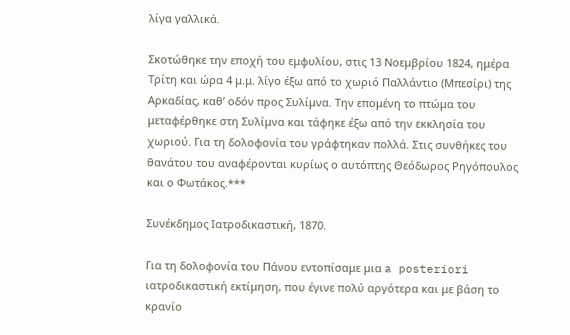λίγα γαλλικά.

Σκοτώθηκε την εποχή του εμφυλίου, στις 13 Νοεμβρίου 1824, ημέρα Τρίτη και ώρα 4 μ.μ. λίγο έξω από το χωριό Παλλάντιο (Μπεσίρι) της Αρκαδίας, καθ’ οδόν προς Συλίμνα. Την επομένη το πτώμα του μεταφέρθηκε στη Συλίμνα και τάφηκε έξω από την εκκλησία του χωριού. Για τη δολοφονία του γράφτηκαν πολλά. Στις συνθήκες του θανάτου του αναφέρονται κυρίως ο αυτόπτης Θεόδωρος Ρηγόπουλος και ο Φωτάκος.***

Συνέκδημος Ιατροδικαστική, 1870.

Για τη δολοφονία του Πάνου εντοπίσαμε μια a posteriori ιατροδικαστική εκτίμηση, που έγινε πολύ αργότερα και με βάση το κρανίο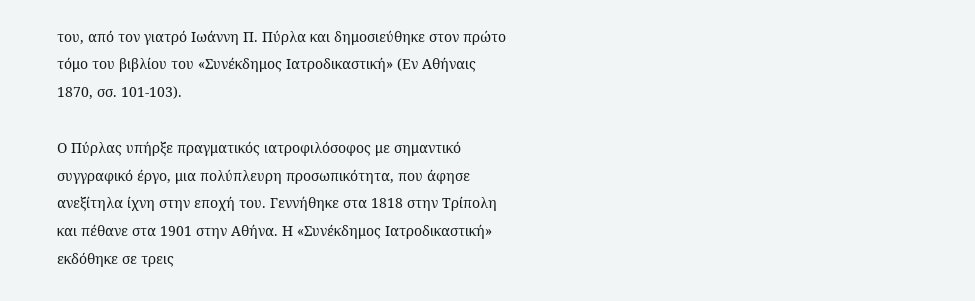του, από τον γιατρό Ιωάννη Π. Πύρλα και δημοσιεύθηκε στον πρώτο τόμο του βιβλίου του «Συνέκδημος Ιατροδικαστική» (Εν Αθήναις 1870, σσ. 101-103).

Ο Πύρλας υπήρξε πραγματικός ιατροφιλόσοφος με σημαντικό συγγραφικό έργο, μια πολύπλευρη προσωπικότητα, που άφησε ανεξίτηλα ίχνη στην εποχή του. Γεννήθηκε στα 1818 στην Τρίπολη και πέθανε στα 1901 στην Αθήνα. Η «Συνέκδημος Ιατροδικαστική» εκδόθηκε σε τρεις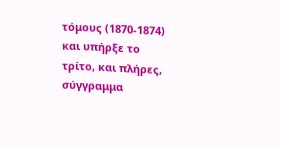τόμους (1870-1874) και υπήρξε το τρίτο, και πλήρες, σύγγραμμα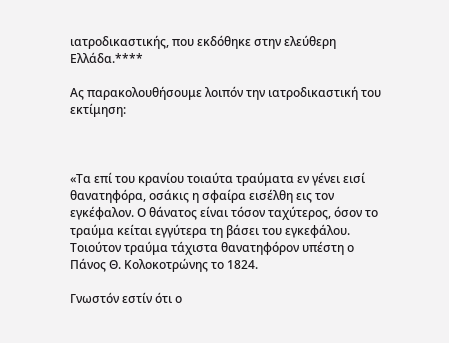ιατροδικαστικής, που εκδόθηκε στην ελεύθερη Ελλάδα.****

Ας παρακολουθήσουμε λοιπόν την ιατροδικαστική του εκτίμηση:



«Τα επί του κρανίου τοιαύτα τραύματα εν γένει εισί θανατηφόρα, οσάκις η σφαίρα εισέλθη εις τον εγκέφαλον. Ο θάνατος είναι τόσον ταχύτερος, όσον το τραύμα κείται εγγύτερα τη βάσει του εγκεφάλου. Τοιούτον τραύμα τάχιστα θανατηφόρον υπέστη ο Πάνος Θ. Κολοκοτρώνης το 1824.

Γνωστόν εστίν ότι ο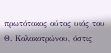πρωτότοκος ούτος υιός του Θ. Κολοκοτρώνου, όστις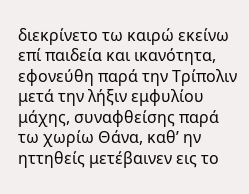διεκρίνετο τω καιρώ εκείνω επί παιδεία και ικανότητα, εφονεύθη παρά την Τρίπολιν μετά την λήξιν εμφυλίου μάχης, συναφθείσης παρά τω χωρίω Θάνα, καθ’ ην ηττηθείς μετέβαινεν εις το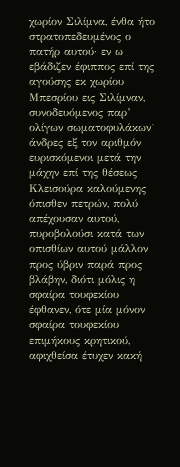χωρίον Σιλίμνα, ένθα ήτο στρατοπεδευμένος ο πατήρ αυτού· εν ω εβάδιζεν έφιππος επί της αγούσης εκ χωρίου Μπεσρίου εις Σιλίμναν, συνοδευόμενος παρ’ ολίγων σωματοφυλάκων˙ άνδρες εξ τον αριθμόν ευρισκόμενοι μετά την μάχην επί της θέσεως Κλεισούρα καλούμενης όπισθεν πετρών, πολύ απέχουσαν αυτού, πυροβολούσι κατά των οπισθίων αυτού μάλλον προς ύβριν παρά προς βλάβην, διότι μόλις η σφαίρα τουφεκίου έφθανεν, ότε μία μόνον σφαίρα τουφεκίου επιμήκους κρητικού, αφιχθείσα έτυχεν κακή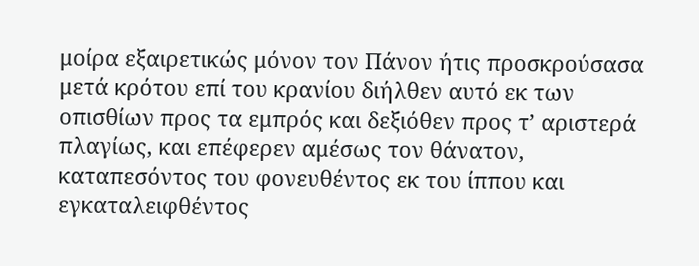μοίρα εξαιρετικώς μόνον τον Πάνον ήτις προσκρούσασα μετά κρότου επί του κρανίου διήλθεν αυτό εκ των οπισθίων προς τα εμπρός και δεξιόθεν προς τ’ αριστερά πλαγίως, και επέφερεν αμέσως τον θάνατον, καταπεσόντος του φονευθέντος εκ του ίππου και εγκαταλειφθέντος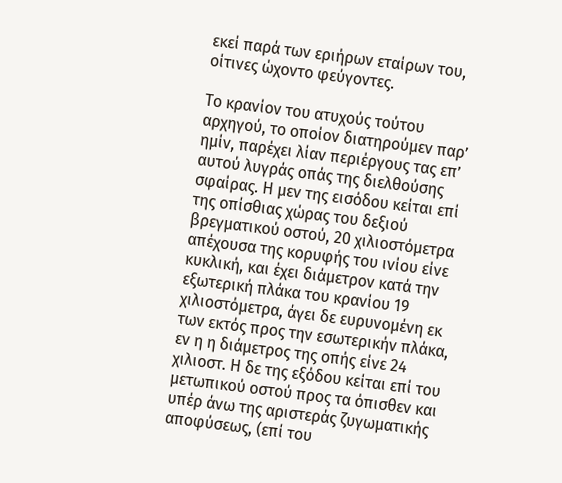εκεί παρά των εριήρων εταίρων του, οίτινες ώχοντο φεύγοντες.

Το κρανίον του ατυχούς τούτου αρχηγού, το οποίον διατηρούμεν παρ’ ημίν, παρέχει λίαν περιέργους τας επ’ αυτού λυγράς οπάς της διελθούσης σφαίρας. Η μεν της εισόδου κείται επί της οπίσθιας χώρας του δεξιού βρεγματικού οστού, 20 χιλιοστόμετρα απέχουσα της κορυφής του ινίου είνε κυκλική, και έχει διάμετρον κατά την εξωτερική πλάκα του κρανίου 19 χιλιοστόμετρα, άγει δε ευρυνομένη εκ των εκτός προς την εσωτερικήν πλάκα, εν η η διάμετρος της οπής είνε 24 χιλιοστ. Η δε της εξόδου κείται επί του μετωπικού οστού προς τα όπισθεν και υπέρ άνω της αριστεράς ζυγωματικής αποφύσεως, (επί του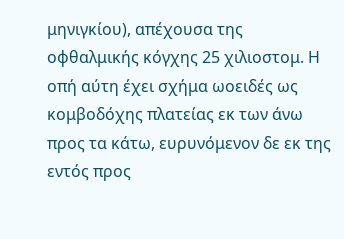μηνιγκίου), απέχουσα της οφθαλμικής κόγχης 25 χιλιοστομ. Η οπή αύτη έχει σχήμα ωοειδές ως κομβοδόχης πλατείας εκ των άνω προς τα κάτω, ευρυνόμενον δε εκ της εντός προς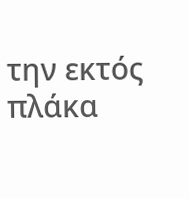την εκτός πλάκα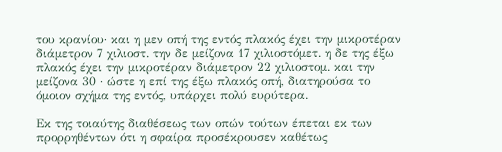του κρανίου· και η μεν οπή της εντός πλακός έχει την μικροτέραν διάμετρον 7 χιλιοστ. την δε μείζονα 17 χιλιοστόμετ. η δε της έξω πλακός έχει την μικροτέραν διάμετρον 22 χιλιοστομ. και την μείζονα 30 · ώστε η επί της έξω πλακός οπή, διατηρούσα το όμοιον σχήμα της εντός, υπάρχει πολύ ευρύτερα.

Εκ της τοιαύτης διαθέσεως των οπών τούτων έπεται εκ των προρρηθέντων ότι η σφαίρα προσέκρουσεν καθέτως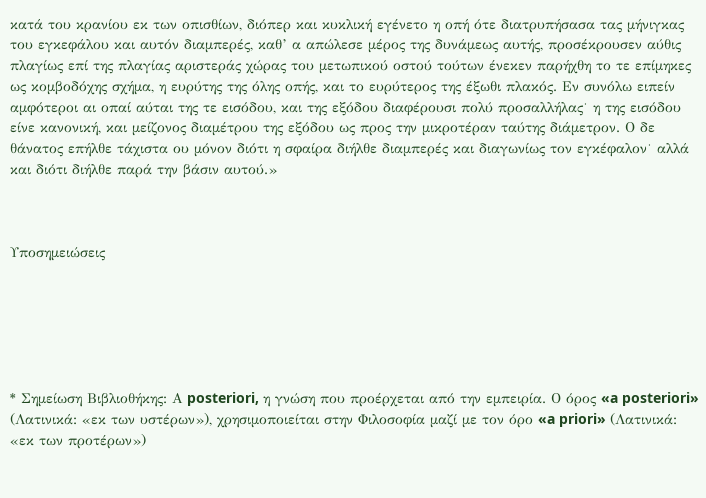κατά του κρανίου εκ των οπισθίων, διόπερ και κυκλική εγένετο η οπή ότε διατρυπήσασα τας μήνιγκας του εγκεφάλου και αυτόν διαμπερές, καθ’ α απώλεσε μέρος της δυνάμεως αυτής, προσέκρουσεν αύθις πλαγίως επί της πλαγίας αριστεράς χώρας του μετωπικού οστού τούτων ένεκεν παρήχθη το τε επίμηκες ως κομβοδόχης σχήμα, η ευρύτης της όλης οπής, και το ευρύτερος της έξωθι πλακός. Εν συνόλω ειπείν αμφότεροι αι οπαί αύται της τε εισόδου, και της εξόδου διαφέρουσι πολύ προσαλλήλας˙ η της εισόδου είνε κανονική, και μείζονος διαμέτρου της εξόδου ως προς την μικροτέραν ταύτης διάμετρον. Ο δε θάνατος επήλθε τάχιστα ου μόνον διότι η σφαίρα διήλθε διαμπερές και διαγωνίως τον εγκέφαλον˙ αλλά και διότι διήλθε παρά την βάσιν αυτού.»



Υποσημειώσεις






* Σημείωση Βιβλιοθήκης: Α posteriori, η γνώση που προέρχεται από την εμπειρία. Ο όρος «a posteriori» (Λατινικά: «εκ των υστέρων»), χρησιμοποιείται στην Φιλοσοφία μαζί με τον όρο «a priori» (Λατινικά: «εκ των προτέρων»)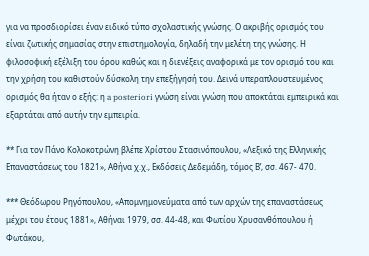για να προσδιορίσει έναν ειδικό τύπο σχολαστικής γνώσης. Ο ακριβής ορισμός του είναι ζωτικής σημασίας στην επιστημολογία, δηλαδή την μελέτη της γνώσης. Η φιλοσοφική εξέλιξη του όρου καθώς και η διενέξεις αναφορικά με τον ορισμό του και την χρήση του καθιστούν δύσκολη την επεξήγησή του. Δεινά υπεραπλουστευμένος ορισμός θα ήταν ο εξής: η a posteriori γνώση είναι γνώση που αποκτάται εμπειρικά και εξαρτάται από αυτήν την εμπειρία.

** Για τον Πάνο Κολοκοτρώνη βλέπε Χρίστου Στασινόπουλου, «Λεξικό της Ελληνικής Επαναστάσεως του 1821», Αθήνα χ.χ., Εκδόσεις Δεδεμάδη, τόμος Β’, σσ. 467- 470.

*** Θεόδωρου Ρηγόπουλου, «Απομνημονεύματα από των αρχών της επαναστάσεως μέχρι του έτους 1881», Αθήναι 1979, σσ. 44-48, και Φωτίου Χρυσανθόπουλου ή Φωτάκου,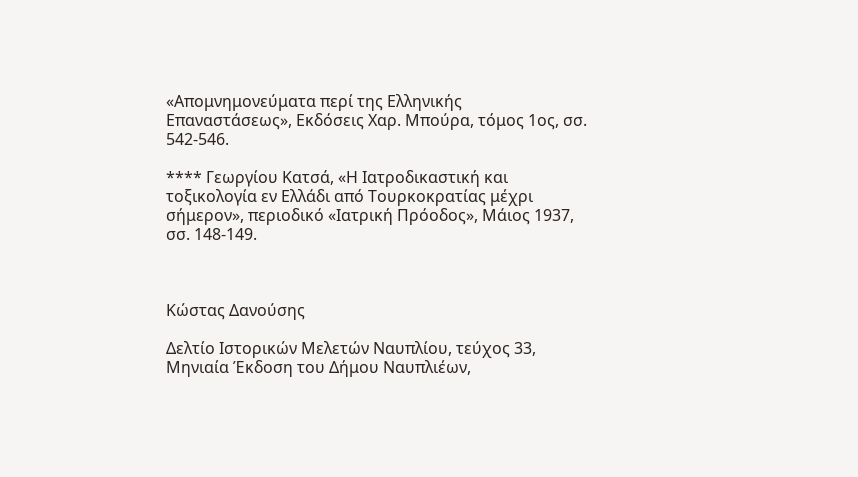«Απομνημονεύματα περί της Ελληνικής Επαναστάσεως», Εκδόσεις Χαρ. Μπούρα, τόμος 1ος, σσ. 542-546.

**** Γεωργίου Κατσά, «Η Ιατροδικαστική και τοξικολογία εν Ελλάδι από Τουρκοκρατίας μέχρι σήμερον», περιοδικό «Ιατρική Πρόοδος», Μάιος 1937, σσ. 148-149.



Κώστας Δανούσης

Δελτίο Ιστορικών Μελετών Ναυπλίου, τεύχος 33, Μηνιαία Έκδοση του Δήμου Ναυπλιέων,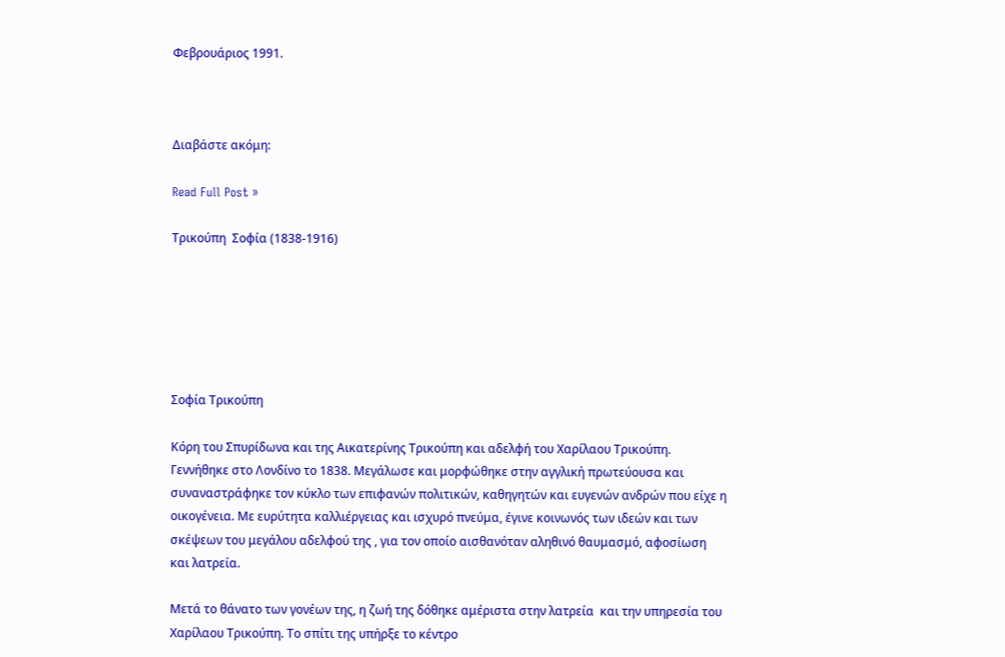Φεβρουάριος 1991.



Διαβάστε ακόμη:

Read Full Post »

Τρικούπη  Σοφία (1838-1916)






Σοφία Τρικούπη

Κόρη του Σπυρίδωνα και της Αικατερίνης Τρικούπη και αδελφή του Χαρίλαου Τρικούπη. Γεννήθηκε στο Λονδίνο το 1838. Μεγάλωσε και μορφώθηκε στην αγγλική πρωτεύουσα και συναναστράφηκε τον κύκλο των επιφανών πολιτικών, καθηγητών και ευγενών ανδρών που είχε η οικογένεια. Με ευρύτητα καλλιέργειας και ισχυρό πνεύμα, έγινε κοινωνός των ιδεών και των σκέψεων του μεγάλου αδελφού της , για τον οποίο αισθανόταν αληθινό θαυμασμό, αφοσίωση και λατρεία.

Μετά το θάνατο των γονέων της, η ζωή της δόθηκε αμέριστα στην λατρεία  και την υπηρεσία του Χαρίλαου Τρικούπη. Το σπίτι της υπήρξε το κέντρο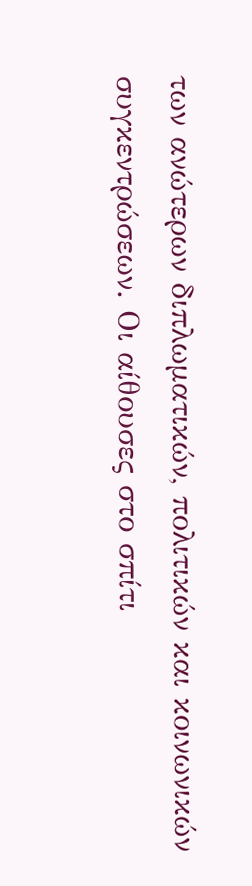των ανώτερων διπλωματικών, πολιτικών και κοινωνικών συγκεντρώσεων. Οι αίθουσες στο σπίτι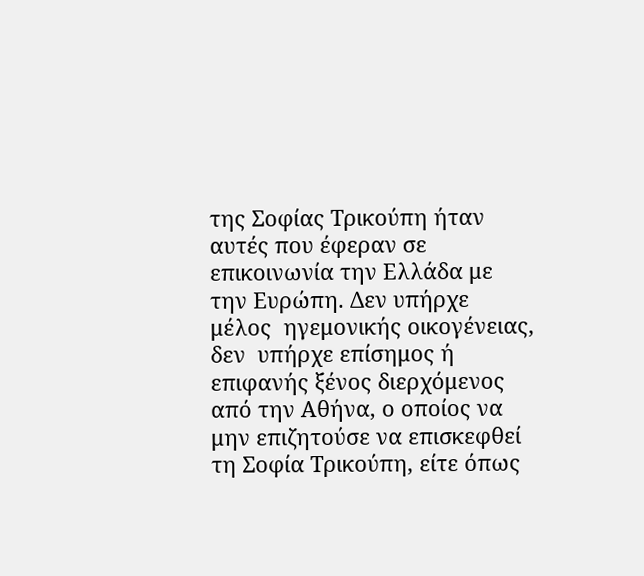της Σοφίας Τρικούπη ήταν αυτές που έφεραν σε επικοινωνία την Ελλάδα με την Ευρώπη. Δεν υπήρχε μέλος  ηγεμονικής οικογένειας, δεν  υπήρχε επίσημος ή  επιφανής ξένος διερχόμενος από την Αθήνα, ο οποίος να μην επιζητούσε να επισκεφθεί τη Σοφία Τρικούπη, είτε όπως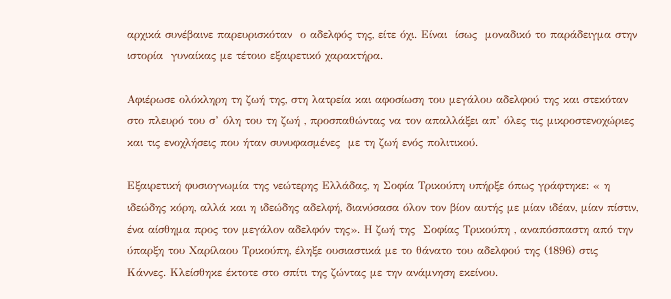αρχικά συνέβαινε παρευρισκόταν  ο αδελφός της, είτε όχι. Είναι  ίσως  μοναδικό το παράδειγμα στην ιστορία  γυναίκας με τέτοιο εξαιρετικό χαρακτήρα.

Αφιέρωσε ολόκληρη τη ζωή της, στη λατρεία και αφοσίωση του μεγάλου αδελφού της και στεκόταν στο πλευρό του σ’ όλη του τη ζωή , προσπαθώντας να τον απαλλάξει απ’ όλες τις μικροστενοχώριες και τις ενοχλήσεις που ήταν συνυφασμένες  με τη ζωή ενός πολιτικού.

Εξαιρετική φυσιογνωμία της νεώτερης Ελλάδας, η Σοφία Τρικούπη υπήρξε όπως γράφτηκε: « η ιδεώδης κόρη, αλλά και η ιδεώδης αδελφή, διανύσασα όλον τον βίον αυτής με μίαν ιδέαν, μίαν πίστιν, ένα αίσθημα προς τον μεγάλον αδελφόν της». Η ζωή της  Σοφίας Τρικούπη , αναπόσπαστη από την ύπαρξη του Χαρίλαου Τρικούπη, έληξε ουσιαστικά με το θάνατο του αδελφού της (1896) στις  Κάννες. Κλείσθηκε έκτοτε στο σπίτι της ζώντας με την ανάμνηση εκείνου.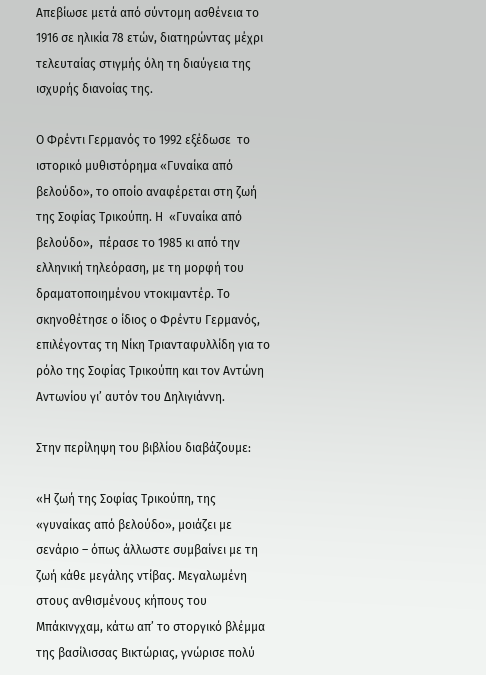Απεβίωσε μετά από σύντομη ασθένεια το 1916 σε ηλικία 78 ετών, διατηρώντας μέχρι τελευταίας στιγμής όλη τη διαύγεια της ισχυρής διανοίας της.

Ο Φρέντι Γερμανός το 1992 εξέδωσε  το ιστορικό μυθιστόρημα «Γυναίκα από βελούδο», το οποίο αναφέρεται στη ζωή της Σοφίας Τρικούπη. Η  «Γυναίκα από βελούδο»,  πέρασε το 1985 κι από την ελληνική τηλεόραση, με τη μορφή του δραματοποιημένου ντοκιμαντέρ. Το σκηνοθέτησε ο ίδιος ο Φρέντυ Γερμανός, επιλέγοντας τη Νίκη Τριανταφυλλίδη για το ρόλο της Σοφίας Τρικούπη και τον Αντώνη Αντωνίου γι’ αυτόν του Δηλιγιάννη.

Στην περίληψη του βιβλίου διαβάζουμε:

«Η ζωή της Σοφίας Τρικούπη, της «γυναίκας από βελούδο», μοιάζει με σενάριο – όπως άλλωστε συμβαίνει με τη ζωή κάθε μεγάλης ντίβας. Μεγαλωμένη στους ανθισμένους κήπους του Μπάκινγχαμ, κάτω απ’ το στοργικό βλέμμα της βασίλισσας Βικτώριας, γνώρισε πολύ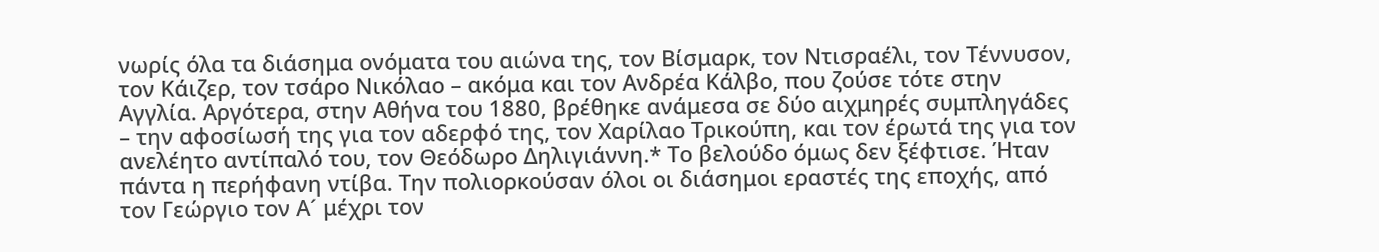νωρίς όλα τα διάσημα ονόματα του αιώνα της, τον Βίσμαρκ, τον Ντισραέλι, τον Τέννυσον, τον Κάιζερ, τον τσάρο Νικόλαο – ακόμα και τον Ανδρέα Κάλβο, που ζούσε τότε στην Αγγλία. Αργότερα, στην Αθήνα του 1880, βρέθηκε ανάμεσα σε δύο αιχμηρές συμπληγάδες – την αφοσίωσή της για τον αδερφό της, τον Χαρίλαο Τρικούπη, και τον έρωτά της για τον ανελέητο αντίπαλό του, τον Θεόδωρο Δηλιγιάννη.* Το βελούδο όμως δεν ξέφτισε. Ήταν πάντα η περήφανη ντίβα. Την πολιορκούσαν όλοι οι διάσημοι εραστές της εποχής, από τον Γεώργιο τον Α´ μέχρι τον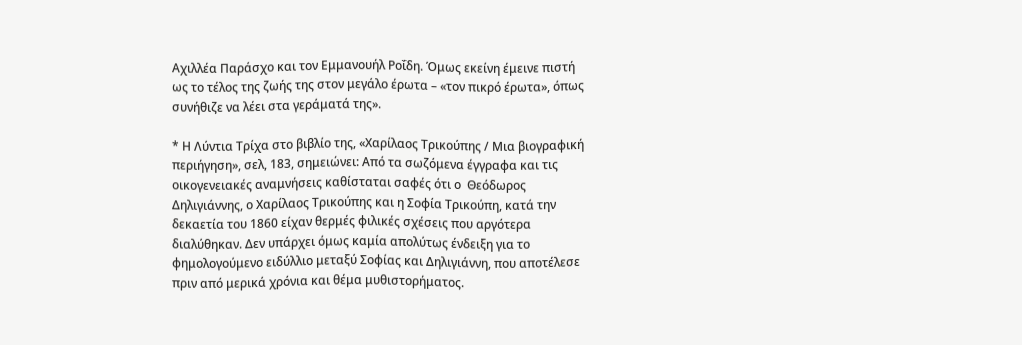Αχιλλέα Παράσχο και τον Εμμανουήλ Ροΐδη. Όμως εκείνη έμεινε πιστή ως το τέλος της ζωής της στον μεγάλο έρωτα – «τον πικρό έρωτα», όπως συνήθιζε να λέει στα γεράματά της».

* Η Λύντια Τρίχα στο βιβλίο της, «Χαρίλαος Τρικούπης / Μια βιογραφική περιήγηση», σελ, 183, σημειώνει: Από τα σωζόμενα έγγραφα και τις οικογενειακές αναμνήσεις καθίσταται σαφές ότι ο  Θεόδωρος Δηλιγιάννης, ο Χαρίλαος Τρικούπης και η Σοφία Τρικούπη, κατά την δεκαετία του 1860 είχαν θερμές φιλικές σχέσεις που αργότερα διαλύθηκαν. Δεν υπάρχει όμως καμία απολύτως ένδειξη για το φημολογούμενο ειδύλλιο μεταξύ Σοφίας και Δηλιγιάννη, που αποτέλεσε πριν από μερικά χρόνια και θέμα μυθιστορήματος.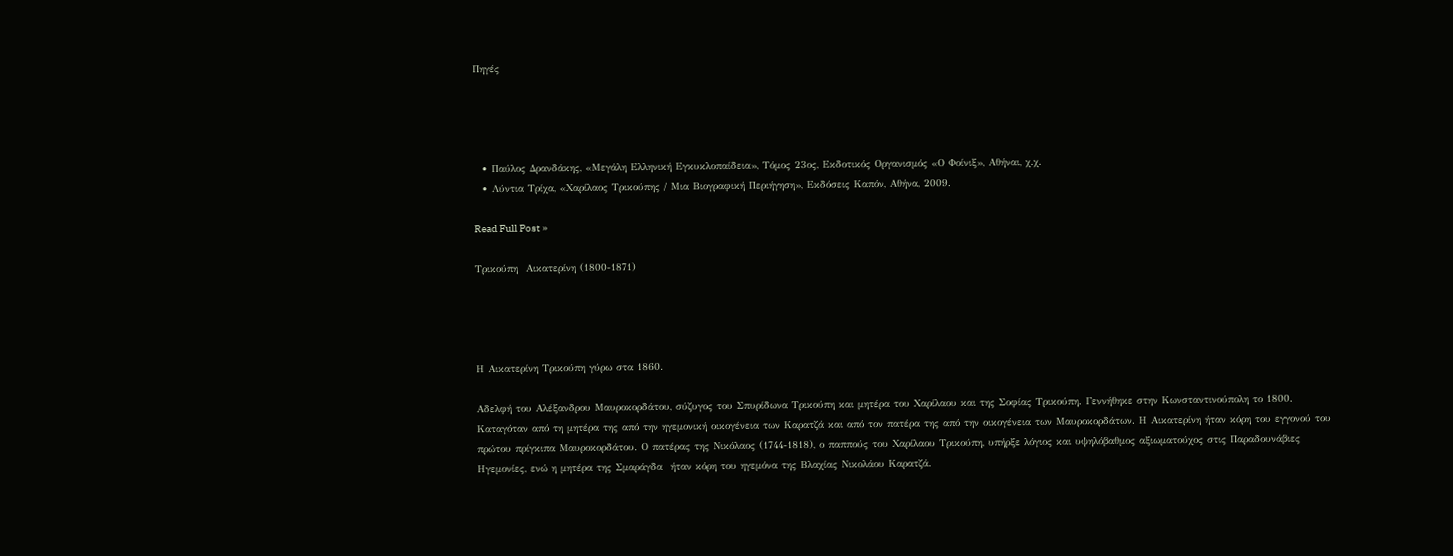Πηγές




  • Παύλος Δρανδάκης, «Μεγάλη Ελληνική Εγκυκλοπαίδεια», Τόμος 23ος, Εκδοτικός Οργανισμός «Ο Φοίνιξ», Αθήναι, χ.χ.
  • Λύντια Τρίχα, «Χαρίλαος Τρικούπης / Μια Βιογραφική Περιήγηση», Εκδόσεις Καπόν, Αθήνα, 2009.

Read Full Post »

Τρικούπη  Αικατερίνη (1800-1871)




Η Αικατερίνη Τρικούπη γύρω στα 1860.

Αδελφή του Αλέξανδρου Μαυροκορδάτου, σύζυγος του Σπυρίδωνα Τρικούπη και μητέρα του Χαρίλαου και της Σοφίας Τρικούπη. Γεννήθηκε στην Κωνσταντινούπολη το 1800. Καταγόταν από τη μητέρα της από την ηγεμονική οικογένεια των Καρατζά και από τον πατέρα της από την οικογένεια των Μαυροκορδάτων. Η Αικατερίνη ήταν κόρη του εγγονού του πρώτου πρίγκιπα Μαυροκορδάτου. Ο πατέρας της Νικόλαος (1744-1818), ο παππούς του Χαρίλαου Τρικούπη, υπήρξε λόγιος και υψηλόβαθμος αξιωματούχος στις Παραδουνάβιες Ηγεμονίες, ενώ η μητέρα της Σμαράγδα  ήταν κόρη του ηγεμόνα της Βλαχίας Νικολάου Καρατζά.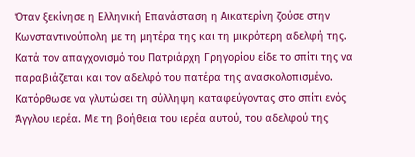Όταν ξεκίνησε η Ελληνική Επανάσταση η Αικατερίνη ζούσε στην Κωνσταντινούπολη με τη μητέρα της και τη μικρότερη αδελφή της. Κατά τον απαγχονισμό του Πατριάρχη Γρηγορίου είδε το σπίτι της να παραβιάζεται και τον αδελφό του πατέρα της ανασκολοπισμένο. Κατόρθωσε να γλυτώσει τη σύλληψη καταφεύγοντας στο σπίτι ενός Άγγλου ιερέα. Με τη βοήθεια του ιερέα αυτού, του αδελφού της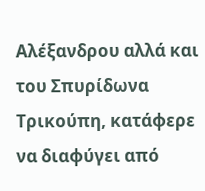Αλέξανδρου αλλά και του Σπυρίδωνα Τρικούπη, κατάφερε να διαφύγει από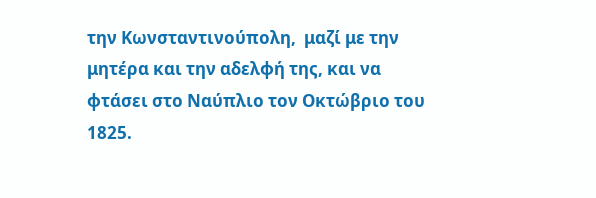την Κωνσταντινούπολη,  μαζί με την μητέρα και την αδελφή της, και να φτάσει στο Ναύπλιο τον Οκτώβριο του 1825.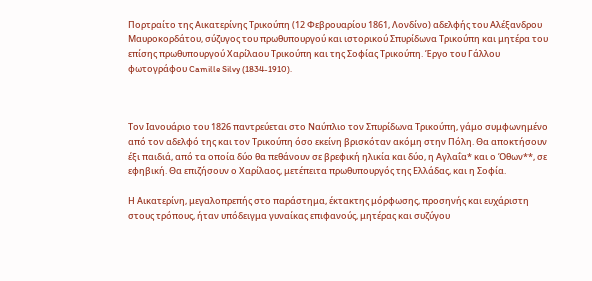Πορτραίτο της Αικατερίνης Τρικούπη (12 Φεβρουαρίου 1861, Λονδίνο) αδελφής του Αλέξανδρου Μαυροκορδάτου, σύζυγος του πρωθυπουργού και ιστορικού Σπυρίδωνα Τρικούπη και μητέρα του επίσης πρωθυπουργού Χαρίλαου Τρικούπη και της Σοφίας Τρικούπη. Έργο του Γάλλου φωτογράφου Camille Silvy (1834-1910).



Τον Ιανουάριο του 1826 παντρεύεται στο Ναύπλιο τον Σπυρίδωνα Τρικούπη, γάμο συμφωνημένο από τον αδελφό της και τον Τρικούπη όσο εκείνη βρισκόταν ακόμη στην Πόλη. Θα αποκτήσουν έξι παιδιά, από τα οποία δύο θα πεθάνουν σε βρεφική ηλικία και δύο, η Αγλαΐα* και ο Όθων**, σε εφηβική. Θα επιζήσουν ο Χαρίλαος, μετέπειτα πρωθυπουργός της Ελλάδας, και η Σοφία.

Η Αικατερίνη, μεγαλοπρεπής στο παράστημα, έκτακτης μόρφωσης, προσηνής και ευχάριστη στους τρόπους, ήταν υπόδειγμα γυναίκας επιφανούς, μητέρας και συζύγου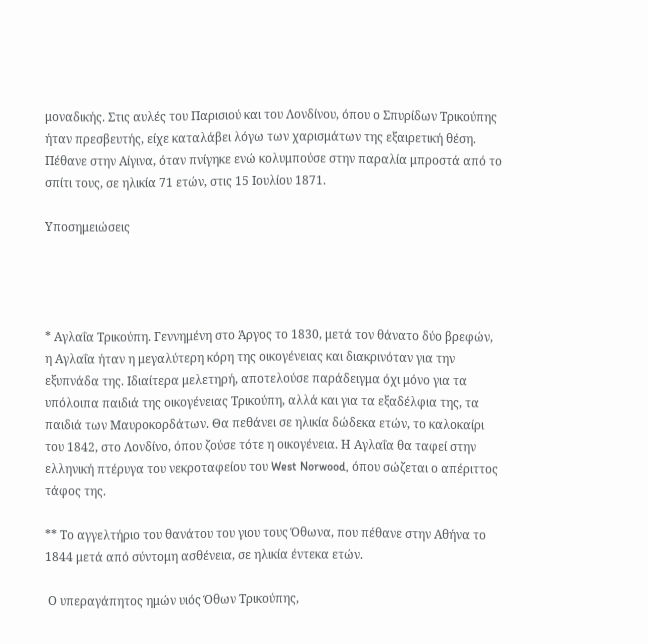μοναδικής. Στις αυλές του Παρισιού και του Λονδίνου, όπου ο Σπυρίδων Τρικούπης ήταν πρεσβευτής, είχε καταλάβει λόγω των χαρισμάτων της εξαιρετική θέση. Πέθανε στην Αίγινα, όταν πνίγηκε ενώ κολυμπούσε στην παραλία μπροστά από το σπίτι τους, σε ηλικία 71 ετών, στις 15 Ιουλίου 1871.

Υποσημειώσεις




* Αγλαΐα Τρικούπη. Γεννημένη στο Άργος το 1830, μετά τον θάνατο δύο βρεφών, η Αγλαΐα ήταν η μεγαλύτερη κόρη της οικογένειας και διακρινόταν για την εξυπνάδα της. Ιδιαίτερα μελετηρή, αποτελούσε παράδειγμα όχι μόνο για τα υπόλοιπα παιδιά της οικογένειας Τρικούπη, αλλά και για τα εξαδέλφια της, τα παιδιά των Μαυροκορδάτων. Θα πεθάνει σε ηλικία δώδεκα ετών, το καλοκαίρι του 1842, στο Λονδίνο, όπου ζούσε τότε η οικογένεια. Η Αγλαΐα θα ταφεί στην ελληνική πτέρυγα του νεκροταφείου του West Norwood, όπου σώζεται ο απέριττος τάφος της.

** Το αγγελτήριο του θανάτου του γιου τους Όθωνα, που πέθανε στην Αθήνα το 1844 μετά από σύντομη ασθένεια, σε ηλικία έντεκα ετών.

 Ο υπεραγάπητος ημών υιός Όθων Τρικούπης,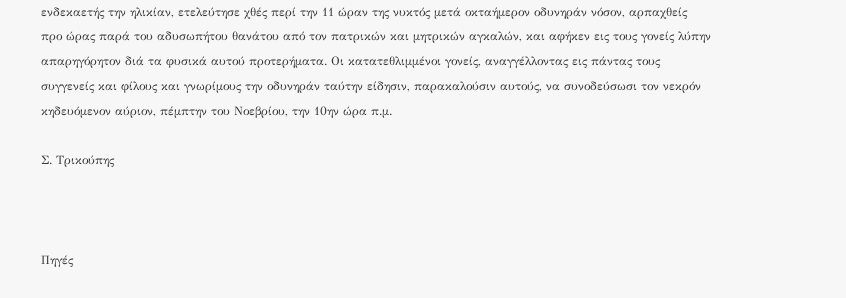ενδεκαετής την ηλικίαν, ετελεύτησε χθές περί την 11 ώραν της νυκτός μετά οκταήμερον οδυνηράν νόσον, αρπαχθείς προ ώρας παρά του αδυσωπήτου θανάτου από τον πατρικών και μητρικών αγκαλών, και αφήκεν εις τους γονείς λύπην απαρηγόρητον διά τα φυσικά αυτού προτερήματα. Οι κατατεθλιμμένοι γονείς, αναγγέλλοντας εις πάντας τους συγγενείς και φίλους και γνωρίμους την οδυνηράν ταύτην είδησιν, παρακαλούσιν αυτούς, να συνοδεύσωσι τον νεκρόν κηδευόμενον αύριον, πέμπτην του Νοεβρίου, την 10ην ώρα π.μ.

Σ. Τρικούπης



Πηγές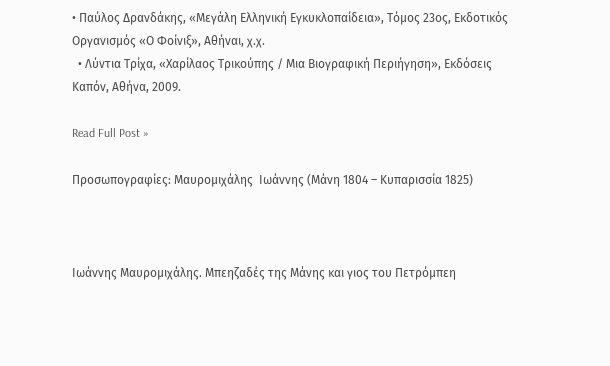• Παύλος Δρανδάκης, «Μεγάλη Ελληνική Εγκυκλοπαίδεια», Τόμος 23ος, Εκδοτικός Οργανισμός «Ο Φοίνιξ», Αθήναι, χ.χ.
  • Λύντια Τρίχα, «Χαρίλαος Τρικούπης / Μια Βιογραφική Περιήγηση», Εκδόσεις Καπόν, Αθήνα, 2009.

Read Full Post »

Προσωπογραφίες: Μαυρομιχάλης  Ιωάννης (Μάνη 1804 – Κυπαρισσία 1825)



Ιωάννης Μαυρομιχάλης. Μπεηζαδές της Μάνης και γιος του Πετρόμπεη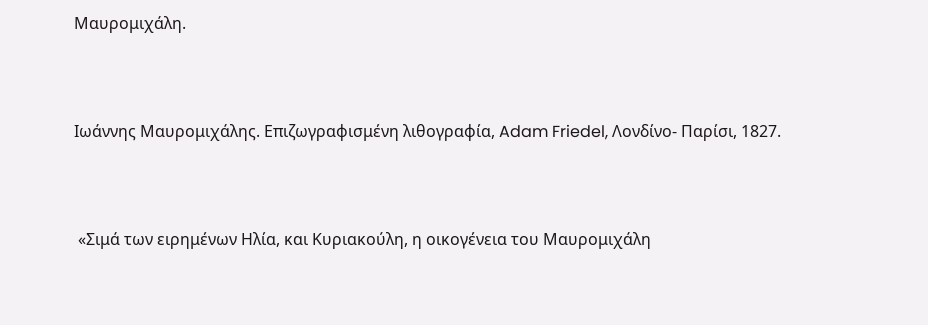Μαυρομιχάλη.



Ιωάννης Μαυρομιχάλης. Επιζωγραφισμένη λιθογραφία, Adam Friedel, Λονδίνο- Παρίσι, 1827.



 «Σιμά των ειρημένων Ηλία, και Κυριακούλη, η οικογένεια του Μαυρομιχάλη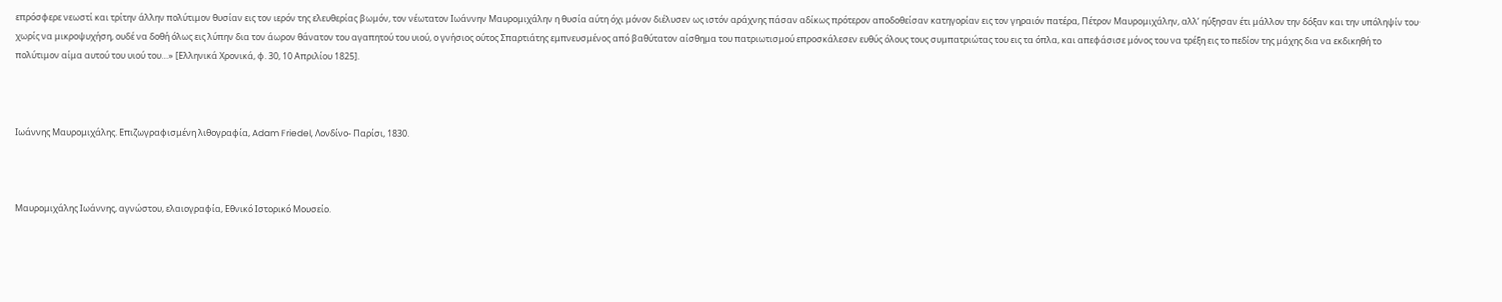επρόσφερε νεωστί και τρίτην άλλην πολύτιμον θυσίαν εις τον ιερόν της ελευθερίας βωμόν, τον νέωτατον Ιωάννην Μαυρομιχάλην η θυσία αύτη όχι μόνον διέλυσεν ως ιστόν αράχνης πάσαν αδίκως πρότερον αποδοθείσαν κατηγορίαν εις τον γηραιόν πατέρα, Πέτρον Μαυρομιχάλην, αλλ’ ηύξησαν έτι μάλλον την δόξαν και την υπόληψίν του· χωρίς να μικροψυχήση, ουδέ να δοθή όλως εις λύπην δια τον άωρον θάνατον του αγαπητού του υιού, ο γνήσιος ούτος Σπαρτιάτης εμπνευσμένος από βαθύτατον αίσθημα του πατριωτισμού επροσκάλεσεν ευθύς όλους τους συμπατριώτας του εις τα όπλα, και απεφάσισε μόνος του να τρέξη εις το πεδίον της μάχης δια να εκδικηθή το πολύτιμον αίμα αυτού του υιού του…» [Ελληνικά Χρονικά, φ. 30, 10 Απριλίου 1825].



Ιωάννης Μαυρομιχάλης. Επιζωγραφισμένη λιθογραφία, Adam Friedel, Λονδίνο- Παρίσι, 1830.



Μαυρομιχάλης Ιωάννης, αγνώστου, ελαιογραφία, Εθνικό Ιστορικό Μουσείο.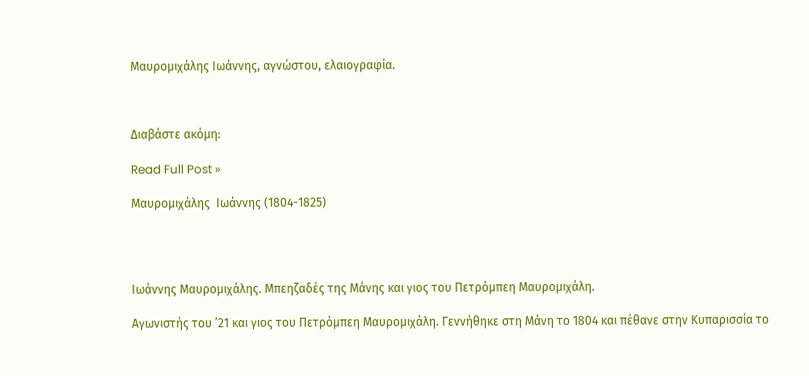Μαυρομιχάλης Ιωάννης, αγνώστου, ελαιογραφία.



Διαβάστε ακόμη:

Read Full Post »

Μαυρομιχάλης  Ιωάννης (1804-1825)




Ιωάννης Μαυρομιχάλης. Μπεηζαδές της Μάνης και γιος του Πετρόμπεη Μαυρομιχάλη.

Αγωνιστής του ’21 και γιος του Πετρόμπεη Μαυρομιχάλη. Γεννήθηκε στη Μάνη το 1804 και πέθανε στην Κυπαρισσία το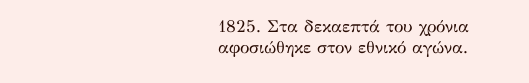1825. Στα δεκαεπτά του χρόνια αφοσιώθηκε στον εθνικό αγώνα.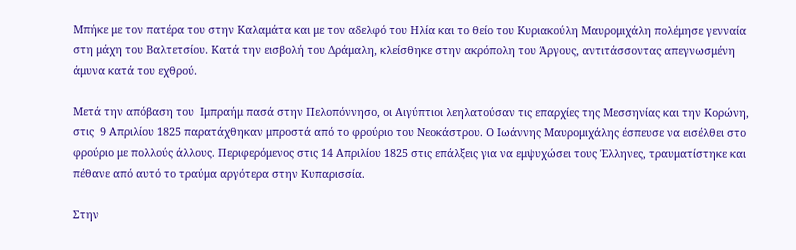Μπήκε με τον πατέρα του στην Καλαμάτα και με τον αδελφό του Ηλία και το θείο του Κυριακούλη Μαυρομιχάλη πολέμησε γενναία στη μάχη του Βαλτετσίου. Κατά την εισβολή του Δράμαλη, κλείσθηκε στην ακρόπολη του Άργους, αντιτάσσοντας απεγνωσμένη άμυνα κατά του εχθρού.

Μετά την απόβαση του  Ιμπραήμ πασά στην Πελοπόννησο, οι Αιγύπτιοι λεηλατούσαν τις επαρχίες της Μεσσηνίας και την Κορώνη, στις  9 Απριλίου 1825 παρατάχθηκαν μπροστά από το φρούριο του Νεοκάστρου. Ο Ιωάννης Μαυρομιχάλης έσπευσε να εισέλθει στο φρούριο με πολλούς άλλους. Περιφερόμενος στις 14 Απριλίου 1825 στις επάλξεις για να εμψυχώσει τους Έλληνες, τραυματίστηκε και πέθανε από αυτό το τραύμα αργότερα στην Κυπαρισσία.

Στην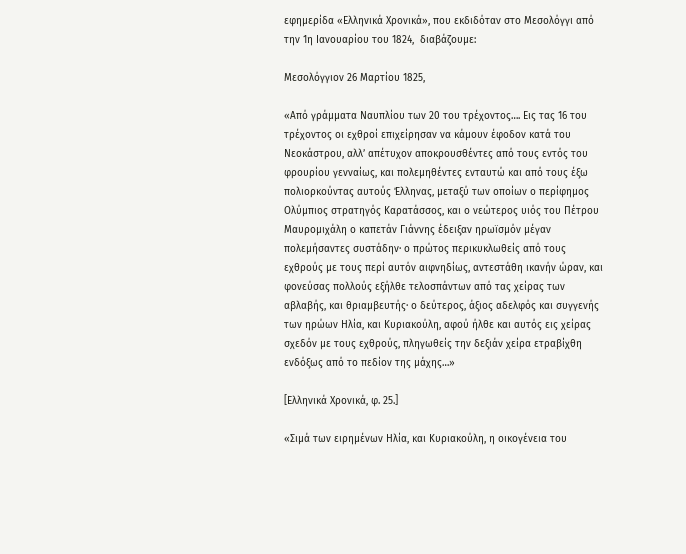εφημερίδα «Ελληνικά Χρονικά», που εκδιδόταν στο Μεσολόγγι από την 1η Ιανουαρίου του 1824,  διαβάζουμε:

Μεσολόγγιον 26 Μαρτίου 1825,

«Από γράμματα Ναυπλίου των 20 του τρέχοντος…. Εις τας 16 του τρέχοντος οι εχθροί επιχείρησαν να κάμουν έφοδον κατά του Νεοκάστρου, αλλ’ απέτυχον αποκρουσθέντες από τους εντός του φρουρίου γενναίως, και πολεμηθέντες ενταυτώ και από τους έξω
πολιορκούντας αυτούς Έλληνας, μεταξύ των οποίων ο περίφημος Ολύμπιος στρατηγός Καρατάσσος, και ο νεώτερος υιός του Πέτρου Μαυρομιχάλη ο καπετάν Γιάννης έδειξαν ηρωϊσμόν μέγαν πολεμήσαντες συστάδην· ο πρώτος περικυκλωθείς από τους εχθρούς με τους περί αυτόν αιφνηδίως, αντεστάθη ικανήν ώραν, και φονεύσας πολλούς εξήλθε τελοσπάντων από τας χείρας των αβλαβής, και θριαμβευτής· ο δεύτερος, άξιος αδελφός και συγγενής των ηρώων Ηλία, και Κυριακούλη, αφού ήλθε και αυτός εις χείρας σχεδόν με τους εχθρούς, πληγωθείς την δεξιάν χείρα ετραβίχθη ενδόξως από το πεδίον της μάχης…»

[Ελληνικά Χρονικά, φ. 25.]

«Σιμά των ειρημένων Ηλία, και Κυριακούλη, η οικογένεια του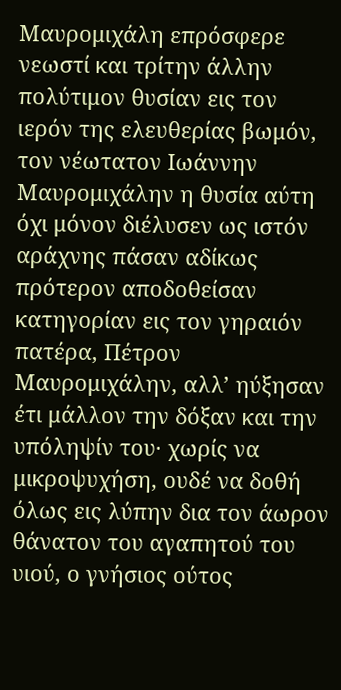Μαυρομιχάλη επρόσφερε νεωστί και τρίτην άλλην πολύτιμον θυσίαν εις τον ιερόν της ελευθερίας βωμόν, τον νέωτατον Ιωάννην Μαυρομιχάλην η θυσία αύτη όχι μόνον διέλυσεν ως ιστόν αράχνης πάσαν αδίκως πρότερον αποδοθείσαν κατηγορίαν εις τον γηραιόν πατέρα, Πέτρον Μαυρομιχάλην, αλλ’ ηύξησαν έτι μάλλον την δόξαν και την υπόληψίν του· χωρίς να μικροψυχήση, ουδέ να δοθή όλως εις λύπην δια τον άωρον θάνατον του αγαπητού του υιού, ο γνήσιος ούτος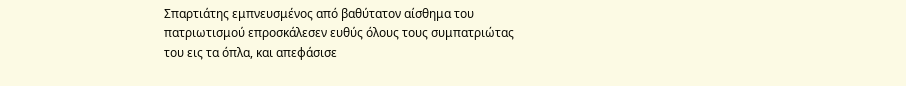Σπαρτιάτης εμπνευσμένος από βαθύτατον αίσθημα του πατριωτισμού επροσκάλεσεν ευθύς όλους τους συμπατριώτας του εις τα όπλα, και απεφάσισε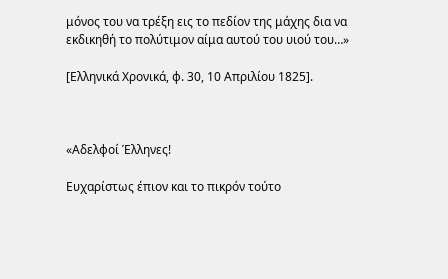μόνος του να τρέξη εις το πεδίον της μάχης δια να εκδικηθή το πολύτιμον αίμα αυτού του υιού του…»

[Ελληνικά Χρονικά, φ. 30, 10 Απριλίου 1825].



«Αδελφοί Έλληνες!

Ευχαρίστως έπιον και το πικρόν τούτο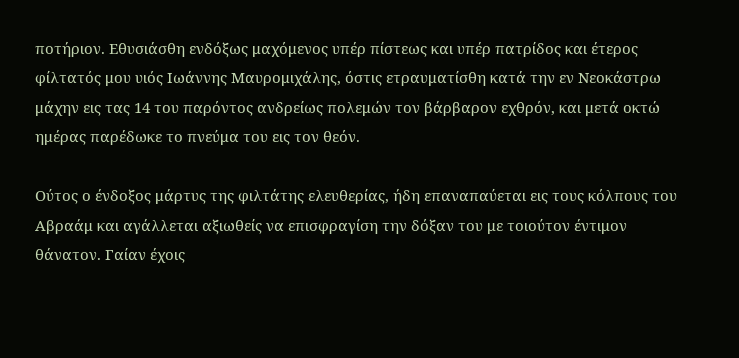ποτήριον. Εθυσιάσθη ενδόξως μαχόμενος υπέρ πίστεως και υπέρ πατρίδος και έτερος φίλτατός μου υιός Ιωάννης Μαυρομιχάλης, όστις ετραυματίσθη κατά την εν Νεοκάστρω μάχην εις τας 14 του παρόντος ανδρείως πολεμών τον βάρβαρον εχθρόν, και μετά οκτώ ημέρας παρέδωκε το πνεύμα του εις τον θεόν.

Ούτος ο ένδοξος μάρτυς της φιλτάτης ελευθερίας, ήδη επαναπαύεται εις τους κόλπους του Αβραάμ και αγάλλεται αξιωθείς να επισφραγίση την δόξαν του με τοιούτον έντιμον θάνατον. Γαίαν έχοις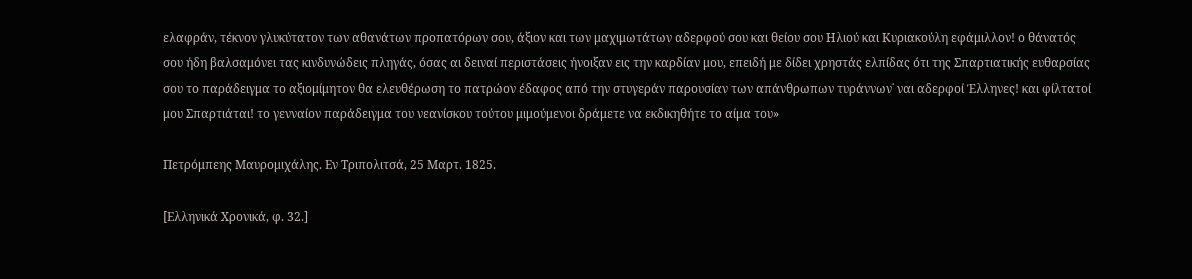ελαφράν, τέκνον γλυκύτατον των αθανάτων προπατόρων σου, άξιον και των μαχιμωτάτων αδερφού σου και θείου σου Ηλιού και Κυριακούλη εφάμιλλον! ο θάνατός σου ήδη βαλσαμόνει τας κινδυνώδεις πληγάς, όσας αι δειναί περιστάσεις ήνοιξαν εις την καρδίαν μου, επειδή με δίδει χρηστάς ελπίδας ότι της Σπαρτιατικής ευθαρσίας σου το παράδειγμα το αξιομίμητον θα ελευθέρωση το πατρώον έδαφος από την στυγεράν παρουσίαν των απάνθρωπων τυράννων˙ ναι αδερφοί Έλληνες! και φίλτατοί μου Σπαρτιάται! το γενναίον παράδειγμα του νεανίσκου τούτου μιμούμενοι δράμετε να εκδικηθήτε το αίμα του»

Πετρόμπεης Μαυρομιχάλης. Εν Τριπολιτσά, 25 Μαρτ. 1825.

[Ελληνικά Χρονικά, φ. 32.]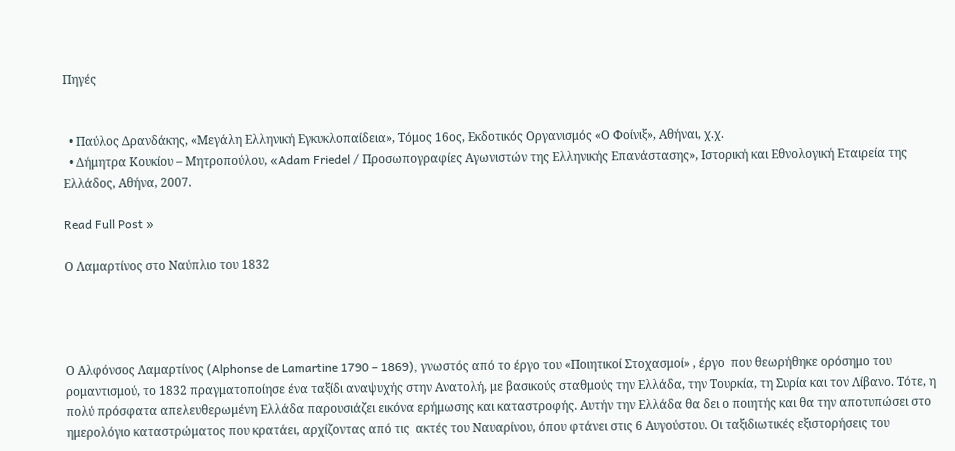Πηγές


  • Παύλος Δρανδάκης, «Μεγάλη Ελληνική Εγκυκλοπαίδεια», Τόμος 16ος, Εκδοτικός Οργανισμός «Ο Φοίνιξ», Αθήναι, χ.χ.
  • Δήμητρα Κουκίου – Μητροπούλου, «Adam Friedel / Προσωπογραφίες Αγωνιστών της Ελληνικής Επανάστασης», Ιστορική και Εθνολογική Εταιρεία της Ελλάδος, Αθήνα, 2007.

Read Full Post »

Ο Λαμαρτίνος στο Ναύπλιο του 1832




Ο Αλφόνσος Λαμαρτίνος (Alphonse de Lamartine 1790 – 1869), γνωστός από το έργο του «Ποιητικοί Στοχασμοί» , έργο  που θεωρήθηκε ορόσημο του ρομαντισμού, το 1832 πραγματοποίησε ένα ταξίδι αναψυχής στην Ανατολή, με βασικούς σταθμούς την Ελλάδα, την Τουρκία, τη Συρία και τον Λίβανο. Τότε, η πολύ πρόσφατα απελευθερωμένη Ελλάδα παρουσιάζει εικόνα ερήμωσης και καταστροφής. Αυτήν την Ελλάδα θα δει ο ποιητής και θα την αποτυπώσει στο ημερολόγιο καταστρώματος που κρατάει, αρχίζοντας από τις  ακτές του Ναυαρίνου, όπου φτάνει στις 6 Αυγούστου. Οι ταξιδιωτικές εξιστορήσεις του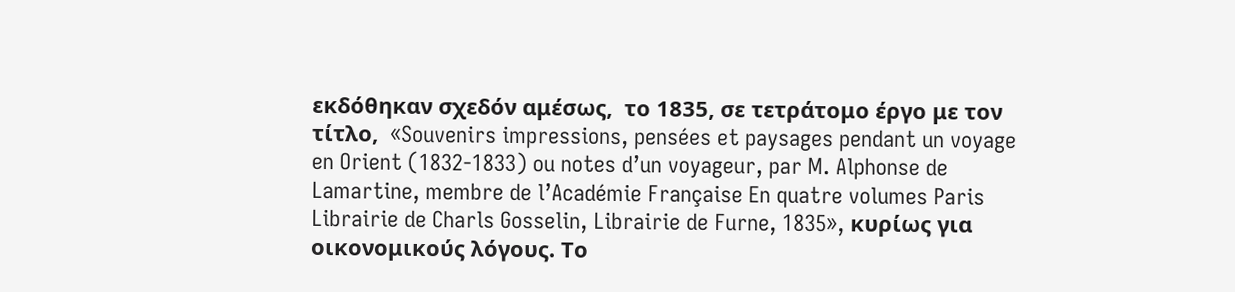εκδόθηκαν σχεδόν αμέσως,  το 1835, σε τετράτομο έργο με τον τίτλο,  «Souvenirs impressions, pensées et paysages pendant un voyage en Orient (1832-1833) ou notes d’un voyageur, par M. Alphonse de Lamartine, membre de l’Académie Française En quatre volumes Paris Librairie de Charls Gosselin, Librairie de Furne, 1835», κυρίως για οικονομικούς λόγους. Το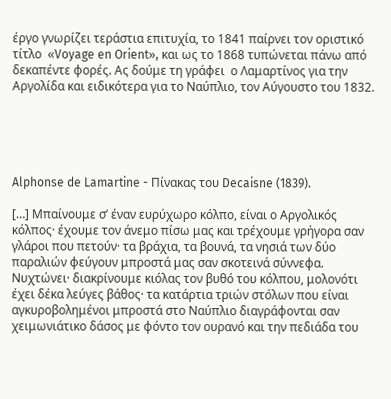έργο γνωρίζει τεράστια επιτυχία, το 1841 παίρνει τον οριστικό τίτλο  «Voyage en Orient», και ως το 1868 τυπώνεται πάνω από δεκαπέντε φορές. Ας δούμε τη γράφει  ο Λαμαρτίνος για την Αργολίδα και ειδικότερα για το Ναύπλιο, τον Αύγουστο του 1832.





Alphonse de Lamartine - Πίνακας του Decaisne (1839).

[…] Μπαίνουμε σ’ έναν ευρύχωρο κόλπο, είναι ο Αργολικός κόλπος· έχουμε τον άνεμο πίσω μας και τρέχουμε γρήγορα σαν γλάροι που πετούν· τα βράχια, τα βουνά, τα νησιά των δύο παραλιών φεύγουν μπροστά μας σαν σκοτεινά σύννεφα. Νυχτώνει· διακρίνουμε κιόλας τον βυθό του κόλπου, μολονότι έχει δέκα λεύγες βάθος· τα κατάρτια τριών στόλων που είναι αγκυροβολημένοι μπροστά στο Ναύπλιο διαγράφονται σαν χειμωνιάτικο δάσος με φόντο τον ουρανό και την πεδιάδα του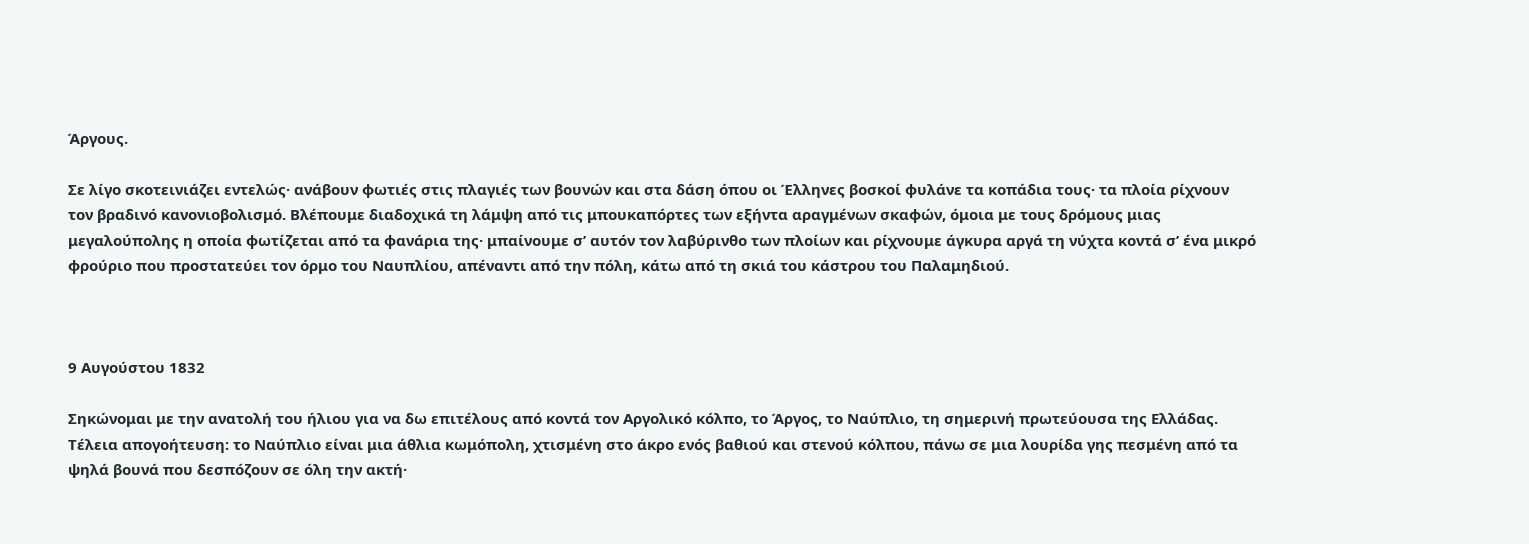Άργους.

Σε λίγο σκοτεινιάζει εντελώς· ανάβουν φωτιές στις πλαγιές των βουνών και στα δάση όπου οι Έλληνες βοσκοί φυλάνε τα κοπάδια τους· τα πλοία ρίχνουν τον βραδινό κανονιοβολισμό. Βλέπουμε διαδοχικά τη λάμψη από τις μπουκαπόρτες των εξήντα αραγμένων σκαφών, όμοια με τους δρόμους μιας μεγαλούπολης η οποία φωτίζεται από τα φανάρια της· μπαίνουμε σ’ αυτόν τον λαβύρινθο των πλοίων και ρίχνουμε άγκυρα αργά τη νύχτα κοντά σ’ ένα μικρό φρούριο που προστατεύει τον όρμο του Ναυπλίου, απέναντι από την πόλη, κάτω από τη σκιά του κάστρου του Παλαμηδιού.



9 Αυγούστου 1832

Σηκώνομαι με την ανατολή του ήλιου για να δω επιτέλους από κοντά τον Αργολικό κόλπο, το Άργος, το Ναύπλιο, τη σημερινή πρωτεύουσα της Ελλάδας. Τέλεια απογοήτευση: το Ναύπλιο είναι μια άθλια κωμόπολη, χτισμένη στο άκρο ενός βαθιού και στενού κόλπου, πάνω σε μια λουρίδα γης πεσμένη από τα ψηλά βουνά που δεσπόζουν σε όλη την ακτή·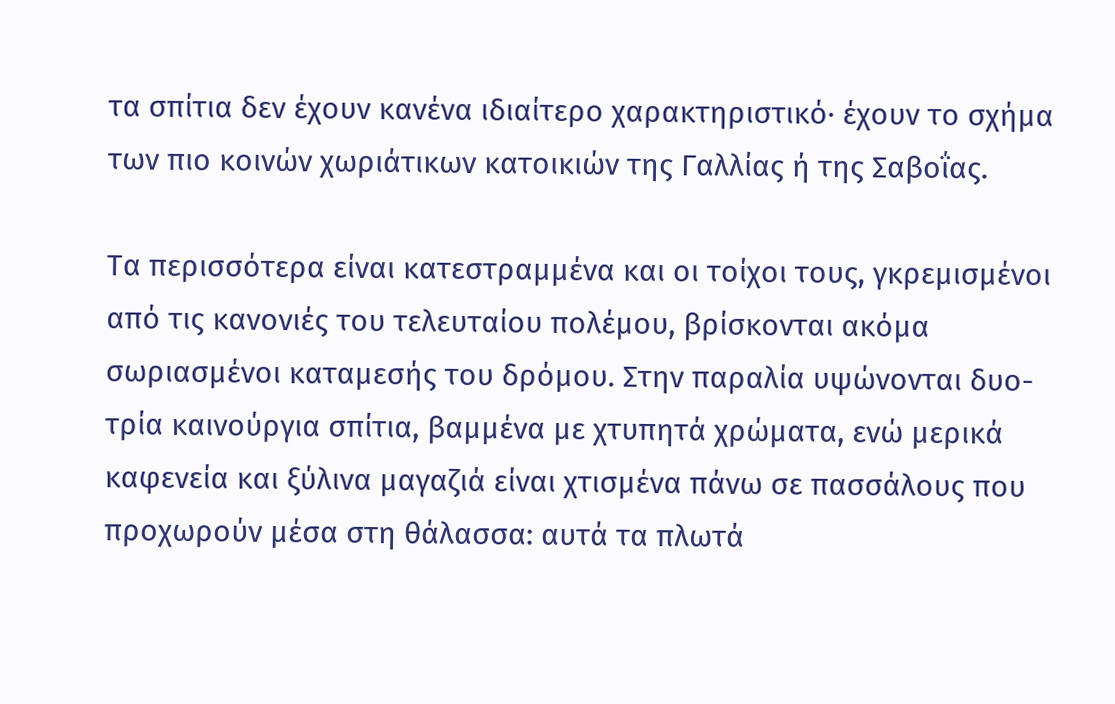τα σπίτια δεν έχουν κανένα ιδιαίτερο χαρακτηριστικό· έχουν το σχήμα των πιο κοινών χωριάτικων κατοικιών της Γαλλίας ή της Σαβοΐας.

Τα περισσότερα είναι κατεστραμμένα και οι τοίχοι τους, γκρεμισμένοι από τις κανονιές του τελευταίου πολέμου, βρίσκονται ακόμα σωριασμένοι καταμεσής του δρόμου. Στην παραλία υψώνονται δυο-τρία καινούργια σπίτια, βαμμένα με χτυπητά χρώματα, ενώ μερικά καφενεία και ξύλινα μαγαζιά είναι χτισμένα πάνω σε πασσάλους που προχωρούν μέσα στη θάλασσα: αυτά τα πλωτά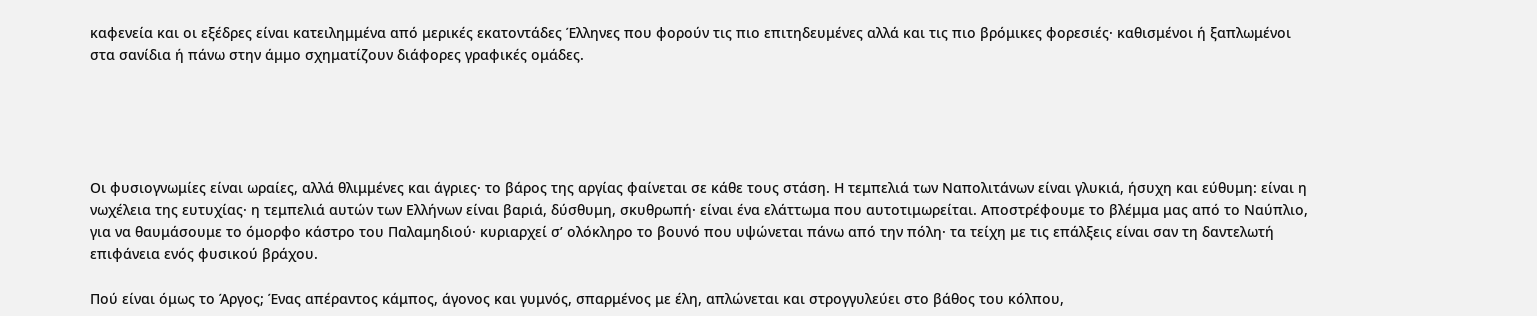καφενεία και οι εξέδρες είναι κατειλημμένα από μερικές εκατοντάδες Έλληνες που φορούν τις πιο επιτηδευμένες αλλά και τις πιο βρόμικες φορεσιές· καθισμένοι ή ξαπλωμένοι στα σανίδια ή πάνω στην άμμο σχηματίζουν διάφορες γραφικές ομάδες.





Οι φυσιογνωμίες είναι ωραίες, αλλά θλιμμένες και άγριες· το βάρος της αργίας φαίνεται σε κάθε τους στάση. Η τεμπελιά των Ναπολιτάνων είναι γλυκιά, ήσυχη και εύθυμη: είναι η νωχέλεια της ευτυχίας· η τεμπελιά αυτών των Ελλήνων είναι βαριά, δύσθυμη, σκυθρωπή· είναι ένα ελάττωμα που αυτοτιμωρείται. Αποστρέφουμε το βλέμμα μας από το Ναύπλιο, για να θαυμάσουμε το όμορφο κάστρο του Παλαμηδιού· κυριαρχεί σ’ ολόκληρο το βουνό που υψώνεται πάνω από την πόλη· τα τείχη με τις επάλξεις είναι σαν τη δαντελωτή επιφάνεια ενός φυσικού βράχου.

Πού είναι όμως το Άργος; Ένας απέραντος κάμπος, άγονος και γυμνός, σπαρμένος με έλη, απλώνεται και στρογγυλεύει στο βάθος του κόλπου,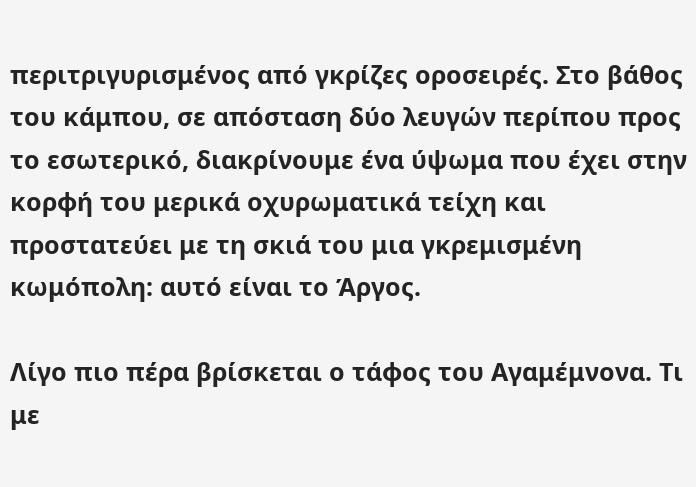περιτριγυρισμένος από γκρίζες οροσειρές. Στο βάθος του κάμπου, σε απόσταση δύο λευγών περίπου προς το εσωτερικό, διακρίνουμε ένα ύψωμα που έχει στην κορφή του μερικά οχυρωματικά τείχη και προστατεύει με τη σκιά του μια γκρεμισμένη κωμόπολη: αυτό είναι το Άργος.

Λίγο πιο πέρα βρίσκεται ο τάφος του Αγαμέμνονα. Τι με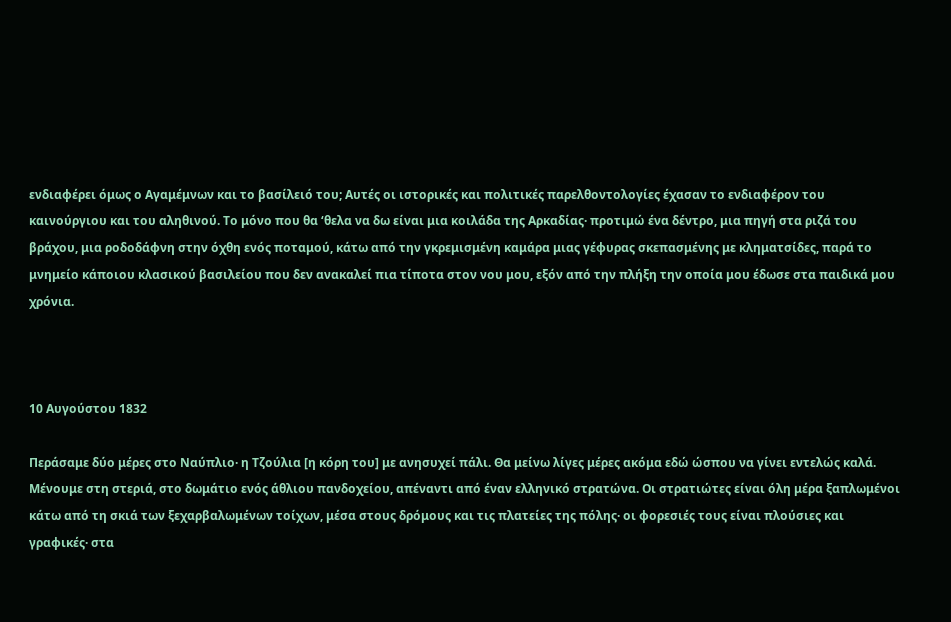ενδιαφέρει όμως ο Αγαμέμνων και το βασίλειό του; Αυτές οι ιστορικές και πολιτικές παρελθοντολογίες έχασαν το ενδιαφέρον του καινούργιου και του αληθινού. Το μόνο που θα ‘θελα να δω είναι μια κοιλάδα της Αρκαδίας· προτιμώ ένα δέντρο, μια πηγή στα ριζά του βράχου, μια ροδοδάφνη στην όχθη ενός ποταμού, κάτω από την γκρεμισμένη καμάρα μιας γέφυρας σκεπασμένης με κληματσίδες, παρά το μνημείο κάποιου κλασικού βασιλείου που δεν ανακαλεί πια τίποτα στον νου μου, εξόν από την πλήξη την οποία μου έδωσε στα παιδικά μου χρόνια.



10 Αυγούστου 1832

Περάσαμε δύο μέρες στο Ναύπλιο· η Τζούλια [η κόρη του] με ανησυχεί πάλι. Θα μείνω λίγες μέρες ακόμα εδώ ώσπου να γίνει εντελώς καλά. Μένουμε στη στεριά, στο δωμάτιο ενός άθλιου πανδοχείου, απέναντι από έναν ελληνικό στρατώνα. Οι στρατιώτες είναι όλη μέρα ξαπλωμένοι κάτω από τη σκιά των ξεχαρβαλωμένων τοίχων, μέσα στους δρόμους και τις πλατείες της πόλης· οι φορεσιές τους είναι πλούσιες και γραφικές· στα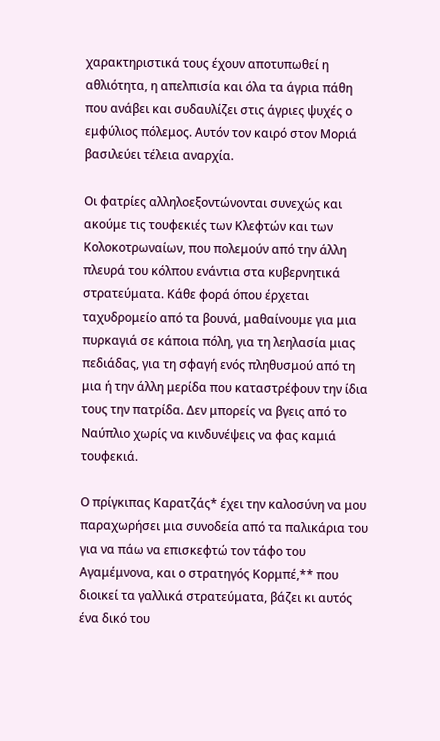χαρακτηριστικά τους έχουν αποτυπωθεί η αθλιότητα, η απελπισία και όλα τα άγρια πάθη που ανάβει και συδαυλίζει στις άγριες ψυχές ο εμφύλιος πόλεμος. Αυτόν τον καιρό στον Μοριά βασιλεύει τέλεια αναρχία.

Οι φατρίες αλληλοεξοντώνονται συνεχώς και ακούμε τις τουφεκιές των Κλεφτών και των Κολοκοτρωναίων, που πολεμούν από την άλλη πλευρά του κόλπου ενάντια στα κυβερνητικά στρατεύματα. Κάθε φορά όπου έρχεται ταχυδρομείο από τα βουνά, μαθαίνουμε για μια πυρκαγιά σε κάποια πόλη, για τη λεηλασία μιας πεδιάδας, για τη σφαγή ενός πληθυσμού από τη μια ή την άλλη μερίδα που καταστρέφουν την ίδια τους την πατρίδα. Δεν μπορείς να βγεις από το Ναύπλιο χωρίς να κινδυνέψεις να φας καμιά τουφεκιά.

Ο πρίγκιπας Καρατζάς* έχει την καλοσύνη να μου παραχωρήσει μια συνοδεία από τα παλικάρια του για να πάω να επισκεφτώ τον τάφο του Αγαμέμνονα, και ο στρατηγός Κορμπέ,** που διοικεί τα γαλλικά στρατεύματα, βάζει κι αυτός ένα δικό του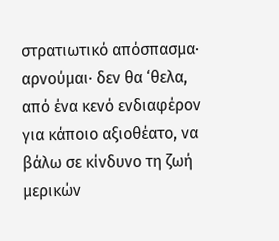στρατιωτικό απόσπασμα· αρνούμαι· δεν θα ‘θελα, από ένα κενό ενδιαφέρον για κάποιο αξιοθέατο, να βάλω σε κίνδυνο τη ζωή μερικών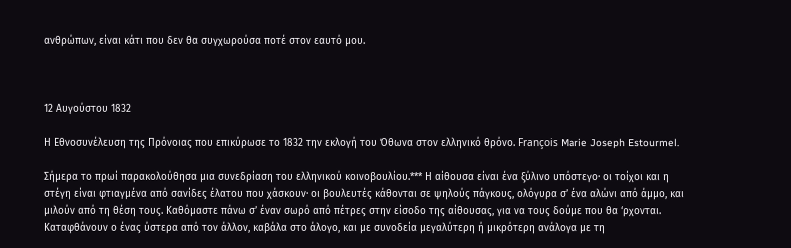ανθρώπων, είναι κάτι που δεν θα συγχωρούσα ποτέ στον εαυτό μου.



12 Αυγούστου 1832

Η Εθνοσυνέλευση της Πρόνοιας που επικύρωσε το 1832 την εκλογή του Όθωνα στον ελληνικό θρόνο. François Marie Joseph Estourmel.

Σήμερα το πρωί παρακολούθησα μια συνεδρίαση του ελληνικού κοινοβουλίου.*** Η αίθουσα είναι ένα ξύλινο υπόστεγο· οι τοίχοι και η στέγη είναι φτιαγμένα από σανίδες έλατου που χάσκουν· οι βουλευτές κάθονται σε ψηλούς πάγκους, ολόγυρα σ’ ένα αλώνι από άμμο, και μιλούν από τη θέση τους. Καθόμαστε πάνω σ’ έναν σωρό από πέτρες στην είσοδο της αίθουσας, για να τους δούμε που θα ‘ρχονται. Καταφθάνουν ο ένας ύστερα από τον άλλον, καβάλα στο άλογο, και με συνοδεία μεγαλύτερη ή μικρότερη ανάλογα με τη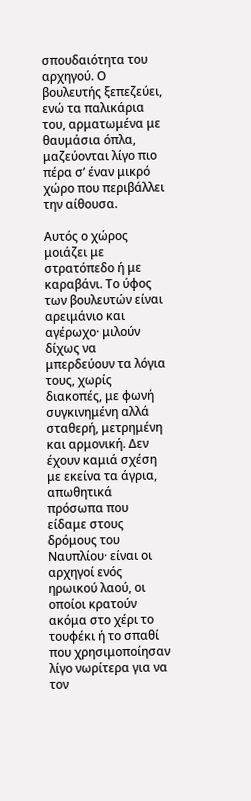σπουδαιότητα του αρχηγού. Ο βουλευτής ξεπεζεύει, ενώ τα παλικάρια του, αρματωμένα με θαυμάσια όπλα, μαζεύονται λίγο πιο πέρα σ’ έναν μικρό χώρο που περιβάλλει την αίθουσα.

Αυτός ο χώρος μοιάζει με στρατόπεδο ή με καραβάνι. Το ύφος των βουλευτών είναι αρειμάνιο και αγέρωχο· μιλούν δίχως να μπερδεύουν τα λόγια τους, χωρίς διακοπές, με φωνή συγκινημένη αλλά σταθερή, μετρημένη και αρμονική. Δεν έχουν καμιά σχέση με εκείνα τα άγρια, απωθητικά πρόσωπα που είδαμε στους δρόμους του Ναυπλίου· είναι οι αρχηγοί ενός ηρωικού λαού, οι οποίοι κρατούν ακόμα στο χέρι το τουφέκι ή το σπαθί που χρησιμοποίησαν λίγο νωρίτερα για να τον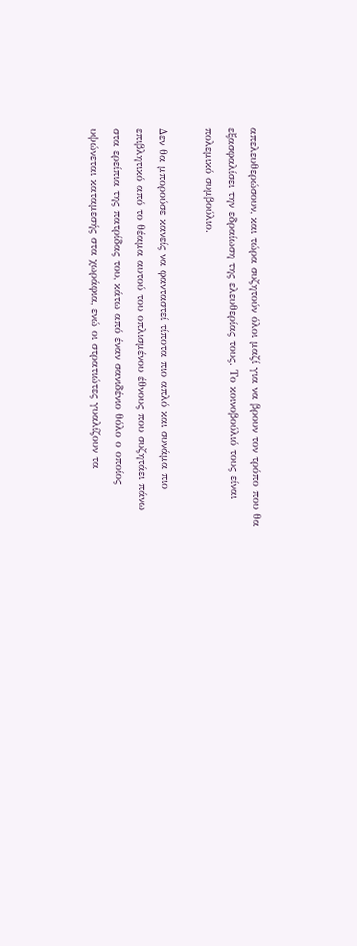απελευθερώσουν, και τώρα συζητούν όλοι μαζί για να βρουν τον τρόπο που θα εξασφαλίσει την εδραίωση της ελευθερίας τους. Το κοινοβούλιό τους είναι πολεμικό συμβούλιο.

Δεν θα μπορούσε κανείς να φανταστεί τίποτα πιο απλό και συνάμα πιο επιβλητικό από το θέαμα αυτού του οπλισμένου έθνους που συζητάει πάνω στα ερείπια της πατρίδας του, κάτω από έναν σανιδένιο θόλο ο οποίος υψώνεται καταμεσής στα χωράφια, ενώ οι στρατιώτες γυαλίζουν τα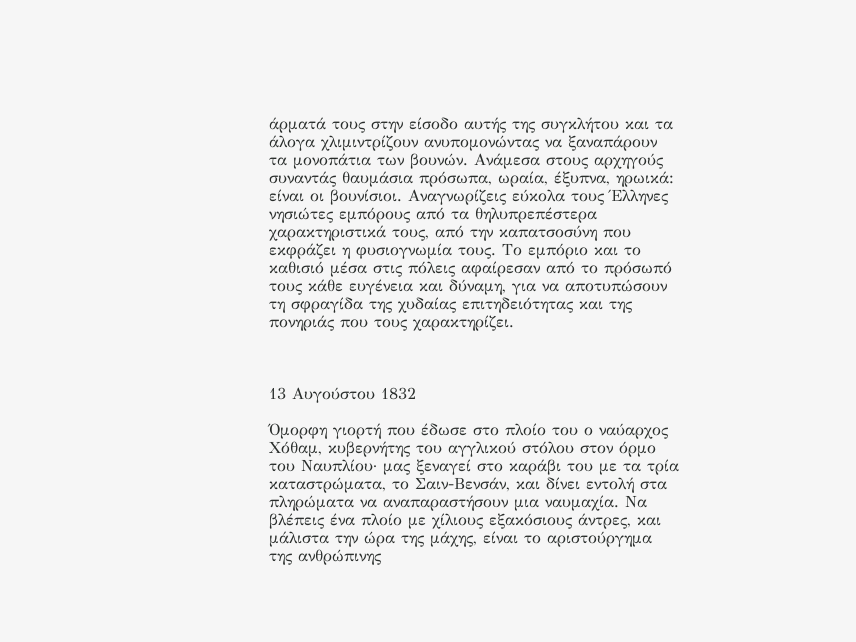άρματά τους στην είσοδο αυτής της συγκλήτου και τα άλογα χλιμιντρίζουν ανυπομονώντας να ξαναπάρουν τα μονοπάτια των βουνών. Ανάμεσα στους αρχηγούς συναντάς θαυμάσια πρόσωπα, ωραία, έξυπνα, ηρωικά: είναι οι βουνίσιοι. Αναγνωρίζεις εύκολα τους Έλληνες νησιώτες εμπόρους από τα θηλυπρεπέστερα χαρακτηριστικά τους, από την καπατσοσύνη που εκφράζει η φυσιογνωμία τους. Το εμπόριο και το καθισιό μέσα στις πόλεις αφαίρεσαν από το πρόσωπό τους κάθε ευγένεια και δύναμη, για να αποτυπώσουν τη σφραγίδα της χυδαίας επιτηδειότητας και της πονηριάς που τους χαρακτηρίζει.



13 Αυγούστου 1832

Όμορφη γιορτή που έδωσε στο πλοίο του ο ναύαρχος Χόθαμ, κυβερνήτης του αγγλικού στόλου στον όρμο του Ναυπλίου· μας ξεναγεί στο καράβι του με τα τρία καταστρώματα, το Σαιν-Βενσάν, και δίνει εντολή στα πληρώματα να αναπαραστήσουν μια ναυμαχία. Να βλέπεις ένα πλοίο με χίλιους εξακόσιους άντρες, και μάλιστα την ώρα της μάχης, είναι το αριστούργημα της ανθρώπινης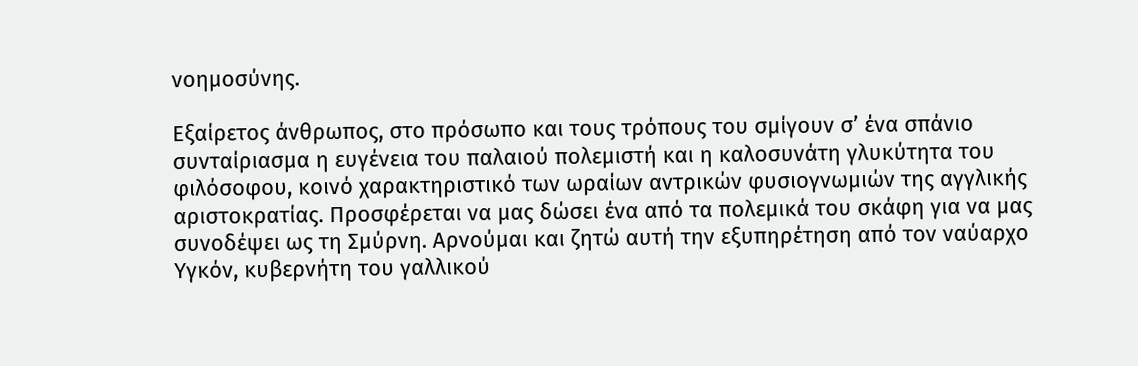νοημοσύνης.

Εξαίρετος άνθρωπος, στο πρόσωπο και τους τρόπους του σμίγουν σ’ ένα σπάνιο συνταίριασμα η ευγένεια του παλαιού πολεμιστή και η καλοσυνάτη γλυκύτητα του φιλόσοφου, κοινό χαρακτηριστικό των ωραίων αντρικών φυσιογνωμιών της αγγλικής αριστοκρατίας. Προσφέρεται να μας δώσει ένα από τα πολεμικά του σκάφη για να μας συνοδέψει ως τη Σμύρνη. Αρνούμαι και ζητώ αυτή την εξυπηρέτηση από τον ναύαρχο Υγκόν, κυβερνήτη του γαλλικού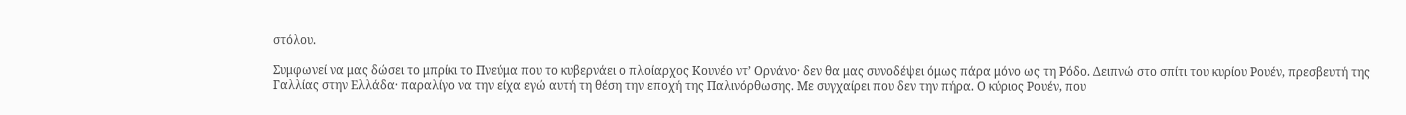στόλου.

Συμφωνεί να μας δώσει το μπρίκι το Πνεύμα που το κυβερνάει ο πλοίαρχος Κουνέο ντ’ Ορνάνο· δεν θα μας συνοδέψει όμως πάρα μόνο ως τη Ρόδο. Δειπνώ στο σπίτι του κυρίου Ρουέν, πρεσβευτή της Γαλλίας στην Ελλάδα· παραλίγο να την είχα εγώ αυτή τη θέση την εποχή της Παλινόρθωσης. Με συγχαίρει που δεν την πήρα. Ο κύριος Ρουέν, που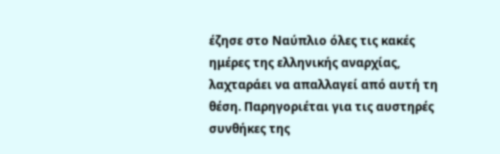έζησε στο Ναύπλιο όλες τις κακές ημέρες της ελληνικής αναρχίας, λαχταράει να απαλλαγεί από αυτή τη θέση. Παρηγοριέται για τις αυστηρές συνθήκες της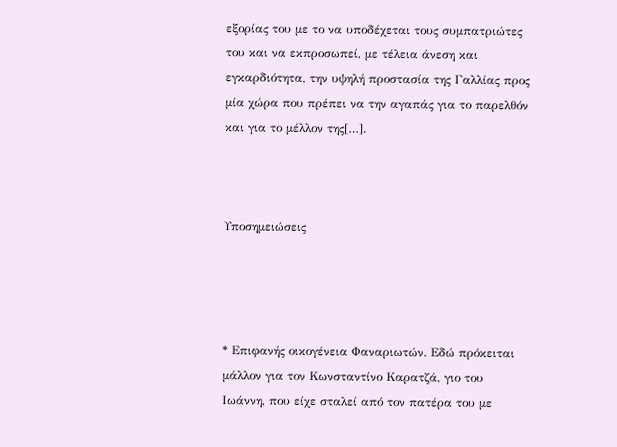εξορίας του με το να υποδέχεται τους συμπατριώτες του και να εκπροσωπεί, με τέλεια άνεση και εγκαρδιότητα, την υψηλή προστασία της Γαλλίας προς μία χώρα που πρέπει να την αγαπάς για το παρελθόν και για το μέλλον της[…].



Υποσημειώσεις




* Επιφανής οικογένεια Φαναριωτών. Εδώ πρόκειται μάλλον για τον Κωνσταντίνο Καρατζά, γιο του Ιωάννη, που είχε σταλεί από τον πατέρα του με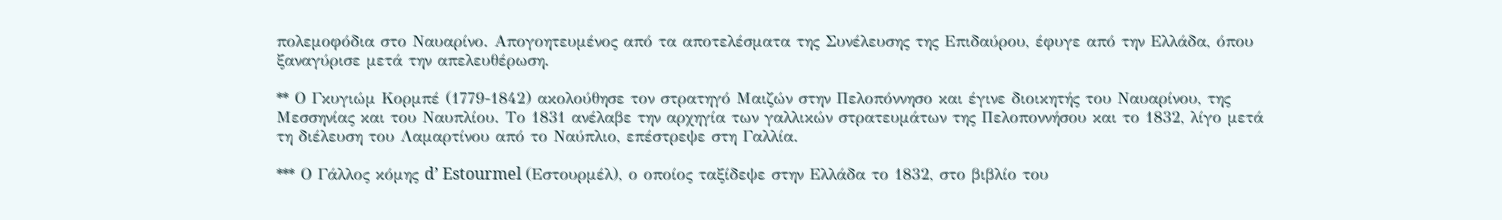πολεμοφόδια στο Ναυαρίνο. Απογοητευμένος από τα αποτελέσματα της Συνέλευσης της Επιδαύρου, έφυγε από την Ελλάδα, όπου ξαναγύρισε μετά την απελευθέρωση.

** Ο Γκυγιώμ Κορμπέ (1779-1842) ακολούθησε τον στρατηγό Μαιζών στην Πελοπόννησο και έγινε διοικητής του Ναυαρίνου, της Μεσσηνίας και του Ναυπλίου. Το 1831 ανέλαβε την αρχηγία των γαλλικών στρατευμάτων της Πελοποννήσου και το 1832, λίγο μετά τη διέλευση του Λαμαρτίνου από το Ναύπλιο, επέστρεψε στη Γαλλία.

*** Ο Γάλλος κόμης d’ Estourmel (Εστουρμέλ), ο οποίος ταξίδεψε στην Ελλάδα το 1832, στο βιβλίο του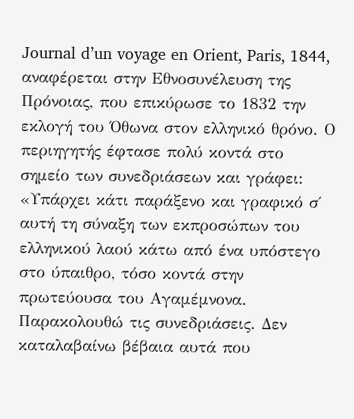Journal d’un voyage en Orient, Paris, 1844, αναφέρεται στην Εθνοσυνέλευση της Πρόνοιας, που επικύρωσε το 1832 την εκλογή του Όθωνα στον ελληνικό θρόνο. Ο περιηγητής έφτασε πολύ κοντά στο σημείο των συνεδριάσεων και γράφει: «Υπάρχει κάτι παράξενο και γραφικό σ΄ αυτή τη σύναξη των εκπροσώπων του ελληνικού λαού κάτω από ένα υπόστεγο στο ύπαιθρο, τόσο κοντά στην πρωτεύουσα του Αγαμέμνονα. Παρακολουθώ τις συνεδριάσεις. Δεν καταλαβαίνω βέβαια αυτά που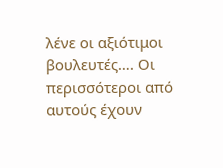λένε οι αξιότιμοι βουλευτές…. Οι περισσότεροι από αυτούς έχουν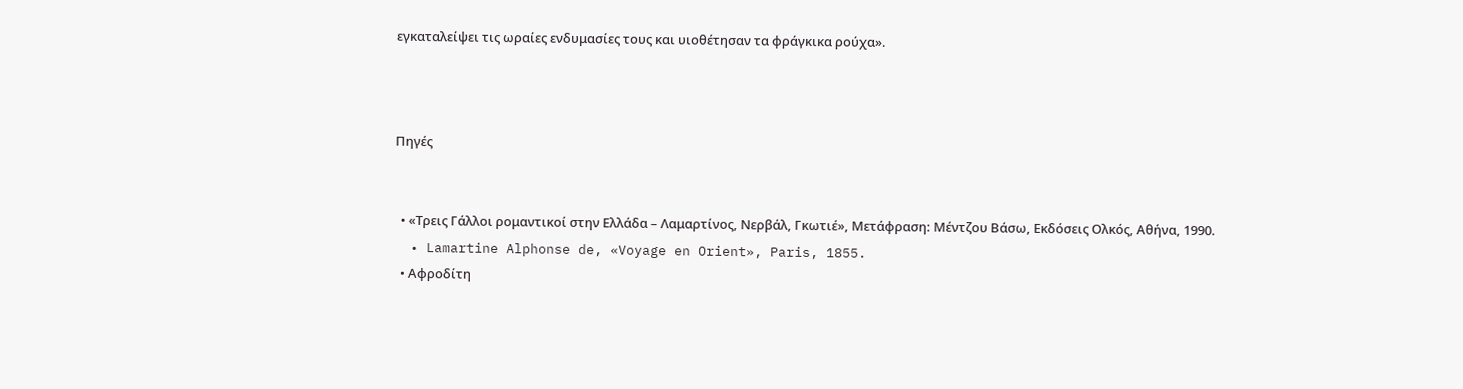εγκαταλείψει τις ωραίες ενδυμασίες τους και υιοθέτησαν τα φράγκικα ρούχα».



Πηγές


  • «Τρεις Γάλλοι ρομαντικοί στην Ελλάδα – Λαμαρτίνος, Νερβάλ, Γκωτιέ», Μετάφραση: Μέντζου Βάσω, Εκδόσεις Ολκός, Αθήνα, 1990.
  • Lamartine Alphonse de, «Voyage en Orient», Paris, 1855.
  • Αφροδίτη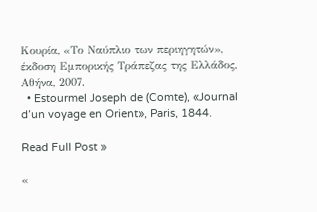Κουρία, «Το Ναύπλιο των περιηγητών», έκδοση Εμπορικής Τράπεζας της Ελλάδος, Αθήνα, 2007.
  • Estourmel Joseph de (Comte), «Journal d’un voyage en Orient», Paris, 1844.

Read Full Post »

«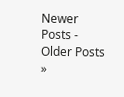Newer Posts - Older Posts »